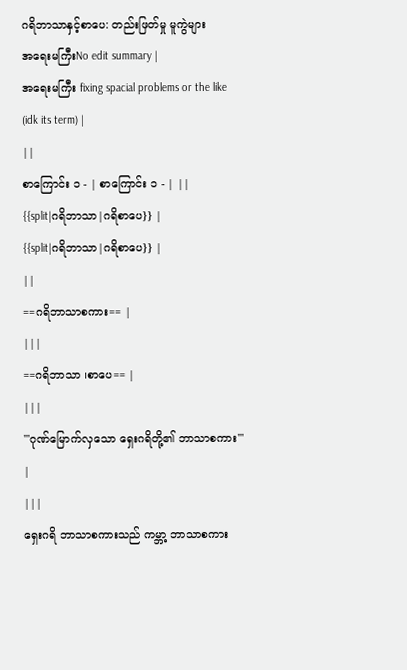ဂရိဘာသာနှင့်စာပေ: တည်းဖြတ်မှု မူကွဲများ
အရေးမကြီးNo edit summary |
အရေးမကြီး fixing spacial problems or the like (idk its term) |
||
စာကြောင်း ၁ - | စာကြောင်း ၁ - | ||
{{split|ဂရိဘာသာ|ဂရိစာပေ}} |
{{split|ဂရိဘာသာ|ဂရိစာပေ}} |
||
==ဂရိဘာသာစကား== |
|||
==ဂရိဘာသာ ၊စာပေ== |
|||
'''ဂုဏ်မြောက်လှသော ရှေးဂရိတို့၏ ဘာသာစကား''' |
|||
ရှေးဂရိ ဘာသာစကားသည် ကမ္ဘာ့ ဘာသာစကား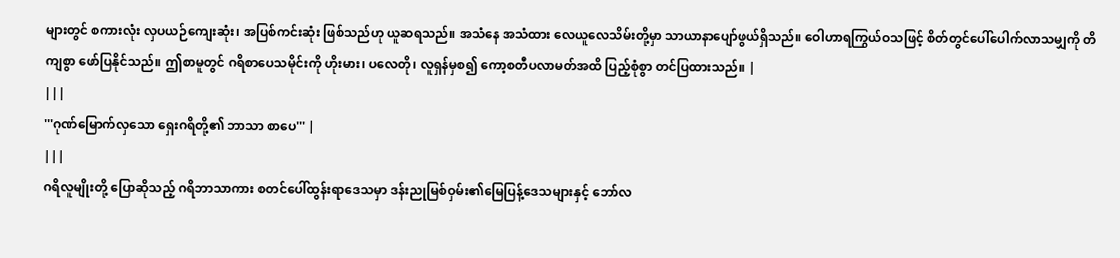များတွင် စကားလုံး လှပယဉ်ကျေးဆုံး၊ အပြစ်ကင်းဆုံး ဖြစ်သည်ဟု ယူဆရသည်။ အသံနေ အသံထား လေယူလေသိမ်းတို့မှာ သာယာနာပျော်ဖွယ်ရှိသည်။ ဝေါဟာရကြွယ်ဝသဖြင့် စိတ်တွင်ပေါ်ပေါက်လာသမျှကို တိကျစွာ ဖော်ပြနိုင်သည်။ ဤစာမူတွင် ဂရိစာပေသမိုင်းကို ဟိုးမား၊ ပလေတို၊ လူရှန်မှစ၍ ကော့စတီပလာမတ်အထိ ပြည့်စုံစွာ တင်ပြထားသည်။ |
|||
'''ဂုဏ်မြောက်လှသော ရှေးဂရိတို့၏ ဘာသာ စာပေ''' |
|||
ဂရိလူမျိုးတို့ ပြောဆိုသည့် ဂရိဘာသာကား စတင်ပေါ်ထွန်းရာဒေသမှာ ဒန်းညုမြစ်ဝှမ်း၏မြေပြန့်ဒေသများနှင့် ဘော်လ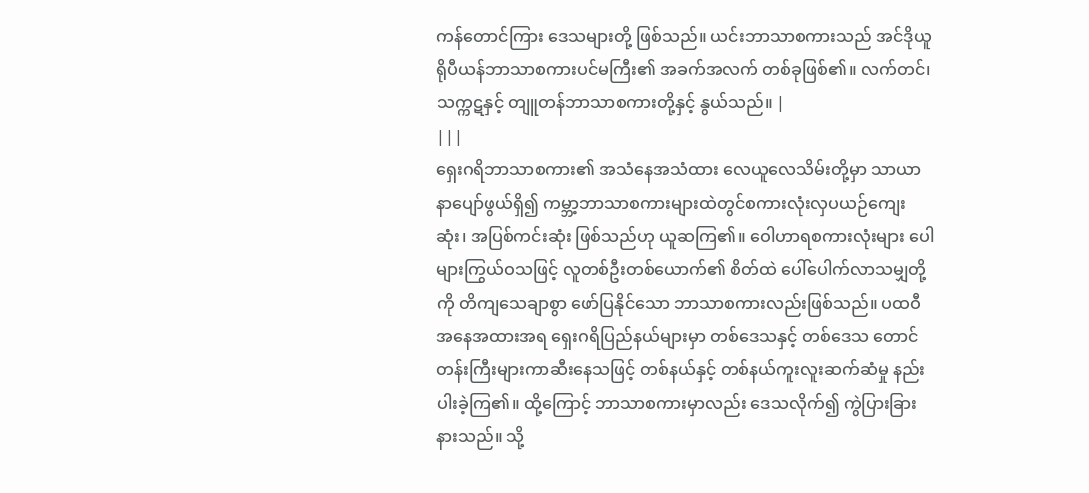ကန်တောင်ကြား ဒေသများတို့ ဖြစ်သည်။ ယင်းဘာသာစကားသည် အင်ဒိုယူရိုပီယန်ဘာသာစကားပင်မကြီး၏ အခက်အလက် တစ်ခုဖြစ်၏။ လက်တင်၊ သက္ကဋနှင့် တျူတန်ဘာသာစကားတို့နှင့် နွယ်သည်။ |
|||
ရှေးဂရိဘာသာစကား၏ အသံနေအသံထား လေယူလေသိမ်းတို့မှာ သာယာနာပျော်ဖွယ်ရှိ၍ ကမ္ဘာ့ဘာသာစကားများထဲတွင်စကားလုံးလှပယဉ်ကျေးဆုံး၊ အပြစ်ကင်းဆုံး ဖြစ်သည်ဟု ယူဆကြ၏။ ဝေါဟာရစကားလုံးများ ပေါများကြွယ်ဝသဖြင့် လူတစ်ဦးတစ်ယောက်၏ စိတ်ထဲ ပေါ်ပေါက်လာသမျှတို့ကို တိကျသေချာစွာ ဖော်ပြနိုင်သော ဘာသာစကားလည်းဖြစ်သည်။ ပထဝီ အနေအထားအရ ရှေးဂရိပြည်နယ်များမှာ တစ်ဒေသနှင့် တစ်ဒေသ တောင်တန်းကြီးများကာဆီးနေသဖြင့် တစ်နယ်နှင့် တစ်နယ်ကူးလူးဆက်ဆံမှု နည်းပါးခဲ့ကြ၏။ ထို့ကြောင့် ဘာသာစကားမှာလည်း ဒေသလိုက်၍ ကွဲပြားခြားနားသည်။ သို့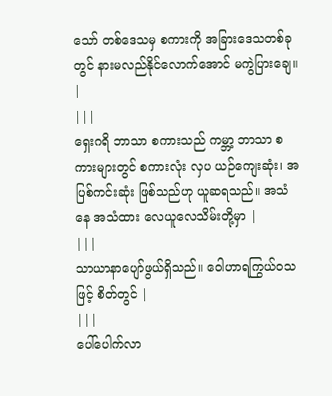သော် တစ်ဒေသမှ စကားကို အခြားဒေသတစ်ခုတွင် နားမလည်နိုင်လောက်အောင် မကွဲပြားချေ။ |
|||
ရှေးဂရိ ဘာသာ စကားသည် ကမ္ဘာ့ ဘာသာ စကားများတွင် စကားလုံး လှပ ယဉ်ကျေးဆုံး၊ အပြစ်ကင်းဆုံး ဖြစ်သည်ဟု ယူဆရသည်။ အသံနေ အသံထား လေယူလေသိမ်းတို့မှာ |
|||
သာယာနာပျော်ဖွယ်ရှိသည်။ ဝေါဟာရကြွယ်ဝသဖြင့် စိတ်တွင် |
|||
ပေါ်ပေါက်လာ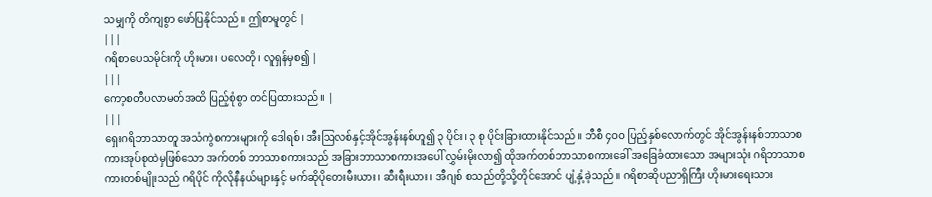သမျှကို တိကျစွာ ဖော်ပြနိုင်သည်။ ဤစာမူတွင် |
|||
ဂရိစာပေသမိုင်းကို ဟိုးမား၊ ပလေတို၊ လူရှန်မှစ၍ |
|||
ကော့စတီပလာမတ်အထိ ပြည့်စုံစွာ တင်ပြထားသည်။ |
|||
ရှေးဂရိဘာသာတူ အသံကွဲစကားများကို ဒေါရစ်၊ အီးဩလစ်နှင့်အိုင်အွန်းနစ်ဟူ၍ ၃ ပိုင်း၊ ၃ စု ပိုင်းခြားထားနိုင်သည်။ ဘီစီ ၄ဝဝ ပြည့်နှစ်လောက်တွင် အိုင်အွန်းနစ်ဘာသာစကားအုပ်စုထဲမှဖြစ်သော အက်တစ် ဘာသာစကားသည် အခြားဘာသာစကားအပေါ် လွှမ်းမိုးလာ၍ ထိုအက်တစ်ဘာသာစကားခေါ် အခြေခံထားသော အများသုံး ဂရိဘာသာစကားတစ်မျိုးသည် ဂရိပိုင် ကိုလိုနီနယ်များနှင့် မက်ဆိုပိုတေးမီးယား၊ ဆီးရီးယား၊ အီဂျစ် စသည်တို့သို့တိုင်အောင် ပျံ့နှံ့ခဲ့သည်။ ဂရိစာဆိုပညာရှိကြီး ဟိုးမားရေးသား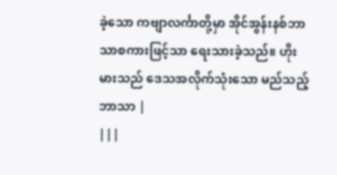ခဲ့သော ကဗျာလင်္ကာတို့မှာ အိုင်အွန်းနစ်ဘာသာစကားဖြင့်သာ ရေးသားခဲ့သည်။ ဟိုးမားသည် ဒေသအလိုက်သုံးသော မည်သည့်ဘာသာ |
|||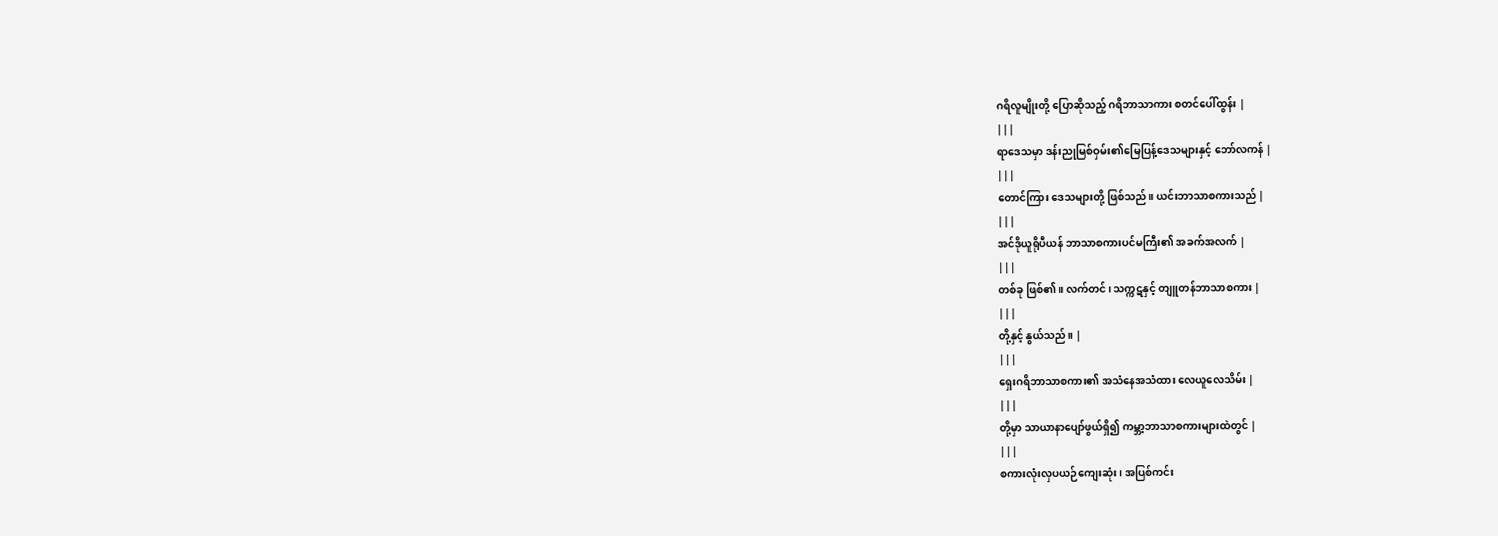ဂရိလူမျိုးတို့ ပြောဆိုသည့် ဂရိဘာသာကား စတင်ပေါ်ထွန်း |
|||
ရာဒေသမှာ ဒန်းညုမြစ်ဝှမ်း၏မြေပြန့်ဒေသများနှင့် ဘော်လကန် |
|||
တောင်ကြား ဒေသများတို့ ဖြစ်သည်။ ယင်းဘာသာစကားသည် |
|||
အင်ဒိုယူရိုပီယန် ဘာသာစကားပင်မကြီး၏ အခက်အလက် |
|||
တစ်ခု ဖြစ်၏။ လက်တင်၊ သက္ကဋနှင့် တျူတန်ဘာသာစကား |
|||
တို့နှင့် နွယ်သည်။ |
|||
ရှေးဂရိဘာသာစကား၏ အသံနေအသံထား လေယူလေသိမ်း |
|||
တို့မှာ သာယာနာပျော်ဖွယ်ရှိ၍ ကမ္ဘာ့ဘာသာစကားများထဲတွင် |
|||
စကားလုံးလှပယဉ်ကျေးဆုံး၊ အပြစ်ကင်း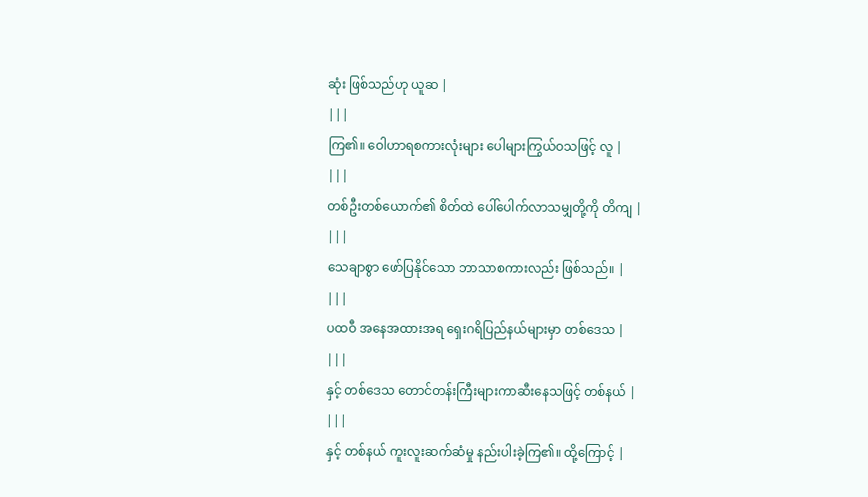ဆုံး ဖြစ်သည်ဟု ယူဆ |
|||
ကြ၏။ ဝေါဟာရစကားလုံးများ ပေါများကြွယ်ဝသဖြင့် လူ |
|||
တစ်ဦးတစ်ယောက်၏ စိတ်ထဲ ပေါ်ပေါက်လာသမျှတို့ကို တိကျ |
|||
သေချာစွာ ဖော်ပြနိုင်သော ဘာသာစကားလည်း ဖြစ်သည်။ |
|||
ပထဝီ အနေအထားအရ ရှေးဂရိပြည်နယ်များမှာ တစ်ဒေသ |
|||
နှင့် တစ်ဒေသ တောင်တန်းကြီးများကာဆီးနေသဖြင့် တစ်နယ် |
|||
နှင့် တစ်နယ် ကူးလူးဆက်ဆံမှု နည်းပါးခဲ့ကြ၏။ ထို့ကြောင့် |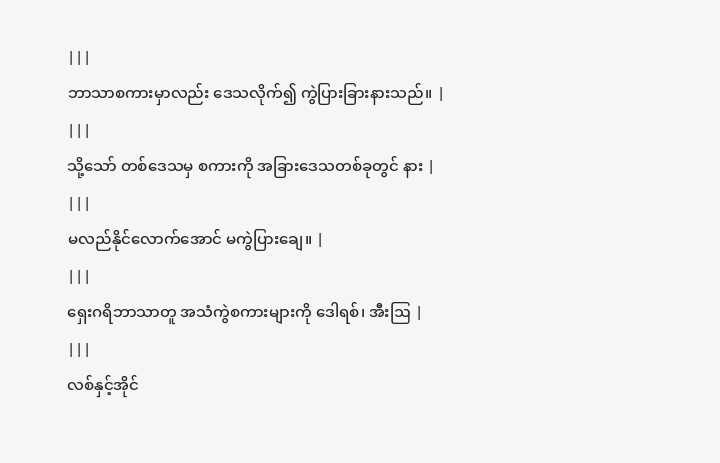|||
ဘာသာစကားမှာလည်း ဒေသလိုက်၍ ကွဲပြားခြားနားသည်။ |
|||
သို့သော် တစ်ဒေသမှ စကားကို အခြားဒေသတစ်ခုတွင် နား |
|||
မလည်နိုင်လောက်အောင် မကွဲပြားချေ။ |
|||
ရှေးဂရိဘာသာတူ အသံကွဲစကားများကို ဒေါရစ်၊ အီးဩ |
|||
လစ်နှင့်အိုင်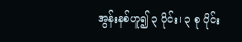အွန်းနစ်ဟူ၍ ၃ ပိုင်း၊ ၃ စု ပိုင်း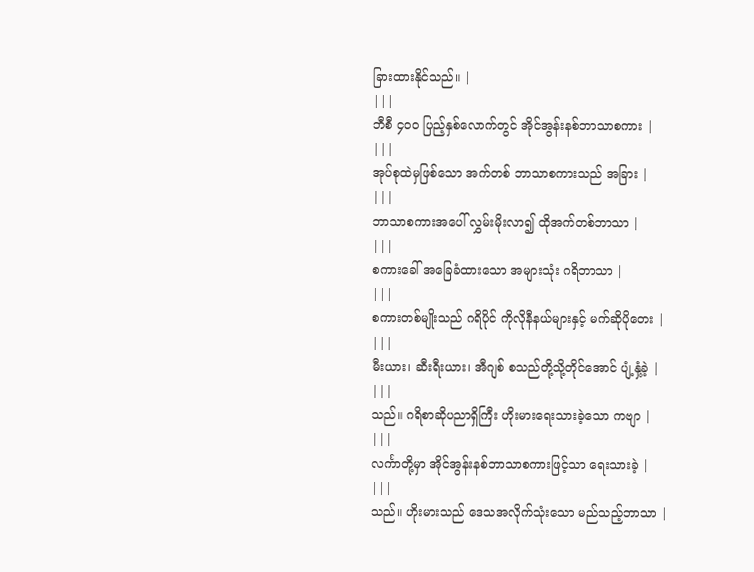ခြားထားနိုင်သည်။ |
|||
ဘီစီ ၄ဝဝ ပြည့်နှစ်လောက်တွင် အိုင်အွန်းနစ်ဘာသာစကား |
|||
အုပ်စုထဲမှဖြစ်သော အက်တစ် ဘာသာစကားသည် အခြား |
|||
ဘာသာစကားအပေါ် လွှမ်းမိုးလာ၍ ထိုအက်တစ်ဘာသာ |
|||
စကားခေါ် အခြေခံထားသော အများသုံး ဂရိဘာသာ |
|||
စကားတစ်မျိုးသည် ဂရိပိုင် ကိုလိုနီနယ်များနှင့် မက်ဆိုပိုတေး |
|||
မီးယား၊ ဆီးရီးယား၊ အီဂျစ် စသည်တို့သို့တိုင်အောင် ပျံ့နှံ့ခဲ့ |
|||
သည်။ ဂရိစာဆိုပညာရှိကြီး ဟိုးမားရေးသားခဲ့သော ကဗျာ |
|||
လင်္ကာတို့မှာ အိုင်အွန်းနစ်ဘာသာစကားဖြင့်သာ ရေးသားခဲ့ |
|||
သည်။ ဟိုးမားသည် ဒေသအလိုက်သုံးသော မည်သည့်ဘာသာ |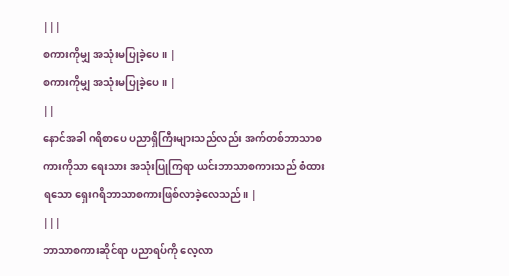|||
စကားကိုမျှ အသုံးမပြုခဲ့ပေ။ |
စကားကိုမျှ အသုံးမပြုခဲ့ပေ။ |
||
နောင်အခါ ဂရိစာပေ ပညာရှိကြီးများသည်လည်း အက်တစ်ဘာသာစကားကိုသာ ရေးသား အသုံးပြုကြရာ ယင်းဘာသာစကားသည် စံထားရသော ရှေးဂရိဘာသာစကားဖြစ်လာခဲ့လေသည်။ |
|||
ဘာသာစကားဆိုင်ရာ ပညာရပ်ကို လေ့လာ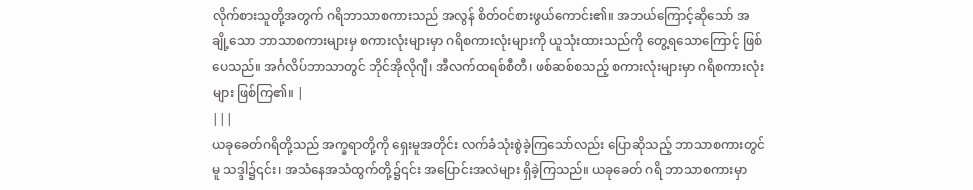လိုက်စားသူတို့အတွက် ဂရိဘာသာစကားသည် အလွန် စိတ်ဝင်စားဖွယ်ကောင်း၏။ အဘယ်ကြောင့်ဆိုသော် အချို့သော ဘာသာစကားများမှ စကားလုံးများမှာ ဂရိစကားလုံးများကို ယူသုံးထားသည်ကို တွေ့ရသောကြောင့် ဖြစ်ပေသည်။ အင်္ဂလိပ်ဘာသာတွင် ဘိုင်အိုလိုဂျီ၊ အီလက်ထရစ်စီတီ၊ ဖစ်ဆစ်စသည့် စကားလုံးများမှာ ဂရိစကားလုံးများ ဖြစ်ကြ၏။ |
|||
ယခုခေတ်ဂရိတို့သည် အက္ခရာတို့ကို ရှေးမူအတိုင်း လက်ခံသုံးစွဲခဲ့ကြသော်လည်း ပြောဆိုသည့် ဘာသာစကားတွင်မူ သဒ္ဒါ၌၎င်း၊ အသံနေအသံထွက်တို့၌၎င်း အပြောင်းအလဲများ ရှိခဲ့ကြသည်။ ယခုခေတ် ဂရိ ဘာသာစကားမှာ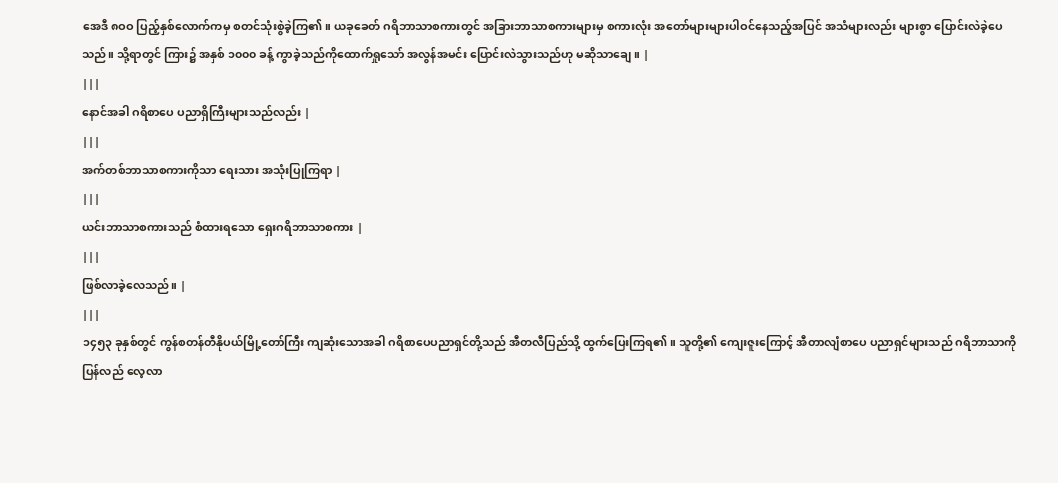အေဒီ ၈ဝဝ ပြည့်နှစ်လောက်ကမှ စတင်သုံးစွဲခဲ့ကြ၏။ ယခုခေတ် ဂရိဘာသာစကားတွင် အခြားဘာသာစကားများမှ စကားလုံး အတော်များများပါဝင်နေသည့်အပြင် အသံများလည်း များစွာ ပြောင်းလဲခဲ့ပေသည်။ သို့ရာတွင် ကြား၌ အနှစ် ၁၀၀၀ ခန့် ကွာခဲ့သည်ကိုထောက်ရှုသော် အလွန်အမင်း ပြောင်းလဲသွားသည်ဟု မဆိုသာချေ။ |
|||
နောင်အခါ ဂရိစာပေ ပညာရှိကြီးများသည်လည်း |
|||
အက်တစ်ဘာသာစကားကိုသာ ရေးသား အသုံးပြုကြရာ |
|||
ယင်းဘာသာစကားသည် စံထားရသော ရှေးဂရိဘာသာစကား |
|||
ဖြစ်လာခဲ့လေသည်။ |
|||
၁၄၅၃ ခုနှစ်တွင် ကွန်စတန်တီနိုပယ်မြို့တော်ကြီး ကျဆုံးသောအခါ ဂရိစာပေပညာရှင်တို့သည် အီတလီပြည်သို့ ထွက်ပြေးကြရ၏။ သူတို့၏ ကျေးဇူးကြောင့် အီတာလျံစာပေ ပညာရှင်များသည် ဂရိဘာသာကို ပြန်လည် လေ့လာ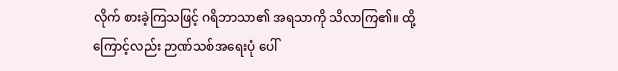လိုက် စားခဲ့ကြသဖြင့် ဂရိဘာသာ၏ အရသာကို သိလာကြ၏။ ထို့ကြောင့်လည်း ဉာဏ်သစ်အရေးပုံ ပေါ်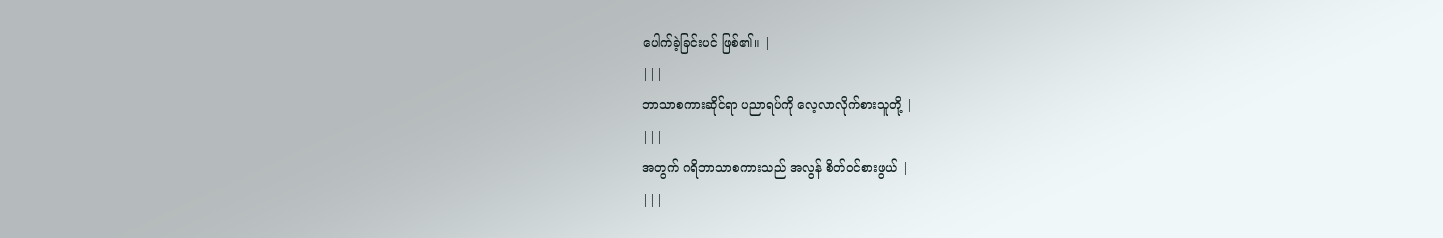ပေါက်ခဲ့ခြင်းပင် ဖြစ်၏။ |
|||
ဘာသာစကားဆိုင်ရာ ပညာရပ်ကို လေ့လာလိုက်စားသူတို့ |
|||
အတွက် ဂရိဘာသာစကားသည် အလွန် စိတ်ဝင်စားဖွယ် |
|||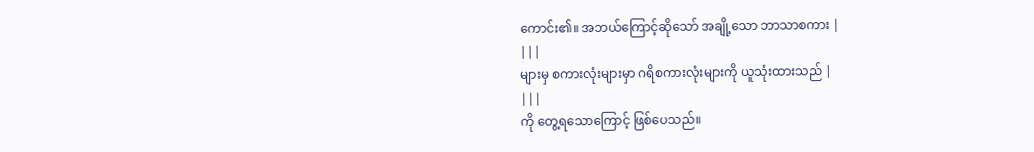ကောင်း၏။ အဘယ်ကြောင့်ဆိုသော် အချို့သော ဘာသာစကား |
|||
များမှ စကားလုံးများမှာ ဂရိစကားလုံးများကို ယူသုံးထားသည် |
|||
ကို တွေ့ရသောကြောင့် ဖြစ်ပေသည်။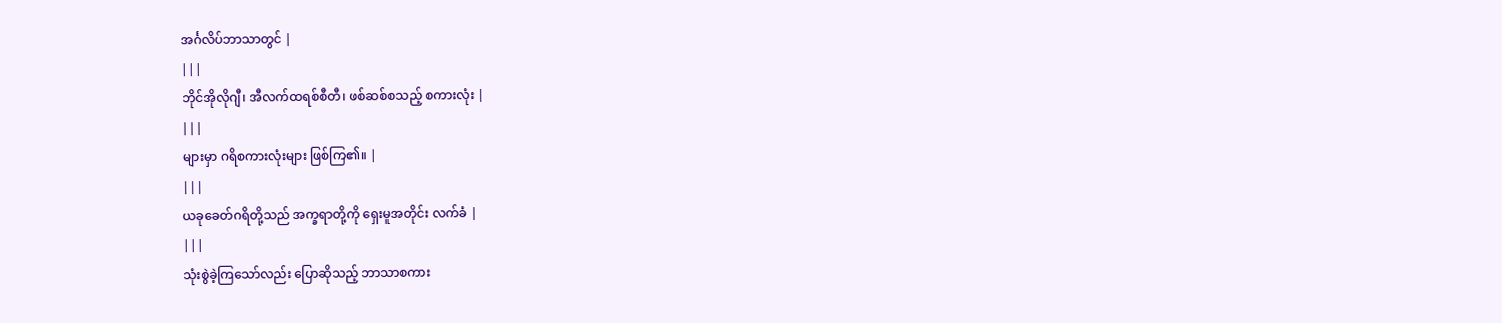အင်္ဂလိပ်ဘာသာတွင် |
|||
ဘိုင်အိုလိုဂျီ၊ အီလက်ထရစ်စီတီ၊ ဖစ်ဆစ်စသည့် စကားလုံး |
|||
များမှာ ဂရိစကားလုံးများ ဖြစ်ကြ၏။ |
|||
ယခုခေတ်ဂရိတို့သည် အက္ခရာတို့ကို ရှေးမူအတိုင်း လက်ခံ |
|||
သုံးစွဲခဲ့ကြသော်လည်း ပြောဆိုသည့် ဘာသာစကား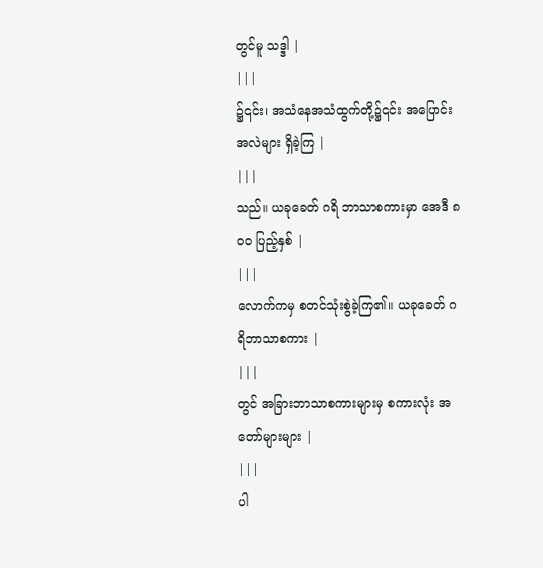တွင်မူ သဒ္ဒါ |
|||
၌၎င်း၊ အသံနေအသံထွက်တို့၌၎င်း အပြောင်းအလဲများ ရှိခဲ့ကြ |
|||
သည်။ ယခုခေတ် ဂရိ ဘာသာစကားမှာ အေဒီ ၈ဝဝ ပြည့်နှစ် |
|||
လောက်ကမှ စတင်သုံးစွဲခဲ့ကြ၏။ ယခုခေတ် ဂရိဘာသာစကား |
|||
တွင် အခြားဘာသာစကားများမှ စကားလုံး အတော်များများ |
|||
ပါ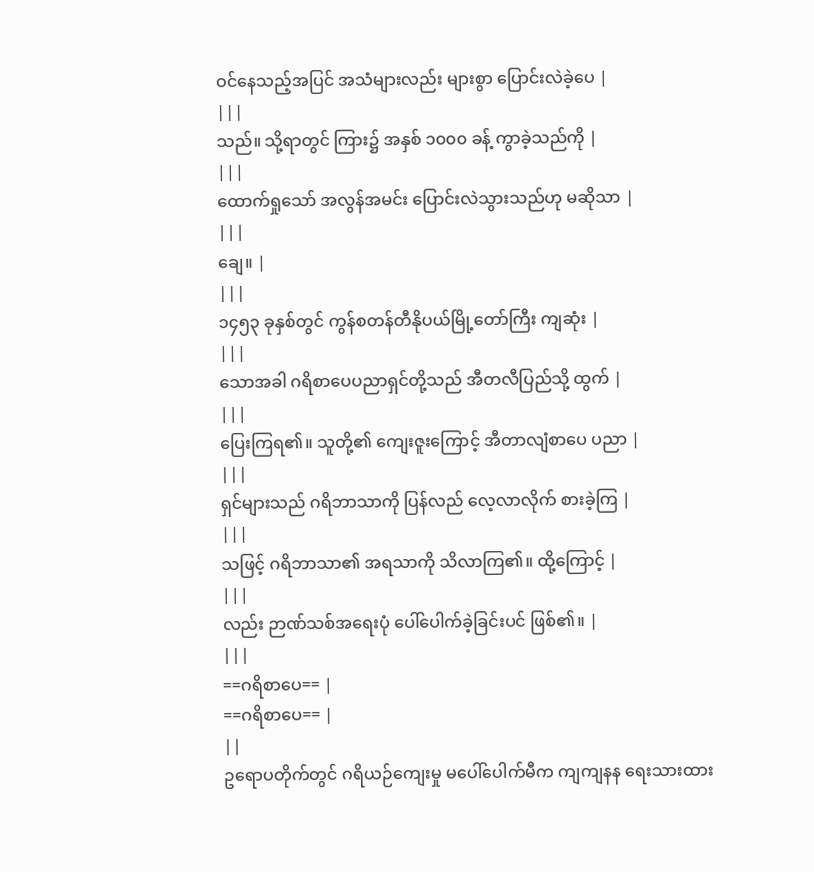ဝင်နေသည့်အပြင် အသံများလည်း များစွာ ပြောင်းလဲခဲ့ပေ |
|||
သည်။ သို့ရာတွင် ကြား၌ အနှစ် ၁၀၀၀ ခန့် ကွာခဲ့သည်ကို |
|||
ထောက်ရှုသော် အလွန်အမင်း ပြောင်းလဲသွားသည်ဟု မဆိုသာ |
|||
ချေ။ |
|||
၁၄၅၃ ခုနှစ်တွင် ကွန်စတန်တီနိုပယ်မြို့တော်ကြီး ကျဆုံး |
|||
သောအခါ ဂရိစာပေပညာရှင်တို့သည် အီတလီပြည်သို့ ထွက် |
|||
ပြေးကြရ၏။ သူတို့၏ ကျေးဇူးကြောင့် အီတာလျံစာပေ ပညာ |
|||
ရှင်များသည် ဂရိဘာသာကို ပြန်လည် လေ့လာလိုက် စားခဲ့ကြ |
|||
သဖြင့် ဂရိဘာသာ၏ အရသာကို သိလာကြ၏။ ထို့ကြောင့် |
|||
လည်း ဉာဏ်သစ်အရေးပုံ ပေါ်ပေါက်ခဲ့ခြင်းပင် ဖြစ်၏။ |
|||
==ဂရိစာပေ== |
==ဂရိစာပေ== |
||
ဥရောပတိုက်တွင် ဂရိယဉ်ကျေးမှု မပေါ်ပေါက်မီက ကျကျနန ရေးသားထား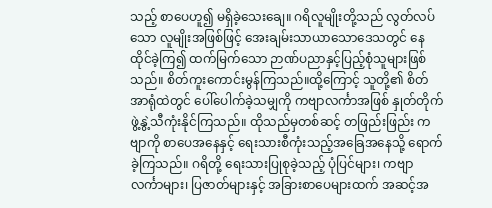သည့် စာပေဟူ၍ မရှိခဲ့သေးချေ။ ဂရိလူမျိုးတို့သည် လွတ်လပ်သော လူမျိုးအဖြစ်ဖြင့် အေးချမ်းသာယာသောဒေသတွင် နေထိုင်ခဲ့ကြ၍ ထက်မြက်သော ဉာဏ်ပညာနှင့်ပြည့်စုံသူများဖြစ်သည်။ စိတ်ကူးကောင်းမွန်ကြသည်။ထို့ကြောင့် သူတို့၏ စိတ်အာရုံထဲတွင် ပေါ်ပေါက်ခဲ့သမျှကို ကဗျာလင်္ကာအဖြစ် နှုတ်တိုက် ဖွဲ့နွဲ့သီကုံးနိုင်ကြသည်။ ထိုသည်မှတစ်ဆင့် တဖြည်းဖြည်း ကဗျာကို စာပေအနေနှင့် ရေးသားစီကုံးသည့်အခြေအနေသို့ ရောက်ခဲ့ကြသည်။ ဂရိတို့ ရေးသားပြုစုခဲ့သည့် ပုံပြင်များ၊ ကဗျာလင်္ကာများ၊ ပြဇာတ်များနှင့် အခြားစာပေများထက် အဆင့်အ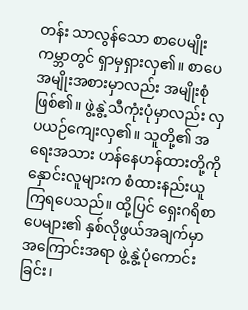တန်း သာလွန်သော စာပေမျိုး ကမ္ဘာတွင် ရှာမှရှားလှ၏။ စာပေအမျိုးအစားမှာလည်း အမျိုးစုံဖြစ်၏။ ဖွဲ့နွဲ့သီကုံးပုံမှာလည်း လှပယဉ်ကျေးလှ၏။ သူတို့၏ အရေးအသား ဟန်နေဟန်ထားတို့ကို နှောင်းလူများက စံထားနည်းယူကြရပေသည်။ ထို့ပြင် ရှေးဂရိစာပေများ၏ နှစ်လိုဖွယ်အချက်မှာ အကြောင်းအရာ ဖွဲ့နွဲ့ပုံကောင်းခြင်း၊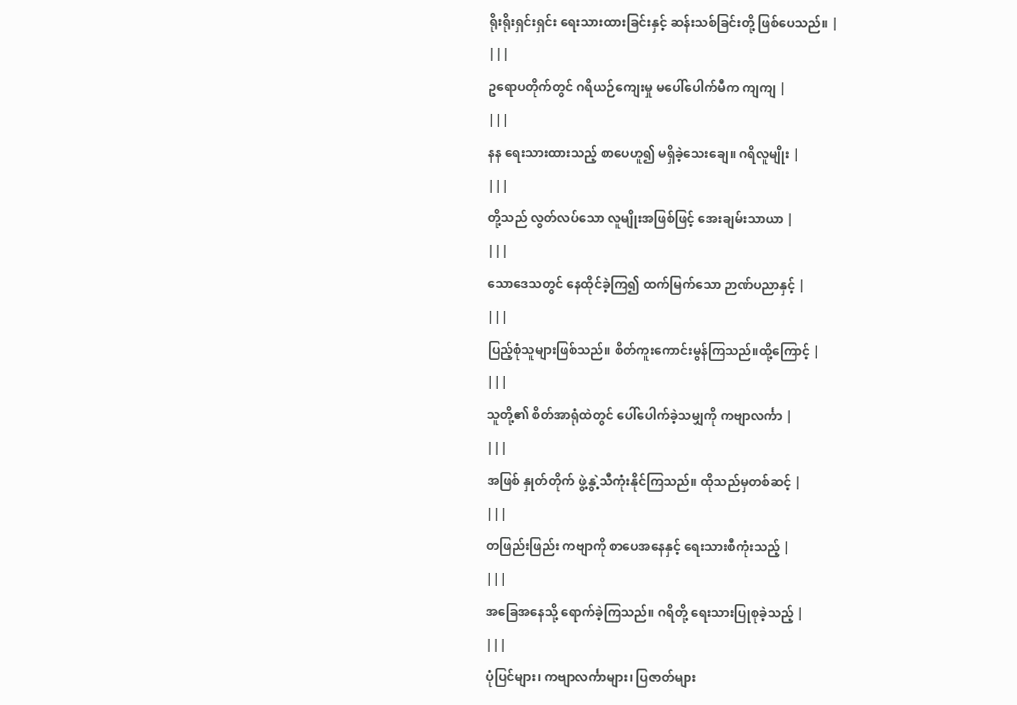ရိုးရိုးရှင်းရှင်း ရေးသားထားခြင်းနှင့် ဆန်းသစ်ခြင်းတို့ ဖြစ်ပေသည်။ |
|||
ဥရောပတိုက်တွင် ဂရိယဉ်ကျေးမှု မပေါ်ပေါက်မီက ကျကျ |
|||
နန ရေးသားထားသည့် စာပေဟူ၍ မရှိခဲ့သေးချေ။ ဂရိလူမျိုး |
|||
တို့သည် လွတ်လပ်သော လူမျိုးအဖြစ်ဖြင့် အေးချမ်းသာယာ |
|||
သောဒေသတွင် နေထိုင်ခဲ့ကြ၍ ထက်မြက်သော ဉာဏ်ပညာနှင့် |
|||
ပြည့်စုံသူများဖြစ်သည်။ စိတ်ကူးကောင်းမွန်ကြသည်။ထို့ကြောင့် |
|||
သူတို့၏ စိတ်အာရုံထဲတွင် ပေါ်ပေါက်ခဲ့သမျှကို ကဗျာလင်္ကာ |
|||
အဖြစ် နှုတ်တိုက် ဖွဲ့နွဲ့သီကုံးနိုင်ကြသည်။ ထိုသည်မှတစ်ဆင့် |
|||
တဖြည်းဖြည်း ကဗျာကို စာပေအနေနှင့် ရေးသားစီကုံးသည့် |
|||
အခြေအနေသို့ ရောက်ခဲ့ကြသည်။ ဂရိတို့ ရေးသားပြုစုခဲ့သည့် |
|||
ပုံပြင်များ၊ ကဗျာလင်္ကာများ၊ ပြဇာတ်များ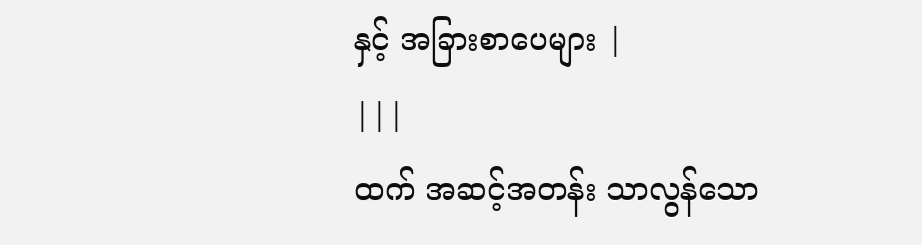နှင့် အခြားစာပေများ |
|||
ထက် အဆင့်အတန်း သာလွန်သော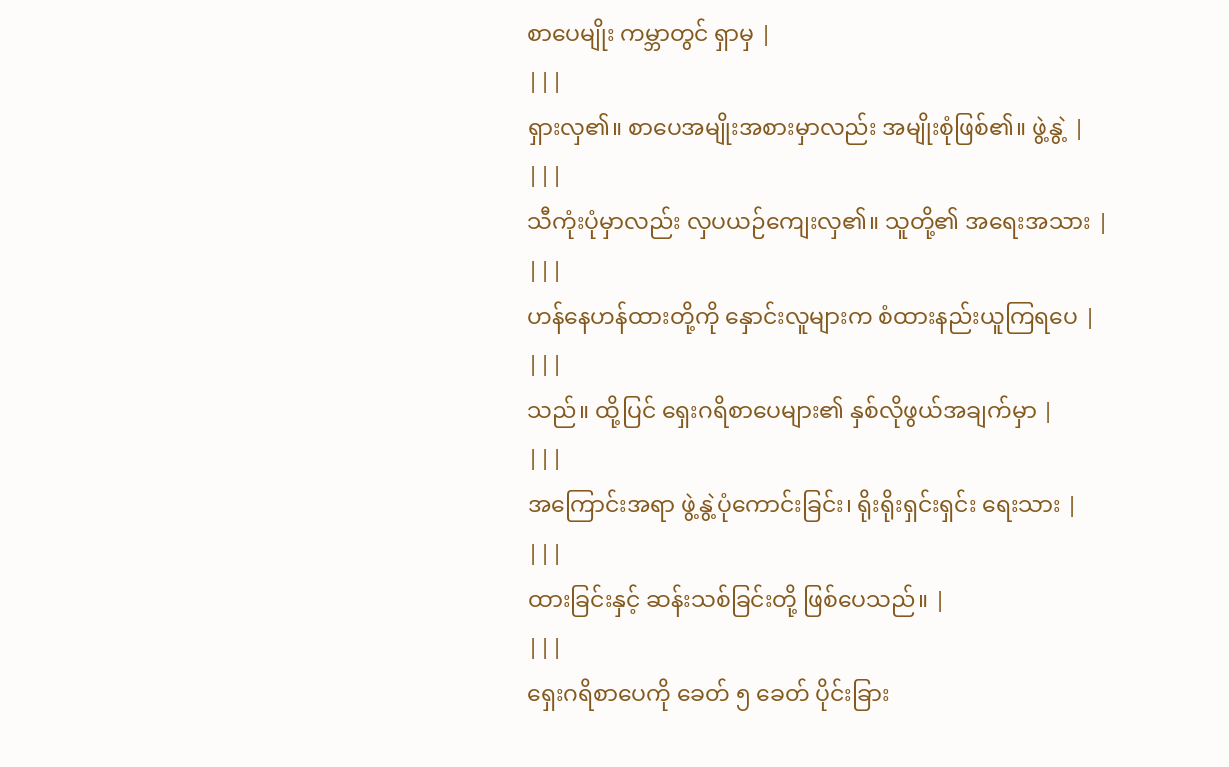စာပေမျိုး ကမ္ဘာတွင် ရှာမှ |
|||
ရှားလှ၏။ စာပေအမျိုးအစားမှာလည်း အမျိုးစုံဖြစ်၏။ ဖွဲ့နွဲ့ |
|||
သီကုံးပုံမှာလည်း လှပယဉ်ကျေးလှ၏။ သူတို့၏ အရေးအသား |
|||
ဟန်နေဟန်ထားတို့ကို နှောင်းလူများက စံထားနည်းယူကြရပေ |
|||
သည်။ ထို့ပြင် ရှေးဂရိစာပေများ၏ နှစ်လိုဖွယ်အချက်မှာ |
|||
အကြောင်းအရာ ဖွဲ့နွဲ့ပုံကောင်းခြင်း၊ ရိုးရိုးရှင်းရှင်း ရေးသား |
|||
ထားခြင်းနှင့် ဆန်းသစ်ခြင်းတို့ ဖြစ်ပေသည်။ |
|||
ရှေးဂရိစာပေကို ခေတ် ၅ ခေတ် ပိုင်းခြား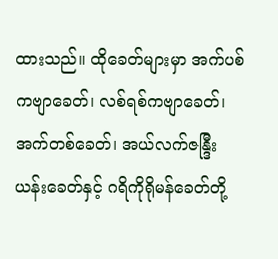ထားသည်။ ထိုခေတ်များမှာ အက်ပစ် ကဗျာခေတ်၊ လစ်ရစ်ကဗျာခေတ်၊ အက်တစ်ခေတ်၊ အယ်လက်ဇန္ဒြီးယန်းခေတ်နှင့် ဂရိကိုရိုမန်ခေတ်တို့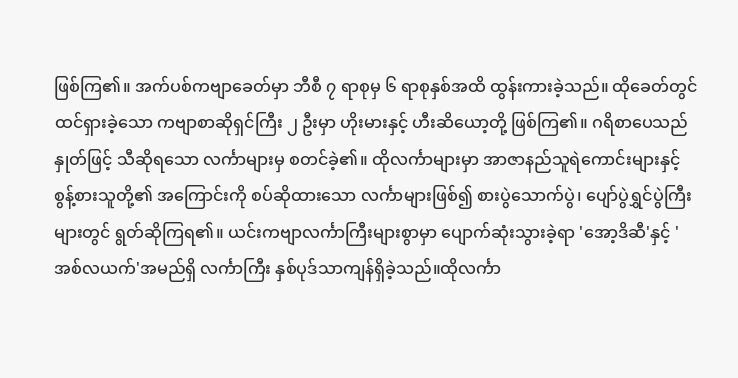ဖြစ်ကြ၏။ အက်ပစ်ကဗျာခေတ်မှာ ဘီစီ ၇ ရာစုမှ ၆ ရာစုနှစ်အထိ ထွန်းကားခဲ့သည်။ ထိုခေတ်တွင် ထင်ရှားခဲ့သော ကဗျာစာဆိုရှင်ကြီး ၂ ဦးမှာ ဟိုးမားနှင့် ဟီးဆိယော့တို့ ဖြစ်ကြ၏။ ဂရိစာပေသည် နှုတ်ဖြင့် သီဆိုရသော လင်္ကာများမှ စတင်ခဲ့၏။ ထိုလင်္ကာများမှာ အာဇာနည်သူရဲကောင်းများနှင့် စွန့်စားသူတို့၏ အကြောင်းကို စပ်ဆိုထားသော လင်္ကာများဖြစ်၍ စားပွဲသောက်ပွဲ၊ ပျော်ပွဲရွှင်ပွဲကြီးများတွင် ရွတ်ဆိုကြရ၏။ ယင်းကဗျာလင်္ကာကြီးများစွာမှာ ပျောက်ဆုံးသွားခဲ့ရာ 'အော့ဒိဆီ'နှင့် 'အစ်လယက်'အမည်ရှိ လင်္ကာကြီး နှစ်ပုဒ်သာကျန်ရှိခဲ့သည်။ထိုလင်္ကာ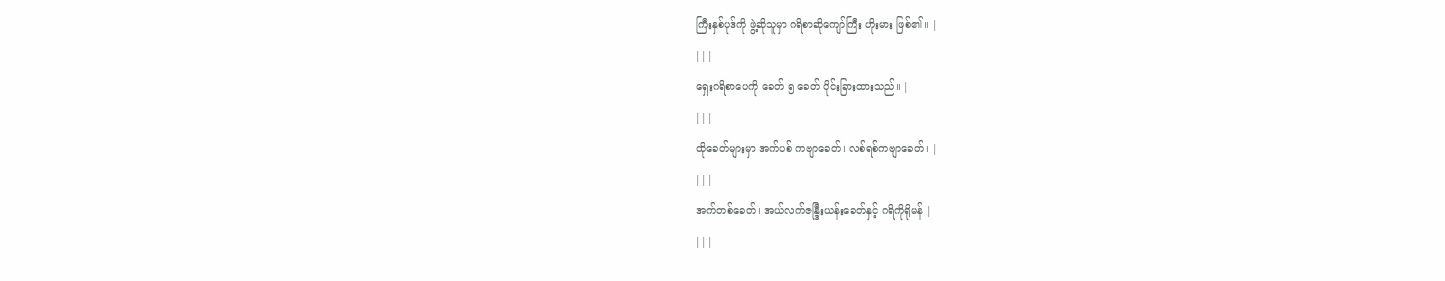ကြီးနှစ်ပုဒ်ကို ဖွဲ့ဆိုသူမှာ ဂရိစာဆိုကျော်ကြီး ဟိုးမား ဖြစ်၏။ |
|||
ရှေးဂရိစာပေကို ခေတ် ၅ ခေတ် ပိုင်းခြားထားသည်။ |
|||
ထိုခေတ်များမှာ အက်ပစ် ကဗျာခေတ်၊ လစ်ရစ်ကဗျာခေတ်၊ |
|||
အက်တစ်ခေတ်၊ အယ်လက်ဇန္ဒြီးယန်းခေတ်နှင့် ဂရိကိုရိုမန် |
|||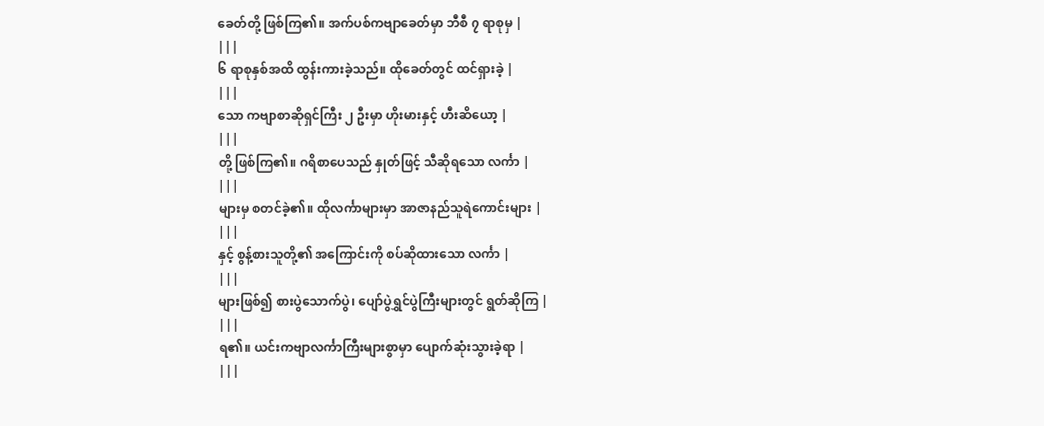ခေတ်တို့ ဖြစ်ကြ၏။ အက်ပစ်ကဗျာခေတ်မှာ ဘီစီ ၇ ရာစုမှ |
|||
၆ ရာစုနှစ်အထိ ထွန်းကားခဲ့သည်။ ထိုခေတ်တွင် ထင်ရှားခဲ့ |
|||
သော ကဗျာစာဆိုရှင်ကြီး ၂ ဦးမှာ ဟိုးမားနှင့် ဟီးဆိယော့ |
|||
တို့ ဖြစ်ကြ၏။ ဂရိစာပေသည် နှုတ်ဖြင့် သီဆိုရသော လင်္ကာ |
|||
များမှ စတင်ခဲ့၏။ ထိုလင်္ကာများမှာ အာဇာနည်သူရဲကောင်းများ |
|||
နှင့် စွန့်စားသူတို့၏ အကြောင်းကို စပ်ဆိုထားသော လင်္ကာ |
|||
များဖြစ်၍ စားပွဲသောက်ပွဲ၊ ပျော်ပွဲရွှင်ပွဲကြီးများတွင် ရွတ်ဆိုကြ |
|||
ရ၏။ ယင်းကဗျာလင်္ကာကြီးများစွာမှာ ပျောက်ဆုံးသွားခဲ့ရာ |
|||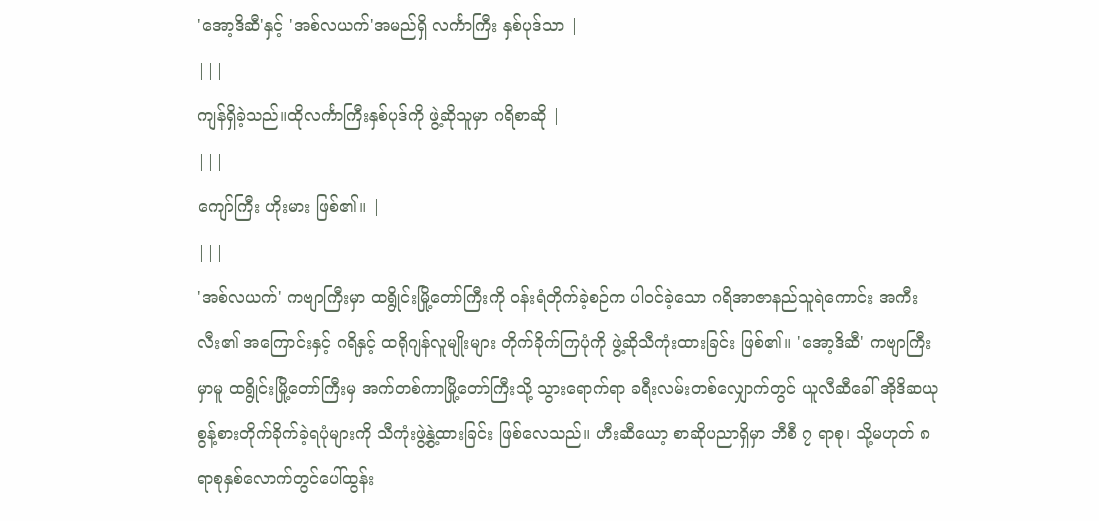'အော့ဒိဆီ'နှင့် 'အစ်လယက်'အမည်ရှိ လင်္ကာကြီး နှစ်ပုဒ်သာ |
|||
ကျန်ရှိခဲ့သည်။ထိုလင်္ကာကြီးနှစ်ပုဒ်ကို ဖွဲ့ဆိုသူမှာ ဂရိစာဆို |
|||
ကျော်ကြီး ဟိုးမား ဖြစ်၏။ |
|||
'အစ်လယက်' ကဗျာကြီးမှာ ထရွိုင်းမြို့တော်ကြီးကို ဝန်းရံတိုက်ခဲ့စဉ်က ပါဝင်ခဲ့သော ဂရိအာဇာနည်သူရဲကောင်း အကီးလီး၏ အကြောင်းနှင့် ဂရိနှင့် ထရိုဂျန်လူမျိုးများ တိုက်ခိုက်ကြပုံကို ဖွဲ့ဆိုသီကုံးထားခြင်း ဖြစ်၏။ 'အော့ဒိဆီ' ကဗျာကြီးမှာမူ ထရွိုင်းမြို့တော်ကြီးမှ အက်တစ်ကာမြို့တော်ကြီးသို့ သွားရောက်ရာ ခရီးလမ်းတစ်လျှောက်တွင် ယူလီဆီခေါ် အိုဒိဆယု စွန့်စားတိုက်ခိုက်ခဲ့ရပုံများကို သီကုံးဖွဲ့နွဲ့ထားခြင်း ဖြစ်လေသည်။ ဟီးဆီယော့ စာဆိုပညာရှိမှာ ဘီစီ ၇ ရာစု၊ သို့မဟုတ် ၈ ရာစုနှစ်လောက်တွင်ပေါ်ထွန်း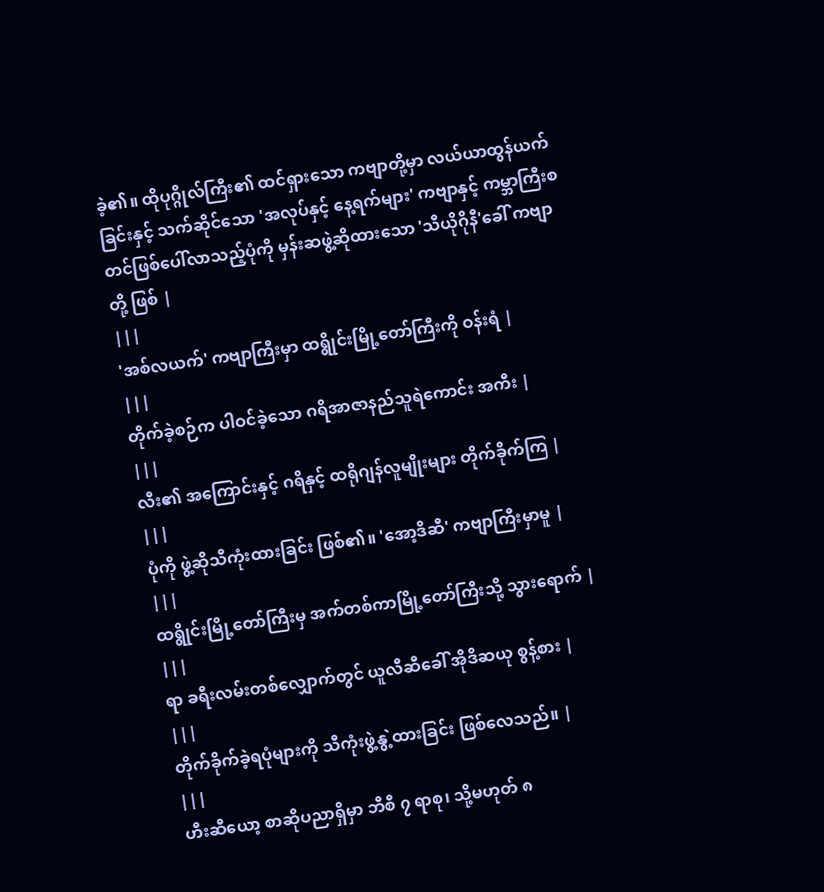ခဲ့၏။ ထိုပုဂ္ဂိုလ်ကြီး၏ ထင်ရှားသော ကဗျာတို့မှာ လယ်ယာထွန်ယက်ခြင်းနှင့် သက်ဆိုင်သော 'အလုပ်နှင့် နေ့ရက်များ' ကဗျာနှင့် ကမ္ဘာကြီးစတင်ဖြစ်ပေါ်လာသည့်ပုံကို မှန်းဆဖွဲ့ဆိုထားသော 'သီယိုဂိုနီ'ခေါ် ကဗျာတို့ ဖြစ် |
|||
'အစ်လယက်' ကဗျာကြီးမှာ ထရွိုင်းမြို့တော်ကြီးကို ဝန်းရံ |
|||
တိုက်ခဲ့စဉ်က ပါဝင်ခဲ့သော ဂရိအာဇာနည်သူရဲကောင်း အကီး |
|||
လီး၏ အကြောင်းနှင့် ဂရိနှင့် ထရိုဂျန်လူမျိုးများ တိုက်ခိုက်ကြ |
|||
ပုံကို ဖွဲ့ဆိုသီကုံးထားခြင်း ဖြစ်၏။ 'အော့ဒိဆီ' ကဗျာကြီးမှာမူ |
|||
ထရွိုင်းမြို့တော်ကြီးမှ အက်တစ်ကာမြို့တော်ကြီးသို့ သွားရောက် |
|||
ရာ ခရီးလမ်းတစ်လျှောက်တွင် ယူလီဆီခေါ် အိုဒိဆယု စွန့်စား |
|||
တိုက်ခိုက်ခဲ့ရပုံများကို သီကုံးဖွဲ့နွဲ့ထားခြင်း ဖြစ်လေသည်။ |
|||
ဟီးဆီယော့ စာဆိုပညာရှိမှာ ဘီစီ ၇ ရာစု၊ သို့မဟုတ် ၈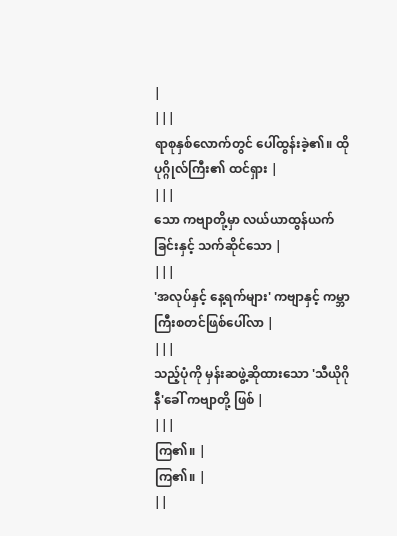|
|||
ရာစုနှစ်လောက်တွင် ပေါ်ထွန်းခဲ့၏။ ထိုပုဂ္ဂိုလ်ကြီး၏ ထင်ရှား |
|||
သော ကဗျာတို့မှာ လယ်ယာထွန်ယက်ခြင်းနှင့် သက်ဆိုင်သော |
|||
'အလုပ်နှင့် နေ့ရက်များ' ကဗျာနှင့် ကမ္ဘာကြီးစတင်ဖြစ်ပေါ်လာ |
|||
သည့်ပုံကို မှန်းဆဖွဲ့ဆိုထားသော 'သီယိုဂိုနီ'ခေါ် ကဗျာတို့ ဖြစ် |
|||
ကြ၏။ |
ကြ၏။ |
||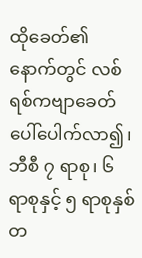ထိုခေတ်၏ နောက်တွင် လစ်ရစ်ကဗျာခေတ် ပေါ်ပေါက်လာ၍၊ ဘီစီ ၇ ရာစု၊ ၆ ရာစုနှင့် ၅ ရာစုနှစ်တ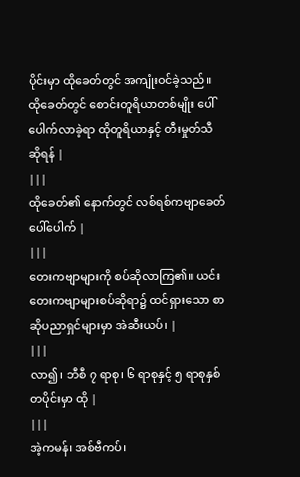ပိုင်းမှာ ထိုခေတ်တွင် အကျုံးဝင်ခဲ့သည်။ ထိုခေတ်တွင် စောင်းတူရိယာတစ်မျိုး ပေါ်ပေါက်လာခဲ့ရာ ထိုတူရိယာနှင့် တီးမှုတ်သီဆိုရန် |
|||
ထိုခေတ်၏ နောက်တွင် လစ်ရစ်ကဗျာခေတ် ပေါ်ပေါက် |
|||
တေးကဗျာများကို စပ်ဆိုလာကြ၏။ ယင်းတေးကဗျာများစပ်ဆိုရာ၌ ထင်ရှားသော စာဆိုပညာရှင်များမှာ အဲဆီးယပ်၊ |
|||
လာ၍၊ ဘီစီ ၇ ရာစု၊ ၆ ရာစုနှင့် ၅ ရာစုနှစ်တပိုင်းမှာ ထို |
|||
အဲ့ကမန်၊ အစ်ဗီကပ်၊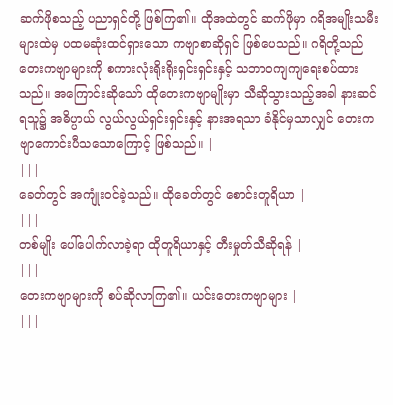ဆက်ဖိုစသည့် ပညာရှင်တို့ ဖြစ်ကြ၏။ ထိုအထဲတွင် ဆက်ဖိုမှာ ဂရိအမျိုးသမီးများထဲမှ ပထမဆုံးထင်ရှားသော ကဗျာစာဆိုရှင် ဖြစ်ပေသည်။ ဂရိတို့သည်တေးကဗျာများကို စကားလုံးရိုးရိုးရှင်းရှင်းနှင့် သဘာဝကျကျရေးစပ်ထားသည်။ အကြောင်းဆိုသော် ထိုတေးကဗျာမျိုးမှာ သီဆိုသွားသည့်အခါ နားဆင်ရသူ၌ အဓိပ္ပာယ် လွယ်လွယ်ရှင်းရှင်းနှင့် နားအရသာ ခံနိုင်မှသာလျှင် တေးကဗျာကောင်းပီသသောကြောင့် ဖြစ်သည်။ |
|||
ခေတ်တွင် အကျုံးဝင်ခဲ့သည်။ ထိုခေတ်တွင် စောင်းတူရိယာ |
|||
တစ်မျိုး ပေါ်ပေါက်လာခဲ့ရာ ထိုတူရိယာနှင့် တီးမှုတ်သီဆိုရန် |
|||
တေးကဗျာများကို စပ်ဆိုလာကြ၏။ ယင်းတေးကဗျာများ |
|||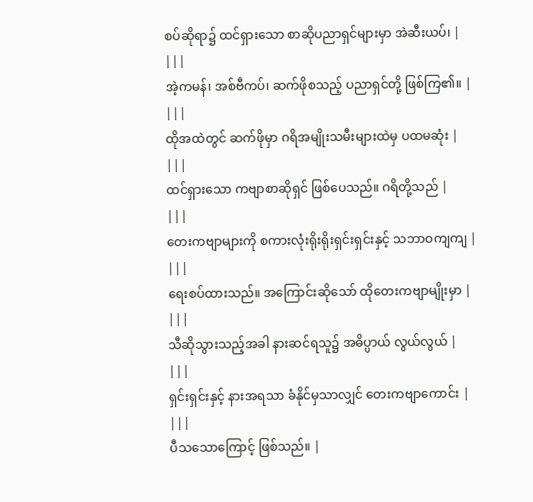စပ်ဆိုရာ၌ ထင်ရှားသော စာဆိုပညာရှင်များမှာ အဲဆီးယပ်၊ |
|||
အဲ့ကမန်၊ အစ်ဗီကပ်၊ ဆက်ဖိုစသည့် ပညာရှင်တို့ ဖြစ်ကြ၏။ |
|||
ထိုအထဲတွင် ဆက်ဖိုမှာ ဂရိအမျိုးသမီးများထဲမှ ပထမဆုံး |
|||
ထင်ရှားသော ကဗျာစာဆိုရှင် ဖြစ်ပေသည်။ ဂရိတို့သည် |
|||
တေးကဗျာများကို စကားလုံးရိုးရိုးရှင်းရှင်းနှင့် သဘာဝကျကျ |
|||
ရေးစပ်ထားသည်။ အကြောင်းဆိုသော် ထိုတေးကဗျာမျိုးမှာ |
|||
သီဆိုသွားသည့်အခါ နားဆင်ရသူ၌ အဓိပ္ပာယ် လွယ်လွယ် |
|||
ရှင်းရှင်းနှင့် နားအရသာ ခံနိုင်မှသာလျှင် တေးကဗျာကောင်း |
|||
ပီသသောကြောင့် ဖြစ်သည်။ |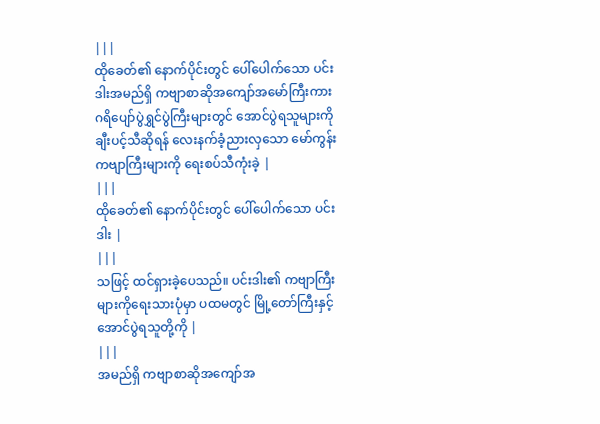|||
ထိုခေတ်၏ နောက်ပိုင်းတွင် ပေါ်ပေါက်သော ပင်းဒါးအမည်ရှိ ကဗျာစာဆိုအကျော်အမော်ကြီးကား ဂရိပျော်ပွဲရွှင်ပွဲကြီးများတွင် အောင်ပွဲရသူများကို ချီးပင့်သီဆိုရန် လေးနက်ခံ့ညားလှသော မော်ကွန်းကဗျာကြီးများကို ရေးစပ်သီကုံးခဲ့ |
|||
ထိုခေတ်၏ နောက်ပိုင်းတွင် ပေါ်ပေါက်သော ပင်းဒါး |
|||
သဖြင့် ထင်ရှားခဲ့ပေသည်။ ပင်းဒါး၏ ကဗျာကြီးများကိုရေးသားပုံမှာ ပထမတွင် မြို့တော်ကြီးနှင့် အောင်ပွဲရသူတို့ကို |
|||
အမည်ရှိ ကဗျာစာဆိုအကျော်အ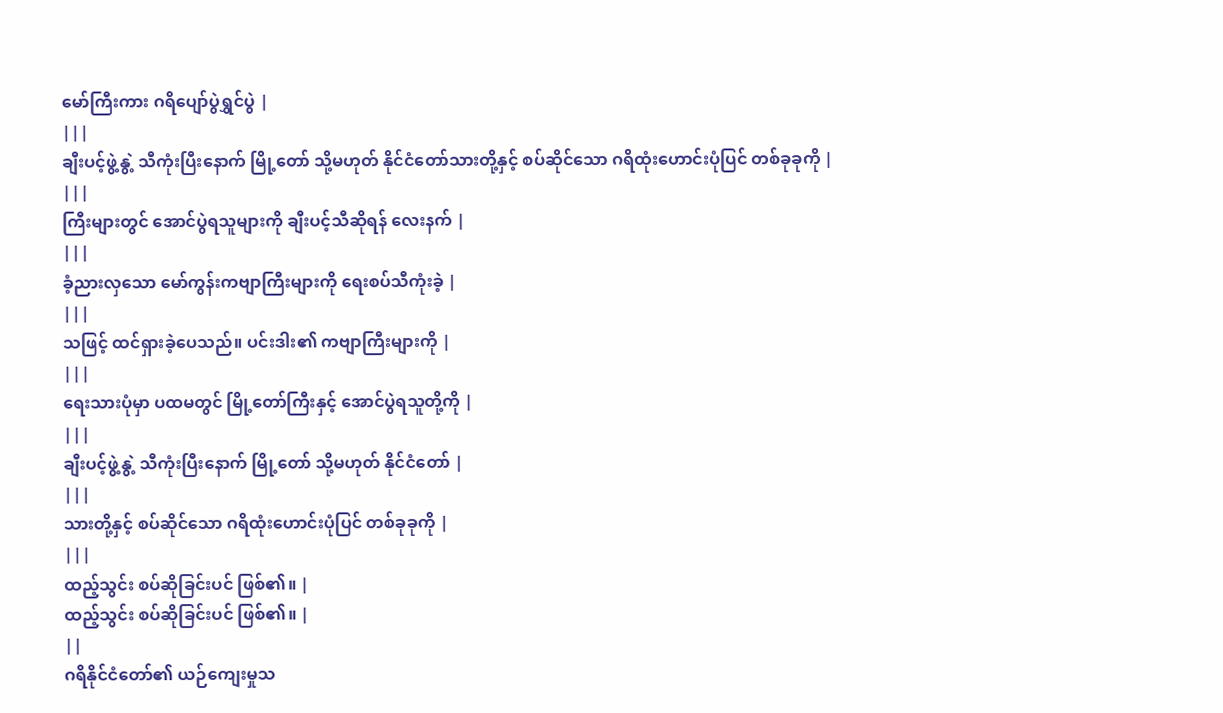မော်ကြီးကား ဂရိပျော်ပွဲရွှင်ပွဲ |
|||
ချီးပင့်ဖွဲ့နွဲ့ သီကုံးပြီးနောက် မြို့တော် သို့မဟုတ် နိုင်ငံတော်သားတို့နှင့် စပ်ဆိုင်သော ဂရိထုံးဟောင်းပုံပြင် တစ်ခုခုကို |
|||
ကြီးများတွင် အောင်ပွဲရသူများကို ချီးပင့်သီဆိုရန် လေးနက် |
|||
ခံ့ညားလှသော မော်ကွန်းကဗျာကြီးများကို ရေးစပ်သီကုံးခဲ့ |
|||
သဖြင့် ထင်ရှားခဲ့ပေသည်။ ပင်းဒါး၏ ကဗျာကြီးများကို |
|||
ရေးသားပုံမှာ ပထမတွင် မြို့တော်ကြီးနှင့် အောင်ပွဲရသူတို့ကို |
|||
ချီးပင့်ဖွဲ့နွဲ့ သီကုံးပြီးနောက် မြို့တော် သို့မဟုတ် နိုင်ငံတော် |
|||
သားတို့နှင့် စပ်ဆိုင်သော ဂရိထုံးဟောင်းပုံပြင် တစ်ခုခုကို |
|||
ထည့်သွင်း စပ်ဆိုခြင်းပင် ဖြစ်၏။ |
ထည့်သွင်း စပ်ဆိုခြင်းပင် ဖြစ်၏။ |
||
ဂရိနိုင်ငံတော်၏ ယဉ်ကျေးမှုသ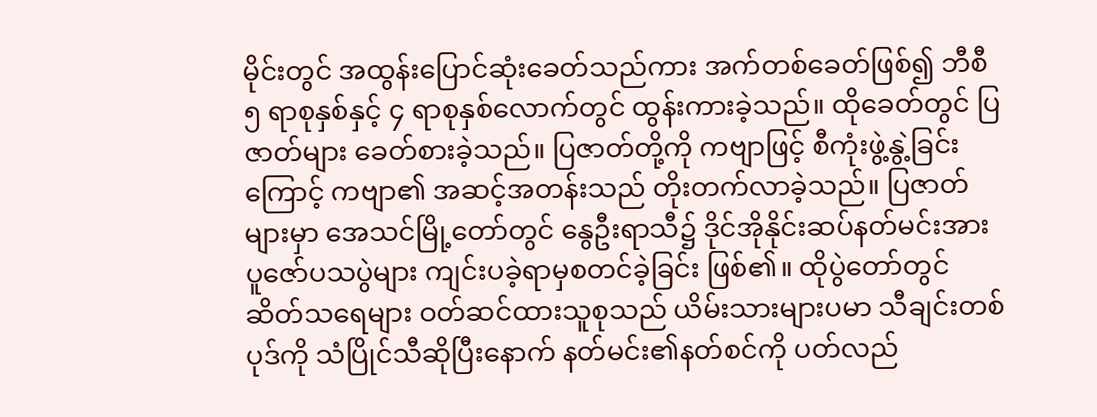မိုင်းတွင် အထွန်းပြောင်ဆုံးခေတ်သည်ကား အက်တစ်ခေတ်ဖြစ်၍ ဘီစီ ၅ ရာစုနှစ်နှင့် ၄ ရာစုနှစ်လောက်တွင် ထွန်းကားခဲ့သည်။ ထိုခေတ်တွင် ပြဇာတ်များ ခေတ်စားခဲ့သည်။ ပြဇာတ်တို့ကို ကဗျာဖြင့် စီကုံးဖွဲ့နွဲ့ခြင်းကြောင့် ကဗျာ၏ အဆင့်အတန်းသည် တိုးတက်လာခဲ့သည်။ ပြဇာတ်များမှာ အေသင်မြို့တော်တွင် နွေဦးရာသီ၌ ဒိုင်အိုနိုင်းဆပ်နတ်မင်းအား ပူဇော်ပသပွဲများ ကျင်းပခဲ့ရာမှစတင်ခဲ့ခြင်း ဖြစ်၏။ ထိုပွဲတော်တွင် ဆိတ်သရေများ ဝတ်ဆင်ထားသူစုသည် ယိမ်းသားများပမာ သီချင်းတစ်ပုဒ်ကို သံပြိုင်သီဆိုပြီးနောက် နတ်မင်း၏နတ်စင်ကို ပတ်လည်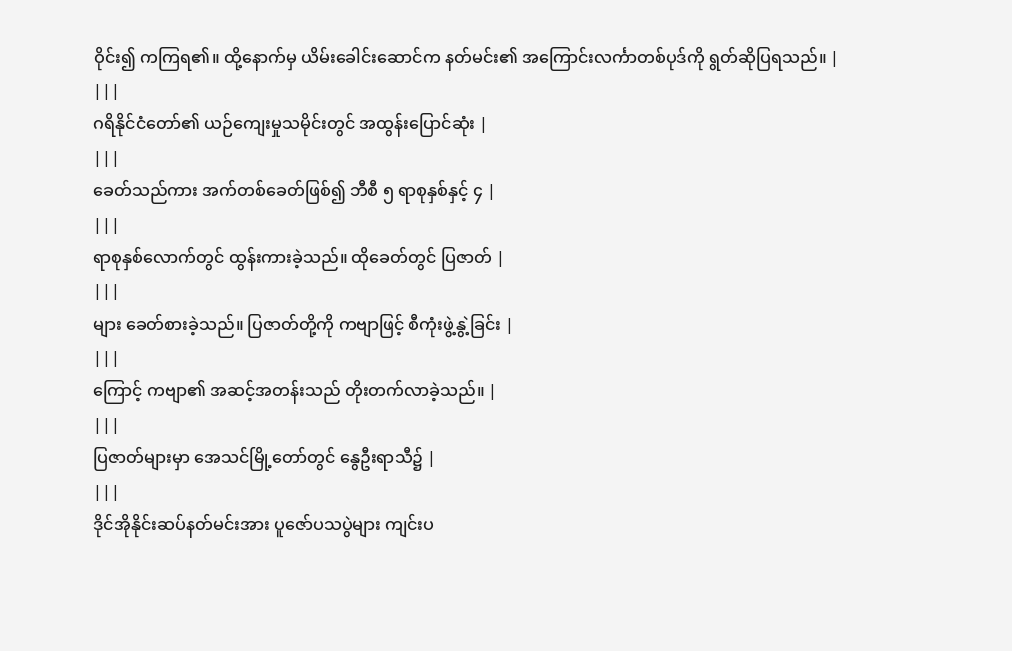ဝိုင်း၍ ကကြရ၏။ ထို့နောက်မှ ယိမ်းခေါင်းဆောင်က နတ်မင်း၏ အကြောင်းလင်္ကာတစ်ပုဒ်ကို ရွတ်ဆိုပြရသည်။ |
|||
ဂရိနိုင်ငံတော်၏ ယဉ်ကျေးမှုသမိုင်းတွင် အထွန်းပြောင်ဆုံး |
|||
ခေတ်သည်ကား အက်တစ်ခေတ်ဖြစ်၍ ဘီစီ ၅ ရာစုနှစ်နှင့် ၄ |
|||
ရာစုနှစ်လောက်တွင် ထွန်းကားခဲ့သည်။ ထိုခေတ်တွင် ပြဇာတ် |
|||
များ ခေတ်စားခဲ့သည်။ ပြဇာတ်တို့ကို ကဗျာဖြင့် စီကုံးဖွဲ့နွဲ့ခြင်း |
|||
ကြောင့် ကဗျာ၏ အဆင့်အတန်းသည် တိုးတက်လာခဲ့သည်။ |
|||
ပြဇာတ်များမှာ အေသင်မြို့တော်တွင် နွေဦးရာသီ၌ |
|||
ဒိုင်အိုနိုင်းဆပ်နတ်မင်းအား ပူဇော်ပသပွဲများ ကျင်းပ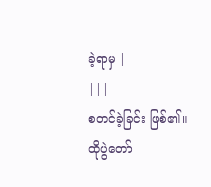ခဲ့ရာမှ |
|||
စတင်ခဲ့ခြင်း ဖြစ်၏။ ထိုပွဲတော်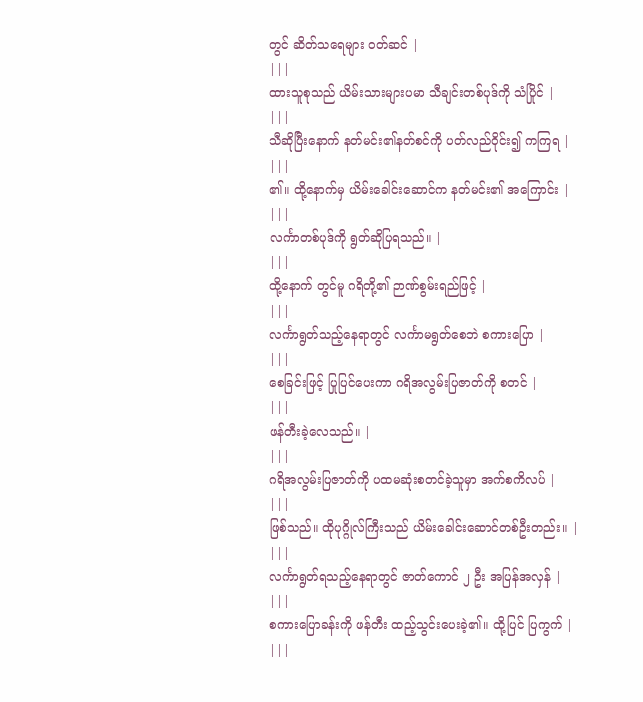တွင် ဆိတ်သရေများ ဝတ်ဆင် |
|||
ထားသူစုသည် ယိမ်းသားများပမာ သီချင်းတစ်ပုဒ်ကို သံပြိုင် |
|||
သီဆိုပြီးနောက် နတ်မင်း၏နတ်စင်ကို ပတ်လည်ဝိုင်း၍ ကကြရ |
|||
၏။ ထို့နောက်မှ ယိမ်းခေါင်းဆောင်က နတ်မင်း၏ အကြောင်း |
|||
လင်္ကာတစ်ပုဒ်ကို ရွတ်ဆိုပြရသည်။ |
|||
ထို့နောက် တွင်မူ ဂရိတို့၏ ဉာဏ်စွမ်းရည်ဖြင့် |
|||
လင်္ကာရွတ်သည့်နေရာတွင် လင်္ကာမရွတ်စေဘဲ စကားပြော |
|||
စေခြင်းဖြင့် ပြုပြင်ပေးကာ ဂရိအလွမ်းပြဇာတ်ကို စတင် |
|||
ဖန်တီးခဲ့လေသည်။ |
|||
ဂရိအလွမ်းပြဇာတ်ကို ပထမဆုံးစတင်ခဲ့သူမှာ အက်စကိလပ် |
|||
ဖြစ်သည်။ ထိုပုဂ္ဂိုလ်ကြီးသည် ယိမ်းခေါင်းဆောင်တစ်ဦးတည်း။ |
|||
လင်္ကာရွတ်ရသည့်နေရာတွင် ဇာတ်ကောင် ၂ ဦး အပြန်အလှန် |
|||
စကားပြောခန်းကို ဖန်တီး ထည့်သွင်းပေးခဲ့၏။ ထို့ပြင် ပြကွက် |
|||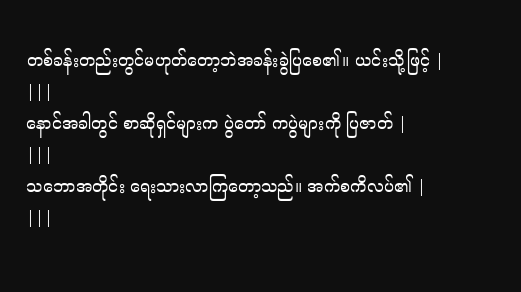တစ်ခန်းတည်းတွင်မဟုတ်တော့ဘဲအခန်းခွဲပြစေ၏။ ယင်းသို့ဖြင့် |
|||
နောင်အခါတွင် စာဆိုရှင်များက ပွဲတော် ကပွဲများကို ပြဇာတ် |
|||
သဘောအတိုင်း ရေးသားလာကြတော့သည်။ အက်စကိလပ်၏ |
|||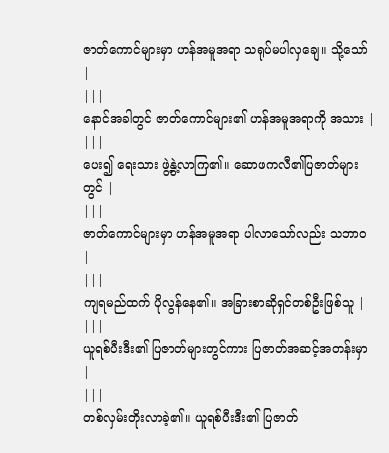ဇာတ်ကောင်များမှာ ဟန်အမူအရာ သရုပ်မပါလှချေ။ သို့သော် |
|||
နောင်အခါတွင် ဇာတ်ကောင်များ၏ ဟန်အမူအရာကို အသား |
|||
ပေး၍ ရေးသား ဖွဲ့နွဲ့လာကြ၏။ ဆောဖကလီ၏ပြဇာတ်များတွင် |
|||
ဇာတ်ကောင်များမှာ ဟန်အမူအရာ ပါလာသော်လည်း သဘာဝ |
|||
ကျရမည်ထက် ပိုလွန်နေ၏။ အခြားစာဆိုရှင်တစ်ဦးဖြစ်သူ |
|||
ယူရစ်ပီးဒီး၏ ပြဇာတ်များတွင်ကား ပြဇာတ်အဆင့်အတန်းမှာ |
|||
တစ်လှမ်းတိုးလာခဲ့၏။ ယူရစ်ပီးဒီး၏ ပြဇာတ်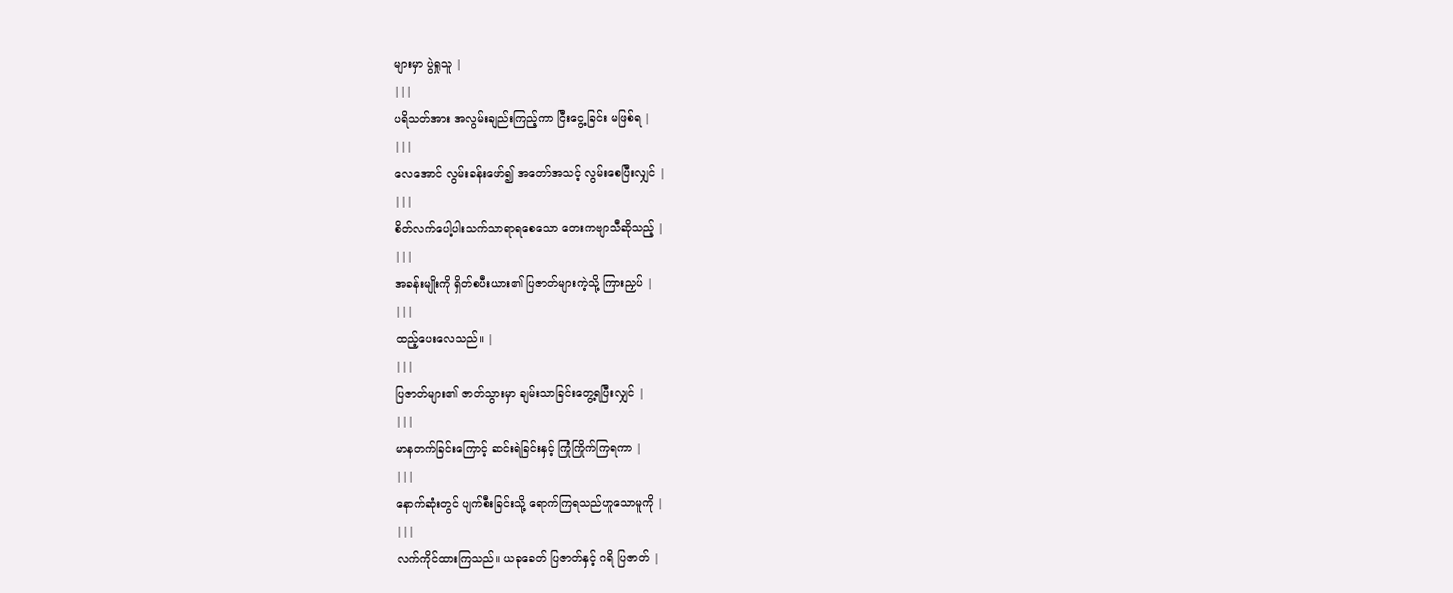များမှာ ပွဲရှုသူ |
|||
ပရိသတ်အား အလွမ်းချည်းကြည့်ကာ ငြီးငွေ့ခြင်း မဖြစ်ရ |
|||
လေအောင် လွမ်းခန်းဖော်၍ အတော်အသင့် လွမ်းစေပြီးလျှင် |
|||
စိတ်လက်ပေါ့ပါးသက်သာရာရစေသော တေးကဗျာသီဆိုသည့် |
|||
အခန်းမျိုးကို ရှိတ်စပီးယား၏ ပြဇာတ်များကဲ့သို့ ကြားညှပ် |
|||
ထည့်ပေးလေသည်။ |
|||
ပြဇာတ်များ၏ ဇာတ်သွားမှာ ချမ်းသာခြင်းတွေ့ရပြီးလျှင် |
|||
မာနတက်ခြင်းကြောင့် ဆင်းရဲခြင်းနှင့် ကြုံကြိုက်ကြရကာ |
|||
နောက်ဆုံးတွင် ပျက်စီးခြင်းသို့ ရောက်ကြရသည်ဟူသောမူကို |
|||
လက်ကိုင်ထားကြသည်။ ယခုခေတ် ပြဇာတ်နှင့် ဂရိ ပြဇာတ် |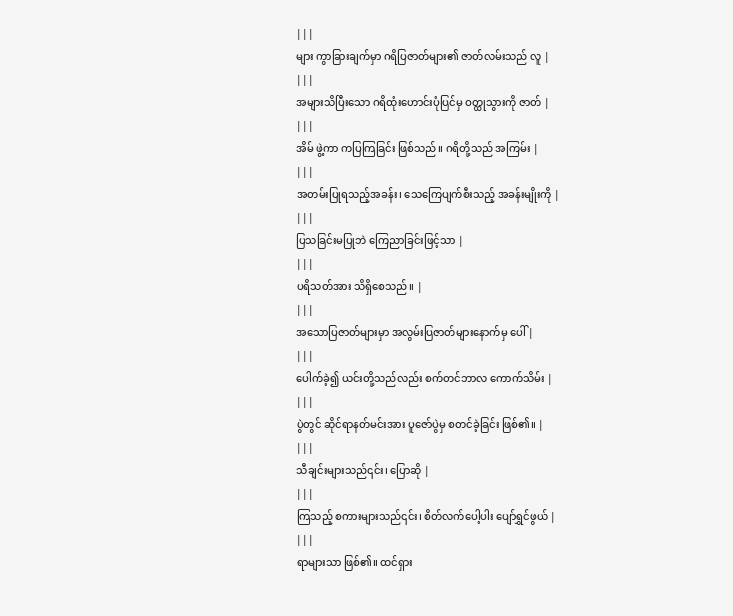|||
များ ကွာခြားချက်မှာ ဂရိပြဇာတ်များ၏ ဇာတ်လမ်းသည် လူ |
|||
အများသိပြီးသော ဂရိထုံးဟောင်းပုံပြင်မှ ဝတ္ထုသွားကို ဇာတ် |
|||
အိမ် ဖွဲ့ကာ ကပြကြခြင်း ဖြစ်သည်။ ဂရိတို့သည် အကြမ်း |
|||
အတမ်းပြုရသည့်အခန်း၊ သေကြေပျက်စီးသည့် အခန်းမျိုးကို |
|||
ပြသခြင်းမပြုဘဲ ကြေညာခြင်းဖြင့်သာ |
|||
ပရိသတ်အား သိရှိစေသည်။ |
|||
အသောပြဇာတ်များမှာ အလွမ်းပြဇာတ်များနောက်မှ ပေါ် |
|||
ပေါက်ခဲ့၍ ယင်းတို့သည်လည်း စက်တင်ဘာလ ကောက်သိမ်း |
|||
ပွဲတွင် ဆိုင်ရာနတ်မင်းအား ပူဇော်ပွဲမှ စတင်ခဲ့ခြင်း ဖြစ်၏။ |
|||
သီချင်းများသည်၎င်း၊ ပြောဆို |
|||
ကြသည့် စကားများသည်၎င်း၊ စိတ်လက်ပေါ့ပါး ပျော်ရွှင်ဖွယ် |
|||
ရာများသာ ဖြစ်၏။ ထင်ရှား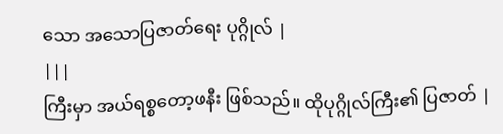သော အသောပြဇာတ်ရေး ပုဂ္ဂိုလ် |
|||
ကြီးမှာ အယ်ရစ္စတော့ဖနီး ဖြစ်သည်။ ထိုပုဂ္ဂိုလ်ကြီး၏ ပြဇာတ် |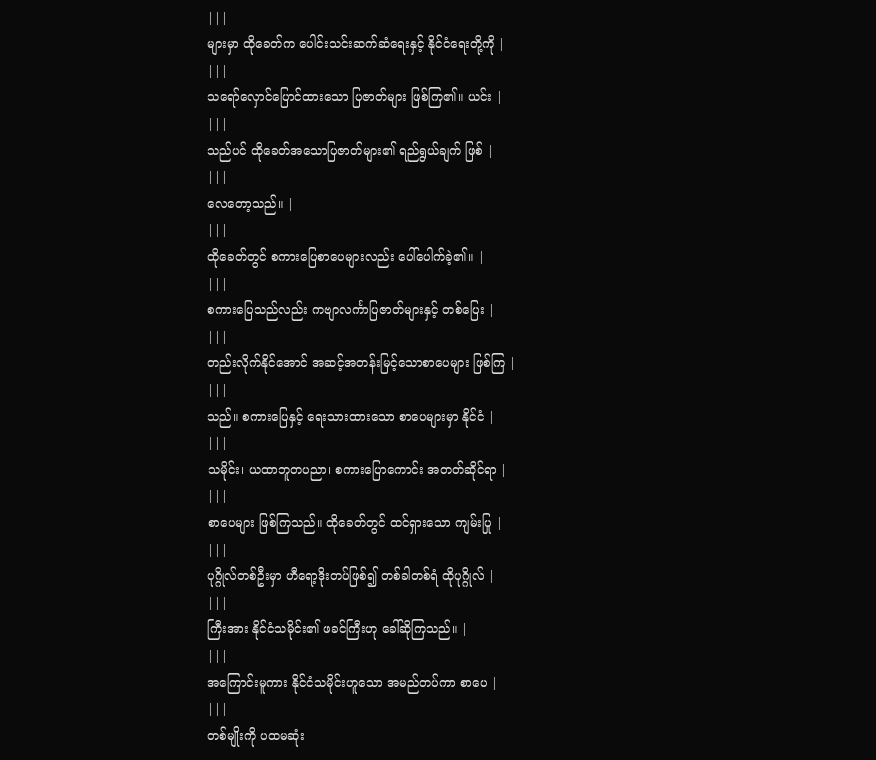|||
များမှာ ထိုခေတ်က ပေါင်းသင်းဆက်ဆံရေးနှင့် နိုင်ငံရေးတို့ကို |
|||
သရော်လှောင်ပြောင်ထားသော ပြဇာတ်များ ဖြစ်ကြ၏။ ယင်း |
|||
သည်ပင် ထိုခေတ်အသောပြဇာတ်များ၏ ရည်ရွယ်ချက် ဖြစ် |
|||
လေတော့သည်။ |
|||
ထိုခေတ်တွင် စကားပြေစာပေများလည်း ပေါ်ပေါက်ခဲ့၏။ |
|||
စကားပြေသည်လည်း ကဗျာလင်္ကာပြဇာတ်များနှင့် တစ်ပြေး |
|||
တည်းလိုက်နိုင်အောင် အဆင့်အတန်းမြင့်သောစာပေများ ဖြစ်ကြ |
|||
သည်။ စကားပြေနှင့် ရေးသားထားသော စာပေများမှာ နိုင်ငံ |
|||
သမိုင်း၊ ယထာဘူတပညာ၊ စကားပြောကောင်း အတတ်ဆိုင်ရာ |
|||
စာပေများ ဖြစ်ကြသည်။ ထိုခေတ်တွင် ထင်ရှားသော ကျမ်းပြု |
|||
ပုဂ္ဂိုလ်တစ်ဦးမှာ ဟီရော့ဒိုးတပ်ဖြစ်၍ တစ်ခါတစ်ရံ ထိုပုဂ္ဂိုလ် |
|||
ကြီးအား နိုင်ငံသမိုင်း၏ ဖခင်ကြီးဟု ခေါ်ဆိုကြသည်။ |
|||
အကြောင်းမူကား နိုင်ငံသမိုင်းဟူသော အမည်တပ်ကာ စာပေ |
|||
တစ်မျိုးကို ပထမဆုံး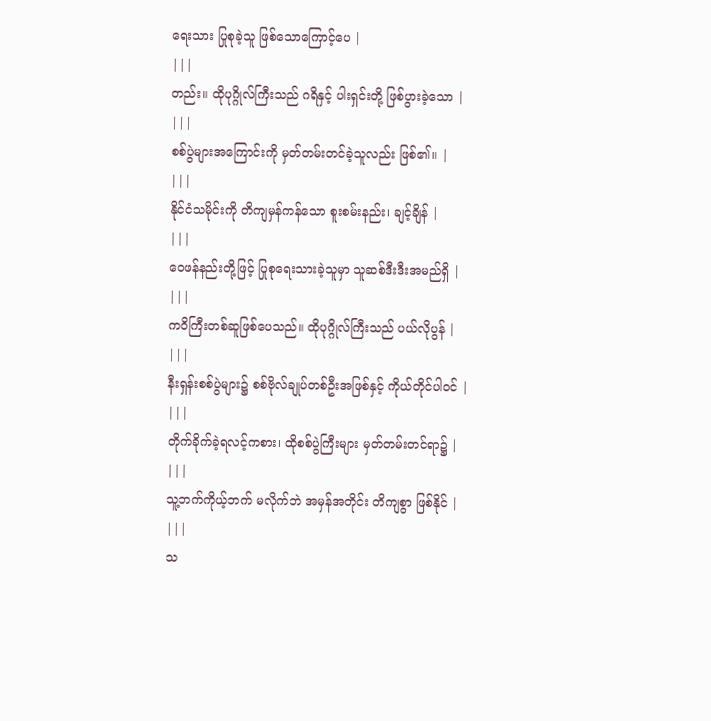ရေးသား ပြုစုခဲ့သူ ဖြစ်သောကြောင့်ပေ |
|||
တည်း။ ထိုပုဂ္ဂိုလ်ကြီးသည် ဂရိနှင့် ပါးရှင်းတို့ ဖြစ်ပွားခဲ့သော |
|||
စစ်ပွဲများအကြောင်းကို မှတ်တမ်းတင်ခဲ့သူလည်း ဖြစ်၏။ |
|||
နိုင်ငံသမိုင်းကို တိကျမှန်ကန်သော စူးစမ်းနည်း၊ ချင့်ချိန် |
|||
ဝေဖန်နည်းတို့ဖြင့် ပြုစုရေးသားခဲ့သူမှာ သူဆစ်ဒီးဒီးအမည်ရှိ |
|||
ကဝိကြီးတစ်ဆူဖြစ်ပေသည်။ ထိုပုဂ္ဂိုလ်ကြီးသည် ပယ်လိုပွန် |
|||
နီးရှန်းစစ်ပွဲများ၌ စစ်ဗိုလ်ချုပ်တစ်ဦးအဖြစ်နှင့် ကိုယ်တိုင်ပါဝင် |
|||
တိုက်ခိုက်ခဲ့ရလင့်ကစား၊ ထိုစစ်ပွဲကြီးများ မှတ်တမ်းတင်ရာ၌ |
|||
သူ့ဘက်ကိုယ့်ဘက် မလိုက်ဘဲ အမှန်အတိုင်း တိကျစွာ ဖြစ်နိုင် |
|||
သ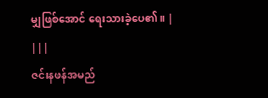မျှဖြစ်အောင် ရေးသားခဲ့ပေ၏။ |
|||
ဇင်းနဖန်အမည်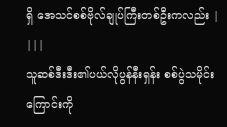ရှိ အေသင်စစ်ဗိုလ်ချုပ်ကြီးတစ်ဦးကလည်း |
|||
သူဆစ်ဒီးဒီး၏ပယ်လိုပွန်နီးရှန်း စစ်ပွဲသမိုင်းကြောင်းကို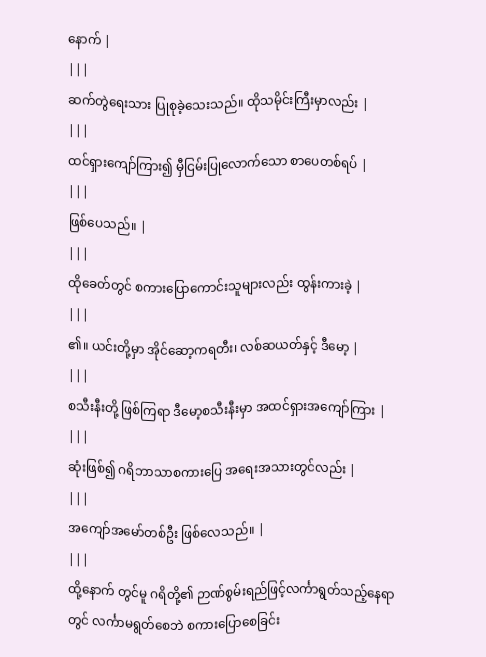နောက် |
|||
ဆက်တွဲရေးသား ပြုစုခဲ့သေးသည်။ ထိုသမိုင်းကြီးမှာလည်း |
|||
ထင်ရှားကျော်ကြား၍ မှီငြမ်းပြုလောက်သော စာပေတစ်ရပ် |
|||
ဖြစ်ပေသည်။ |
|||
ထိုခေတ်တွင် စကားပြောကောင်းသူများလည်း ထွန်းကားခဲ့ |
|||
၏။ ယင်းတို့မှာ အိုင်ဆော့ကရတီး၊ လစ်ဆယတ်နှင့် ဒီမော့ |
|||
စသီးနီးတို့ ဖြစ်ကြရာ ဒီမော့စသီးနီးမှာ အထင်ရှားအကျော်ကြား |
|||
ဆုံးဖြစ်၍ ဂရိဘာသာစကားပြေ အရေးအသားတွင်လည်း |
|||
အကျော်အမော်တစ်ဦး ဖြစ်လေသည်။ |
|||
ထို့နောက် တွင်မူ ဂရိတို့၏ ဉာဏ်စွမ်းရည်ဖြင့်လင်္ကာရွတ်သည့်နေရာတွင် လင်္ကာမရွတ်စေဘဲ စကားပြောစေခြင်း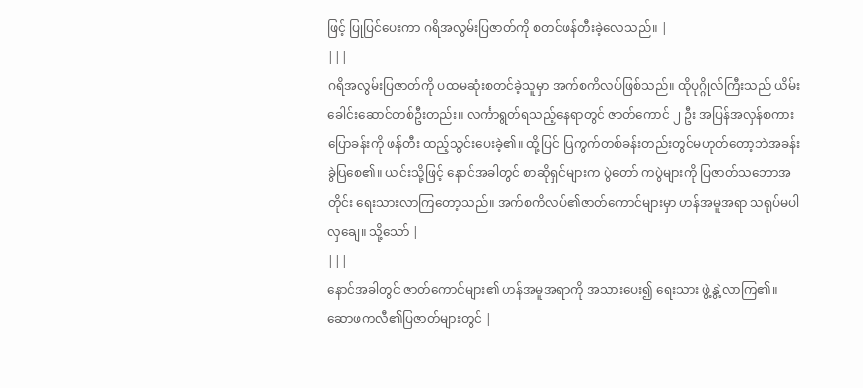ဖြင့် ပြုပြင်ပေးကာ ဂရိအလွမ်းပြဇာတ်ကို စတင်ဖန်တီးခဲ့လေသည်။ |
|||
ဂရိအလွမ်းပြဇာတ်ကို ပထမဆုံးစတင်ခဲ့သူမှာ အက်စကိလပ်ဖြစ်သည်။ ထိုပုဂ္ဂိုလ်ကြီးသည် ယိမ်းခေါင်းဆောင်တစ်ဦးတည်း။ လင်္ကာရွတ်ရသည့်နေရာတွင် ဇာတ်ကောင် ၂ ဦး အပြန်အလှန်စကားပြောခန်းကို ဖန်တီး ထည့်သွင်းပေးခဲ့၏။ ထို့ပြင် ပြကွက်တစ်ခန်းတည်းတွင်မဟုတ်တော့ဘဲအခန်းခွဲပြစေ၏။ ယင်းသို့ဖြင့် နောင်အခါတွင် စာဆိုရှင်များက ပွဲတော် ကပွဲများကို ပြဇာတ်သဘောအတိုင်း ရေးသားလာကြတော့သည်။ အက်စကိလပ်၏ဇာတ်ကောင်များမှာ ဟန်အမူအရာ သရုပ်မပါလှချေ။ သို့သော် |
|||
နောင်အခါတွင် ဇာတ်ကောင်များ၏ ဟန်အမူအရာကို အသားပေး၍ ရေးသား ဖွဲ့နွဲ့လာကြ၏။ ဆောဖကလီ၏ပြဇာတ်များတွင် |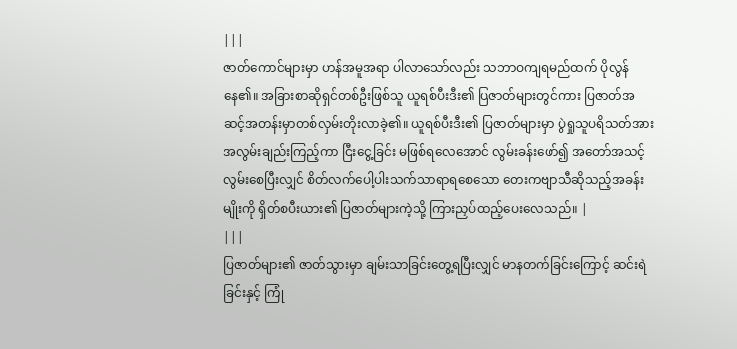|||
ဇာတ်ကောင်များမှာ ဟန်အမူအရာ ပါလာသော်လည်း သဘာဝကျရမည်ထက် ပိုလွန်နေ၏။ အခြားစာဆိုရှင်တစ်ဦးဖြစ်သူ ယူရစ်ပီးဒီး၏ ပြဇာတ်များတွင်ကား ပြဇာတ်အဆင့်အတန်းမှာတစ်လှမ်းတိုးလာခဲ့၏။ ယူရစ်ပီးဒီး၏ ပြဇာတ်များမှာ ပွဲရှုသူပရိသတ်အားအလွမ်းချည်းကြည့်ကာ ငြီးငွေ့ခြင်း မဖြစ်ရလေအောင် လွမ်းခန်းဖော်၍ အတော်အသင့် လွမ်းစေပြီးလျှင် စိတ်လက်ပေါ့ပါးသက်သာရာရစေသော တေးကဗျာသီဆိုသည့်အခန်းမျိုးကို ရှိတ်စပီးယား၏ ပြဇာတ်များကဲ့သို့ ကြားညှပ်ထည့်ပေးလေသည်။ |
|||
ပြဇာတ်များ၏ ဇာတ်သွားမှာ ချမ်းသာခြင်းတွေ့ရပြီးလျှင် မာနတက်ခြင်းကြောင့် ဆင်းရဲခြင်းနှင့် ကြုံ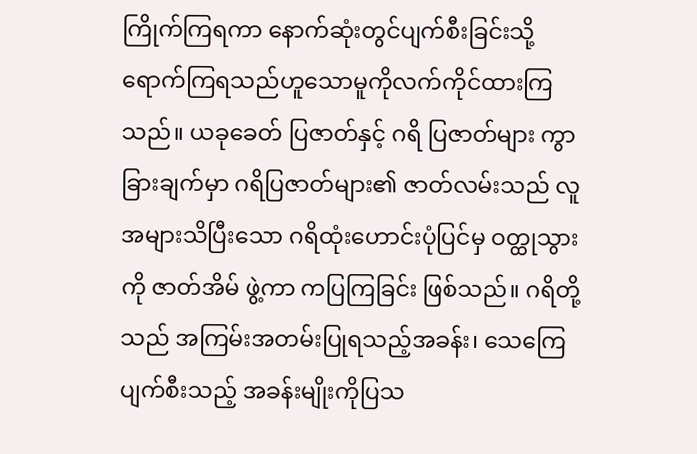ကြိုက်ကြရကာ နောက်ဆုံးတွင်ပျက်စီးခြင်းသို့ ရောက်ကြရသည်ဟူသောမူကိုလက်ကိုင်ထားကြသည်။ ယခုခေတ် ပြဇာတ်နှင့် ဂရိ ပြဇာတ်များ ကွာခြားချက်မှာ ဂရိပြဇာတ်များ၏ ဇာတ်လမ်းသည် လူအများသိပြီးသော ဂရိထုံးဟောင်းပုံပြင်မှ ဝတ္ထုသွားကို ဇာတ်အိမ် ဖွဲ့ကာ ကပြကြခြင်း ဖြစ်သည်။ ဂရိတို့သည် အကြမ်းအတမ်းပြုရသည့်အခန်း၊ သေကြေပျက်စီးသည့် အခန်းမျိုးကိုပြသ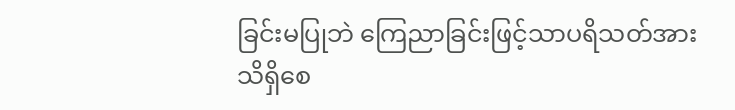ခြင်းမပြုဘဲ ကြေညာခြင်းဖြင့်သာပရိသတ်အား သိရှိစေ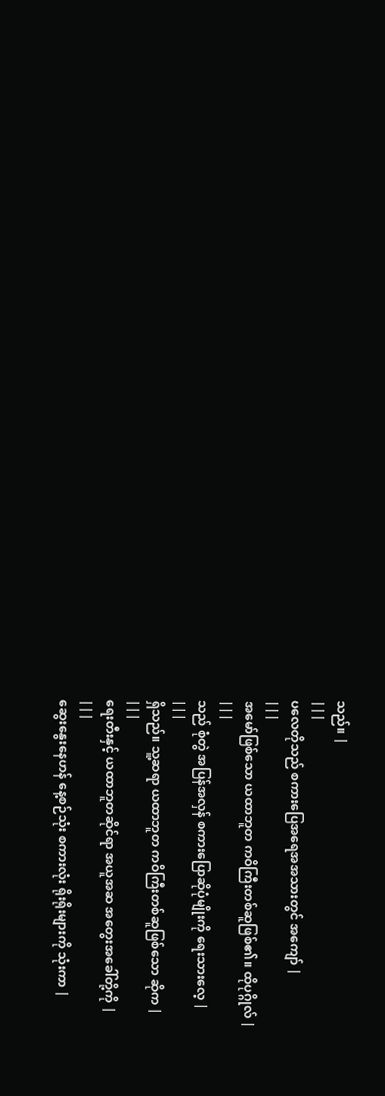သည်။ |
|||
ပလေတိုသည် စကားပြေအရေအအသားတွင် အကျော် |
|||
အမော်ဖြစ်သော ယထာဘူတ ကဝိကြီးတစ်ဆူဖြစ်၏။ ထိုပုဂ္ဂိုလ် |
|||
သည် စုံတွဲ အပြန်အလှန် စကားပြောဆိုပုံမျိုးကို ရေးသားလေ့ |
|||
ရှိသည်။ သူ့ဆရာ ယထာဘူတ ကဝိကြီးတစ်ဆူဖြစ်သော ဆိုက |
|||
ရေးတီးနှင့် ယထာဘူတဆိုင်ရာ အယူအဆ အတွေးအခေါ်တို့ကို |
|||
ဆွေးနွေးနေဟန် နေ့စဉ်သုံး စကားလုံး ရိုးရိုးများကို သုံးကာ |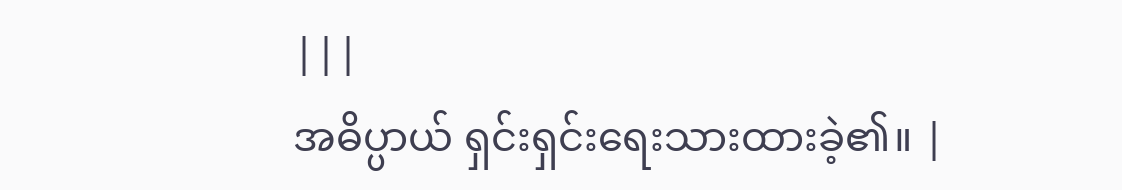|||
အဓိပ္ပာယ် ရှင်းရှင်းရေးသားထားခဲ့၏။ |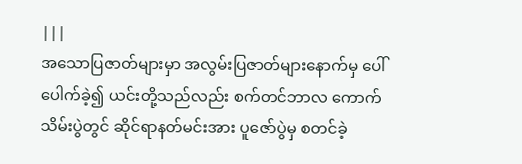|||
အသောပြဇာတ်များမှာ အလွမ်းပြဇာတ်များနောက်မှ ပေါ်ပေါက်ခဲ့၍ ယင်းတို့သည်လည်း စက်တင်ဘာလ ကောက်သိမ်းပွဲတွင် ဆိုင်ရာနတ်မင်းအား ပူဇော်ပွဲမှ စတင်ခဲ့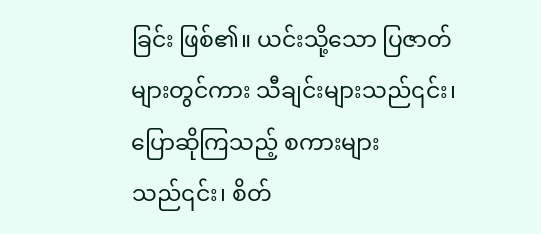ခြင်း ဖြစ်၏။ ယင်းသို့သော ပြဇာတ်များတွင်ကား သီချင်းများသည်၎င်း၊ ပြောဆိုကြသည့် စကားများသည်၎င်း၊ စိတ်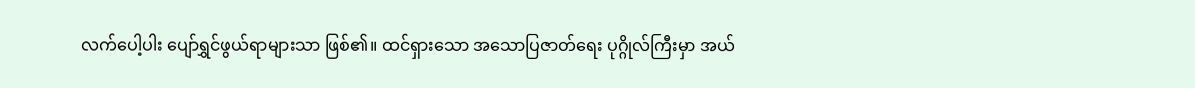လက်ပေါ့ပါး ပျော်ရွှင်ဖွယ်ရာများသာ ဖြစ်၏။ ထင်ရှားသော အသောပြဇာတ်ရေး ပုဂ္ဂိုလ်ကြီးမှာ အယ်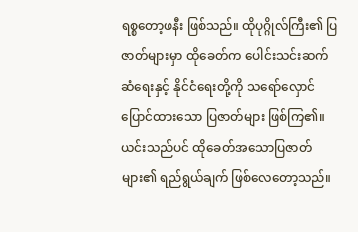ရစ္စတော့ဖနီး ဖြစ်သည်။ ထိုပုဂ္ဂိုလ်ကြီး၏ ပြဇာတ်များမှာ ထိုခေတ်က ပေါင်းသင်းဆက်ဆံရေးနှင့် နိုင်ငံရေးတို့ကို သရော်လှောင်ပြောင်ထားသော ပြဇာတ်များ ဖြစ်ကြ၏။ ယင်းသည်ပင် ထိုခေတ်အသောပြဇာတ်များ၏ ရည်ရွယ်ချက် ဖြစ်လေတော့သည်။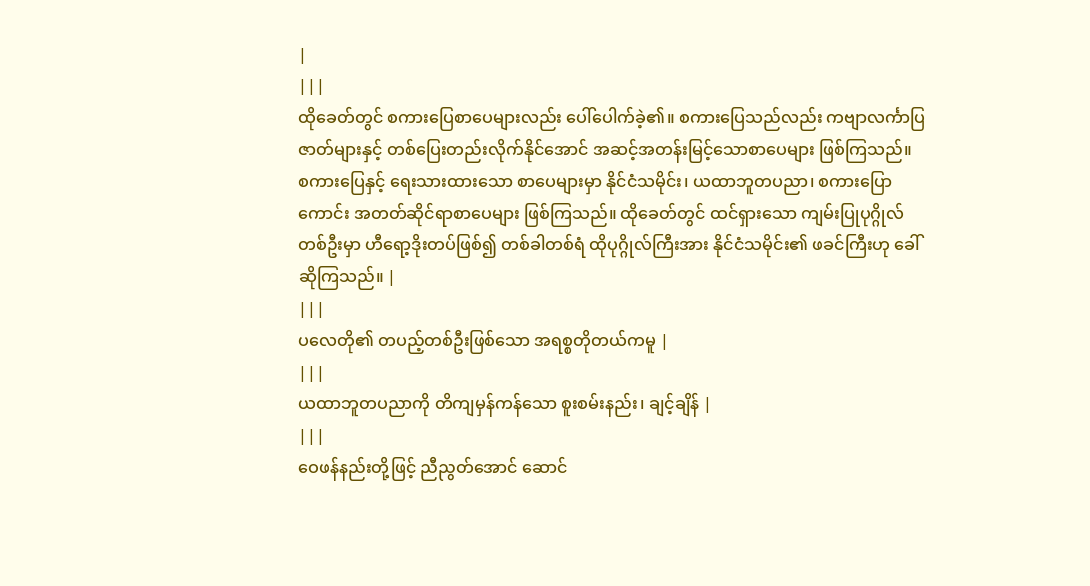|
|||
ထိုခေတ်တွင် စကားပြေစာပေများလည်း ပေါ်ပေါက်ခဲ့၏။ စကားပြေသည်လည်း ကဗျာလင်္ကာပြဇာတ်များနှင့် တစ်ပြေးတည်းလိုက်နိုင်အောင် အဆင့်အတန်းမြင့်သောစာပေများ ဖြစ်ကြသည်။ စကားပြေနှင့် ရေးသားထားသော စာပေများမှာ နိုင်ငံသမိုင်း၊ ယထာဘူတပညာ၊ စကားပြောကောင်း အတတ်ဆိုင်ရာစာပေများ ဖြစ်ကြသည်။ ထိုခေတ်တွင် ထင်ရှားသော ကျမ်းပြုပုဂ္ဂိုလ်တစ်ဦးမှာ ဟီရော့ဒိုးတပ်ဖြစ်၍ တစ်ခါတစ်ရံ ထိုပုဂ္ဂိုလ်ကြီးအား နိုင်ငံသမိုင်း၏ ဖခင်ကြီးဟု ခေါ်ဆိုကြသည်။ |
|||
ပလေတို၏ တပည့်တစ်ဦးဖြစ်သော အရစ္စတိုတယ်ကမူ |
|||
ယထာဘူတပညာကို တိကျမှန်ကန်သော စူးစမ်းနည်း၊ ချင့်ချိန် |
|||
ဝေဖန်နည်းတို့ဖြင့် ညီညွတ်အောင် ဆောင်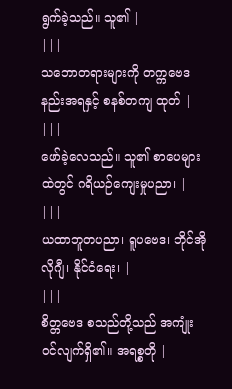ရွက်ခဲ့သည်။ သူ၏ |
|||
သဘောတရားများကို တက္ကဗေဒနည်းအရနှင့် စနစ်တကျ ထုတ် |
|||
ဖော်ခဲ့လေသည်။ သူ၏ စာပေများထဲတွင် ဂရိယဉ်ကျေးမှုပညာ၊ |
|||
ယထာဘူတပညာ၊ ရူပဗေဒ၊ ဘိုင်အိုလိုဂျီ၊ နိုင်ငံရေး၊ |
|||
စိတ္တဗေဒ စသည်တို့သည် အကျုံးဝင်လျက်ရှိ၏။ အရစ္စတို |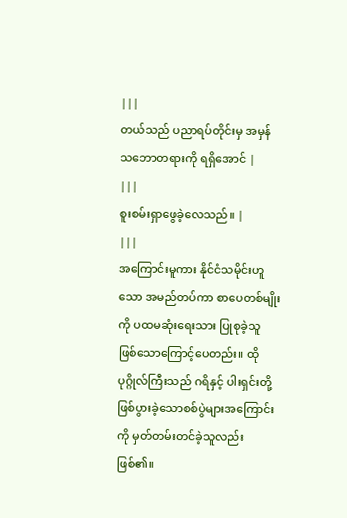|||
တယ်သည် ပညာရပ်တိုင်းမှ အမှန်သဘောတရားကို ရရှိအောင် |
|||
စူးစမ်းရှာဖွေခဲ့လေသည်။ |
|||
အကြောင်းမူကား နိုင်ငံသမိုင်းဟူသော အမည်တပ်ကာ စာပေတစ်မျိုးကို ပထမဆုံးရေးသား ပြုစုခဲ့သူ ဖြစ်သောကြောင့်ပေတည်း။ ထိုပုဂ္ဂိုလ်ကြီးသည် ဂရိနှင့် ပါးရှင်းတို့ ဖြစ်ပွားခဲ့သောစစ်ပွဲများအကြောင်းကို မှတ်တမ်းတင်ခဲ့သူလည်း ဖြစ်၏။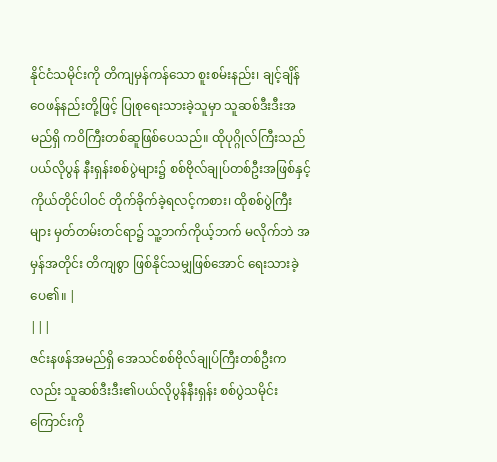နိုင်ငံသမိုင်းကို တိကျမှန်ကန်သော စူးစမ်းနည်း၊ ချင့်ချိန်ဝေဖန်နည်းတို့ဖြင့် ပြုစုရေးသားခဲ့သူမှာ သူဆစ်ဒီးဒီးအမည်ရှိ ကဝိကြီးတစ်ဆူဖြစ်ပေသည်။ ထိုပုဂ္ဂိုလ်ကြီးသည် ပယ်လိုပွန် နီးရှန်းစစ်ပွဲများ၌ စစ်ဗိုလ်ချုပ်တစ်ဦးအဖြစ်နှင့် ကိုယ်တိုင်ပါဝင် တိုက်ခိုက်ခဲ့ရလင့်ကစား၊ ထိုစစ်ပွဲကြီးများ မှတ်တမ်းတင်ရာ၌ သူ့ဘက်ကိုယ့်ဘက် မလိုက်ဘဲ အမှန်အတိုင်း တိကျစွာ ဖြစ်နိုင်သမျှဖြစ်အောင် ရေးသားခဲ့ပေ၏။ |
|||
ဇင်းနဖန်အမည်ရှိ အေသင်စစ်ဗိုလ်ချုပ်ကြီးတစ်ဦးကလည်း သူဆစ်ဒီးဒီး၏ပယ်လိုပွန်နီးရှန်း စစ်ပွဲသမိုင်းကြောင်းကို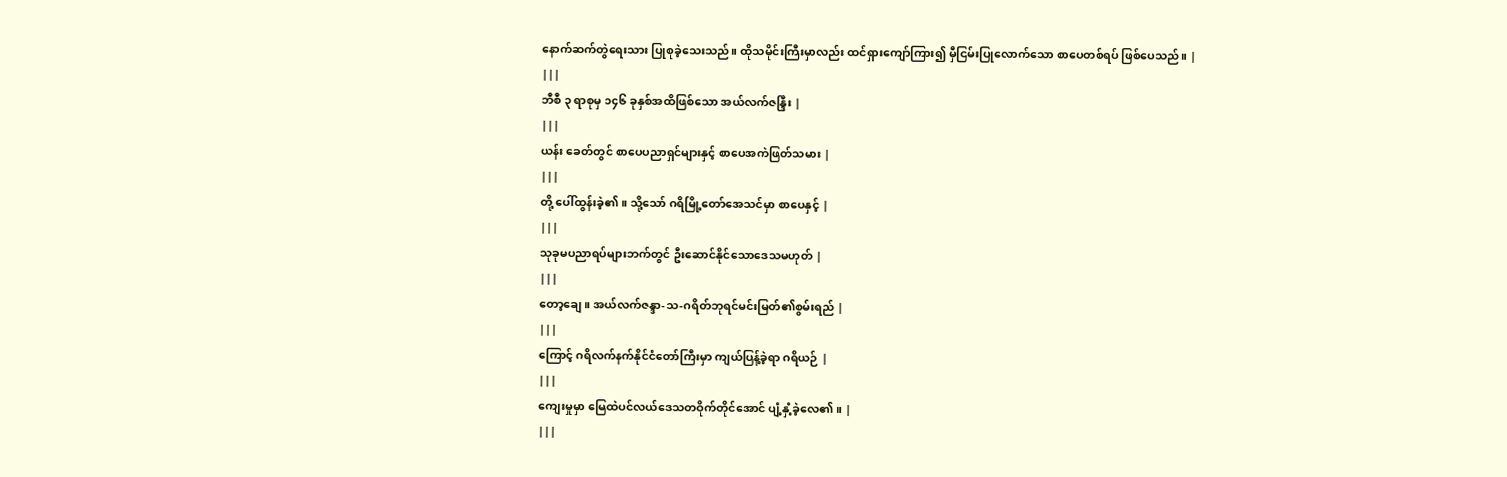နောက်ဆက်တွဲရေးသား ပြုစုခဲ့သေးသည်။ ထိုသမိုင်းကြီးမှာလည်း ထင်ရှားကျော်ကြား၍ မှီငြမ်းပြုလောက်သော စာပေတစ်ရပ် ဖြစ်ပေသည်။ |
|||
ဘီစီ ၃ ရာစုမှ ၁၄၆ ခုနှစ်အထိဖြစ်သော အယ်လက်ဇန္ဒြီး |
|||
ယန်း ခေတ်တွင် စာပေပညာရှင်များနှင့် စာပေအကဲဖြတ်သမား |
|||
တို့ ပေါ်ထွန်းခဲ့၏။ သို့သော် ဂရိမြို့တော်အေသင်မှာ စာပေနှင့် |
|||
သုခုမပညာရပ်များဘက်တွင် ဦးဆောင်နိုင်သောဒေသမဟုတ် |
|||
တော့ချေ။ အယ်လက်ဇန္ဒာ-သ-ဂရိတ်ဘုရင်မင်းမြတ်၏စွမ်းရည် |
|||
ကြောင့် ဂရိလက်နက်နိုင်ငံတော်ကြီးမှာ ကျယ်ပြန့်ခဲ့ရာ ဂရိယဉ် |
|||
ကျေးမှုမှာ မြေထဲပင်လယ်ဒေသတဝိုက်တိုင်အောင် ပျံ့နှံ့ခဲ့လေ၏။ |
|||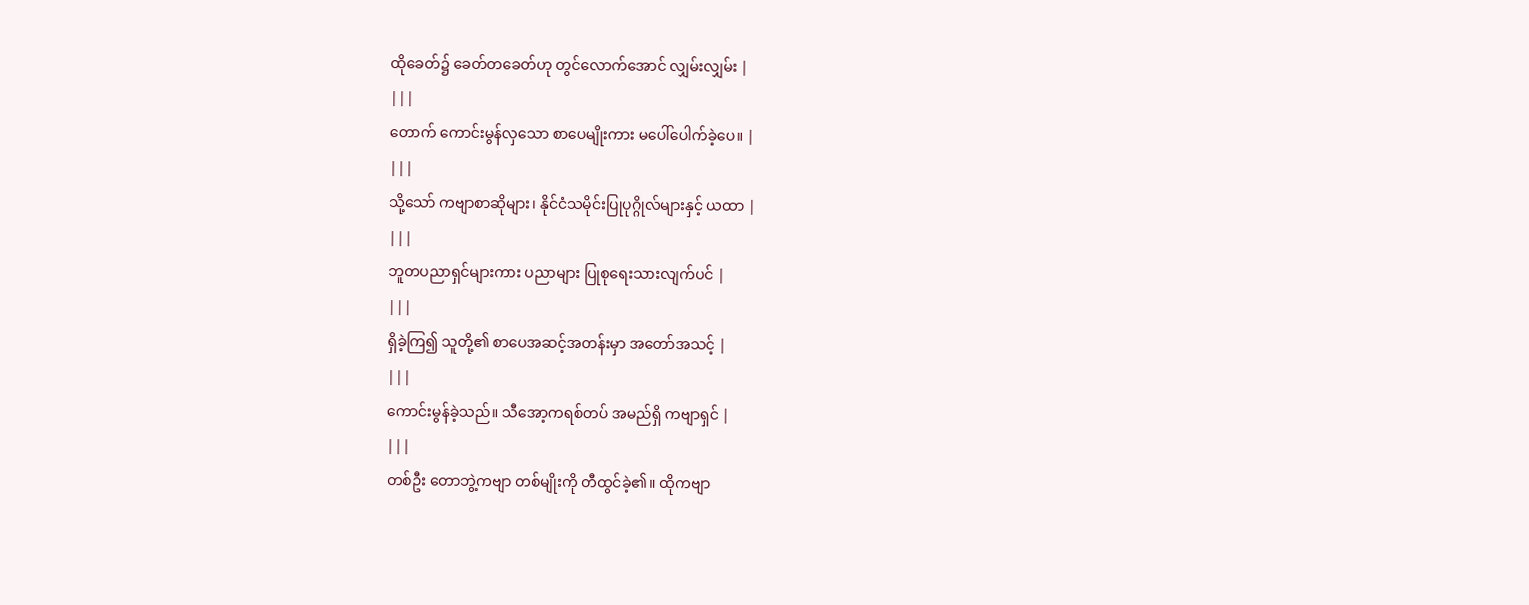ထိုခေတ်၌ ခေတ်တခေတ်ဟု တွင်လောက်အောင် လျှမ်းလျှမ်း |
|||
တောက် ကောင်းမွန်လှသော စာပေမျိုးကား မပေါ်ပေါက်ခဲ့ပေ။ |
|||
သို့သော် ကဗျာစာဆိုများ၊ နိုင်ငံသမိုင်းပြုပုဂ္ဂိုလ်များနှင့် ယထာ |
|||
ဘူတပညာရှင်များကား ပညာများ ပြုစုရေးသားလျက်ပင် |
|||
ရှိခဲ့ကြ၍ သူတို့၏ စာပေအဆင့်အတန်းမှာ အတော်အသင့် |
|||
ကောင်းမွန်ခဲ့သည်။ သီအော့ကရစ်တပ် အမည်ရှိ ကဗျာရှင် |
|||
တစ်ဦး တောဘွဲ့ကဗျာ တစ်မျိုးကို တီထွင်ခဲ့၏။ ထိုကဗျာ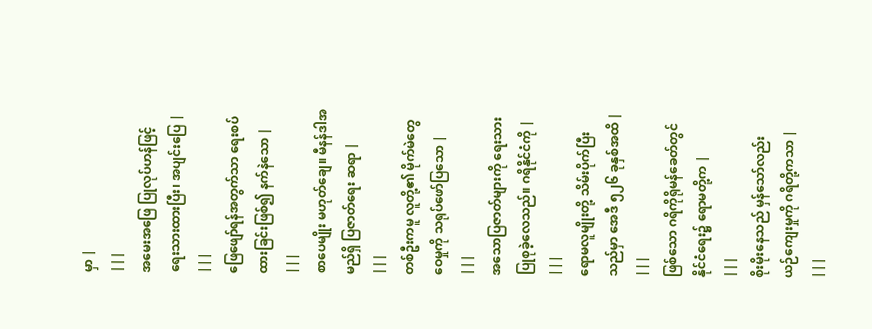မှာ |
|||
အမေးအဖြေ ပြုလုပ်ဟန်ဖြင့် ရေးသားထားပြီး၊ အပျင်းပြေ |
|||
ဖြေဖျော်ရန်အတွက်သာ ရေးစပ်ထားခြင်းဖြစ်၍ နက်နဲသော |
|||
စာပေမျိုး မဟုတ်ချေ။ မီနန်ဒါအမည်ရှိ ပြဇာတ်ရေး ဆရာ |
|||
တစ်ဦးကမူ လူတို့၏ မိုက်မဲတွေဝေမှုကို သရုပ်ဖော်ပြသော |
|||
အသောပြဇာတ်များကို ရေးသားပြုစုခဲ့လေသည်။ ဂရိနိုင်ငံကို |
|||
ရောမလူမျိုးတို့ သိမ်းပိုက်ပြီးသည်မှာ အေဒီ ၅၂၆ ခုနှစ်အထိ |
|||
ဖြစ်သော ဂရိကိုရိုမန်ခေတ်တွင် နိုင်ငံရေး၌ ရောမတို့က |
|||
စိုးမိုးနေသည် မှန်သော်လည်း ယဉ်ကျေးမှုကို ဂရိတို့ကသာ |
|||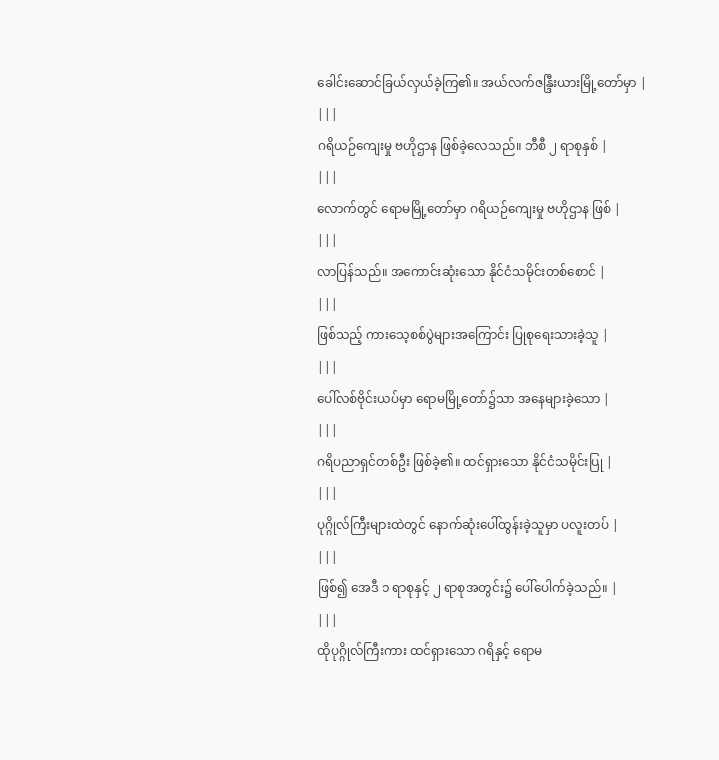ခေါင်းဆောင်ခြယ်လှယ်ခဲ့ကြ၏။ အယ်လက်ဇန္ဒြီးယားမြို့တော်မှာ |
|||
ဂရိယဉ်ကျေးမှု ဗဟိုဌာန ဖြစ်ခဲ့လေသည်။ ဘီစီ ၂ ရာစုနှစ် |
|||
လောက်တွင် ရောမမြို့တော်မှာ ဂရိယဉ်ကျေးမှု ဗဟိုဌာန ဖြစ် |
|||
လာပြန်သည်။ အကောင်းဆုံးသော နိုင်ငံသမိုင်းတစ်စောင် |
|||
ဖြစ်သည့် ကားသေ့စစ်ပွဲများအကြောင်း ပြုစုရေးသားခဲ့သူ |
|||
ပေါ်လစ်ဗိုင်းယပ်မှာ ရောမမြို့တော်၌သာ အနေများခဲ့သော |
|||
ဂရိပညာရှင်တစ်ဦး ဖြစ်ခဲ့၏။ ထင်ရှားသော နိုင်ငံသမိုင်းပြု |
|||
ပုဂ္ဂိုလ်ကြီးများထဲတွင် နောက်ဆုံးပေါ်ထွန်းခဲ့သူမှာ ပလူးတပ် |
|||
ဖြစ်၍ အေဒီ ၁ ရာစုနှင့် ၂ ရာစုအတွင်း၌ ပေါ်ပေါက်ခဲ့သည်။ |
|||
ထိုပုဂ္ဂိုလ်ကြီးကား ထင်ရှားသော ဂရိနှင့် ရောမ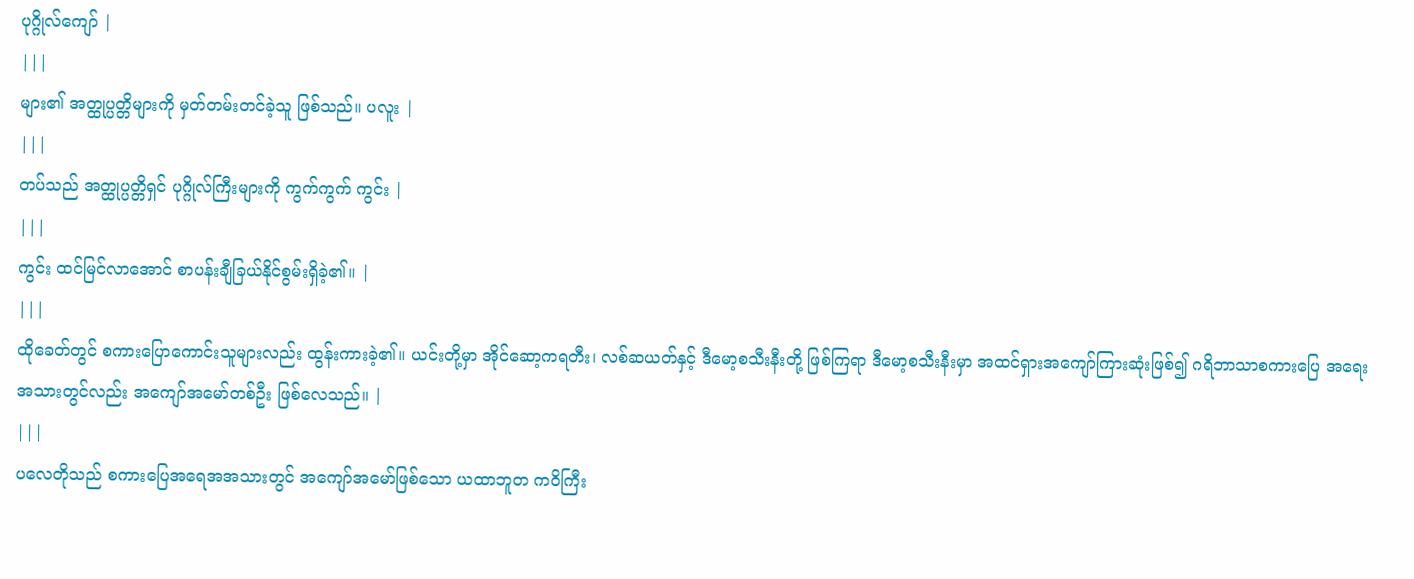ပုဂ္ဂိုလ်ကျော် |
|||
များ၏ အတ္ထုပ္ပတ္တိများကို မှတ်တမ်းတင်ခဲ့သူ ဖြစ်သည်။ ပလူး |
|||
တပ်သည် အတ္ထုပ္ပတ္တိရှင် ပုဂ္ဂိုလ်ကြီးများကို ကွက်ကွက် ကွင်း |
|||
ကွင်း ထင်မြင်လာအောင် စာပန်းချီခြယ်နိုင်စွမ်းရှိခဲ့၏။ |
|||
ထိုခေတ်တွင် စကားပြောကောင်းသူများလည်း ထွန်းကားခဲ့၏။ ယင်းတို့မှာ အိုင်ဆော့ကရတီး၊ လစ်ဆယတ်နှင့် ဒီမော့စသီးနီးတို့ ဖြစ်ကြရာ ဒီမော့စသီးနီးမှာ အထင်ရှားအကျော်ကြားဆုံးဖြစ်၍ ဂရိဘာသာစကားပြေ အရေးအသားတွင်လည်း အကျော်အမော်တစ်ဦး ဖြစ်လေသည်။ |
|||
ပလေတိုသည် စကားပြေအရေအအသားတွင် အကျော်အမော်ဖြစ်သော ယထာဘူတ ကဝိကြီး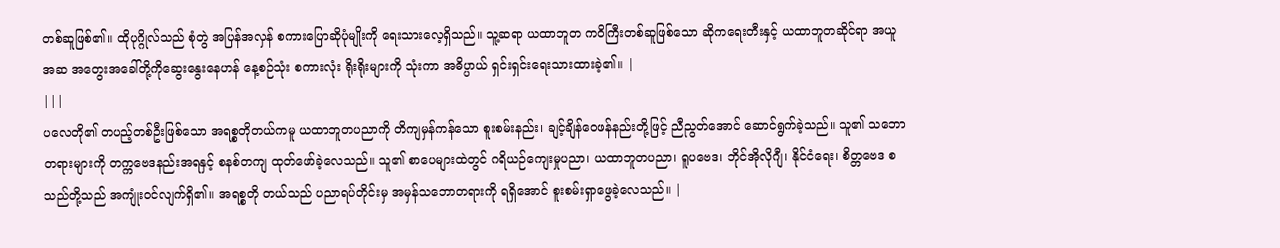တစ်ဆူဖြစ်၏။ ထိုပုဂ္ဂိုလ်သည် စုံတွဲ အပြန်အလှန် စကားပြောဆိုပုံမျိုးကို ရေးသားလေ့ရှိသည်။ သူ့ဆရာ ယထာဘူတ ကဝိကြီးတစ်ဆူဖြစ်သော ဆိုကရေးတီးနှင့် ယထာဘူတဆိုင်ရာ အယူအဆ အတွေးအခေါ်တို့ကိုဆွေးနွေးနေဟန် နေ့စဉ်သုံး စကားလုံး ရိုးရိုးများကို သုံးကာ အဓိပ္ပာယ် ရှင်းရှင်းရေးသားထားခဲ့၏။ |
|||
ပလေတို၏ တပည့်တစ်ဦးဖြစ်သော အရစ္စတိုတယ်ကမူ ယထာဘူတပညာကို တိကျမှန်ကန်သော စူးစမ်းနည်း၊ ချင့်ချိန်ဝေဖန်နည်းတို့ဖြင့် ညီညွတ်အောင် ဆောင်ရွက်ခဲ့သည်။ သူ၏ သဘောတရားများကို တက္ကဗေဒနည်းအရနှင့် စနစ်တကျ ထုတ်ဖော်ခဲ့လေသည်။ သူ၏ စာပေများထဲတွင် ဂရိယဉ်ကျေးမှုပညာ၊ ယထာဘူတပညာ၊ ရူပဗေဒ၊ ဘိုင်အိုလိုဂျီ၊ နိုင်ငံရေး၊ စိတ္တဗေဒ စသည်တို့သည် အကျုံးဝင်လျက်ရှိ၏။ အရစ္စတို တယ်သည် ပညာရပ်တိုင်းမှ အမှန်သဘောတရားကို ရရှိအောင် စူးစမ်းရှာဖွေခဲ့လေသည်။ |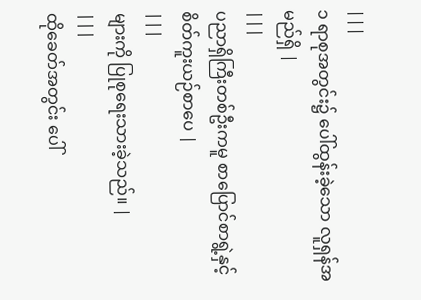|||
၁ ရာစုအတွင်း၌ ပေါ်ထွန်းခဲ့သော လူရှန်အမည်ရှိ |
|||
ပညာရှိကြီးတစ်ဦးကမူ စာပြောင်စာရွဲ့နှင့် စိတ်ကူးယဉ်စာပေ |
|||
များကို ပြုစုရေးသားခဲ့သည်။ |
|||
ထိုခေတ်အတွင်း ပေါ်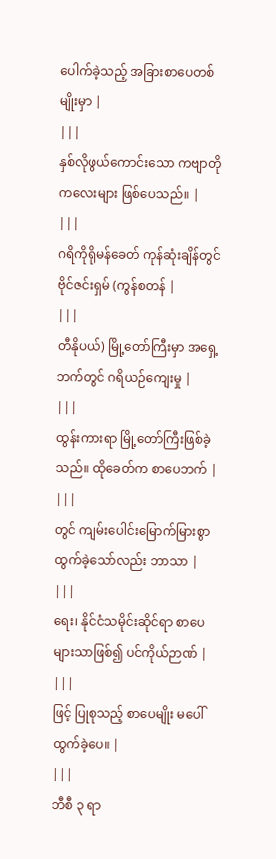ပေါက်ခဲ့သည့် အခြားစာပေတစ်မျိုးမှာ |
|||
နှစ်လိုဖွယ်ကောင်းသော ကဗျာတိုကလေးများ ဖြစ်ပေသည်။ |
|||
ဂရိကိုရိုမန်ခေတ် ကုန်ဆုံးချိန်တွင် ဗိုင်ဇင်းရှမ် (ကွန်စတန် |
|||
တီနိုပယ်) မြို့တော်ကြီးမှာ အရှေ့ဘက်တွင် ဂရိယဉ်ကျေးမှု |
|||
ထွန်းကားရာ မြို့တော်ကြီးဖြစ်ခဲ့သည်။ ထိုခေတ်က စာပေဘက် |
|||
တွင် ကျမ်းပေါင်းမြောက်မြားစွာ ထွက်ခဲ့သော်လည်း ဘာသာ |
|||
ရေး၊ နိုင်ငံသမိုင်းဆိုင်ရာ စာပေများသာဖြစ်၍ ပင်ကိုယ်ဉာဏ် |
|||
ဖြင့် ပြုစုသည့် စာပေမျိုး မပေါ်ထွက်ခဲ့ပေ။ |
|||
ဘီစီ ၃ ရာ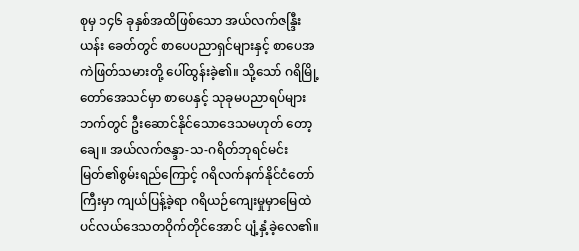စုမှ ၁၄၆ ခုနှစ်အထိဖြစ်သော အယ်လက်ဇန္ဒြီးယန်း ခေတ်တွင် စာပေပညာရှင်များနှင့် စာပေအကဲဖြတ်သမားတို့ ပေါ်ထွန်းခဲ့၏။ သို့သော် ဂရိမြို့တော်အေသင်မှာ စာပေနှင့် သုခုမပညာရပ်များဘက်တွင် ဦးဆောင်နိုင်သောဒေသမဟုတ် တော့ချေ။ အယ်လက်ဇန္ဒာ-သ-ဂရိတ်ဘုရင်မင်းမြတ်၏စွမ်းရည်ကြောင့် ဂရိလက်နက်နိုင်ငံတော်ကြီးမှာ ကျယ်ပြန့်ခဲ့ရာ ဂရိယဉ်ကျေးမှုမှာမြေထဲပင်လယ်ဒေသတဝိုက်တိုင်အောင် ပျံ့နှံ့ခဲ့လေ၏။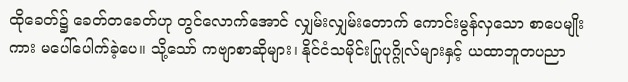ထိုခေတ်၌ ခေတ်တခေတ်ဟု တွင်လောက်အောင် လျှမ်းလျှမ်းတောက် ကောင်းမွန်လှသော စာပေမျိုးကား မပေါ်ပေါက်ခဲ့ပေ။ သို့သော် ကဗျာစာဆိုများ၊ နိုင်ငံသမိုင်းပြုပုဂ္ဂိုလ်များနှင့် ယထာဘူတပညာ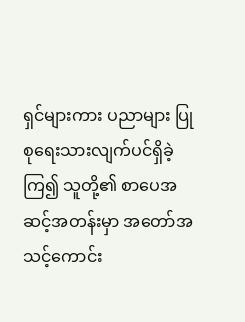ရှင်များကား ပညာများ ပြုစုရေးသားလျက်ပင်ရှိခဲ့ကြ၍ သူတို့၏ စာပေအဆင့်အတန်းမှာ အတော်အသင့်ကောင်း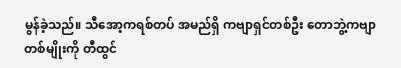မွန်ခဲ့သည်။ သီအော့ကရစ်တပ် အမည်ရှိ ကဗျာရှင်တစ်ဦး တောဘွဲ့ကဗျာ တစ်မျိုးကို တီထွင်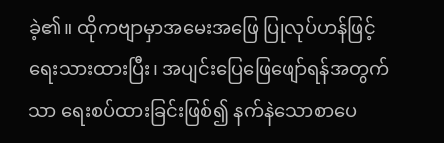ခဲ့၏။ ထိုကဗျာမှာအမေးအဖြေ ပြုလုပ်ဟန်ဖြင့် ရေးသားထားပြီး၊ အပျင်းပြေဖြေဖျော်ရန်အတွက်သာ ရေးစပ်ထားခြင်းဖြစ်၍ နက်နဲသောစာပေ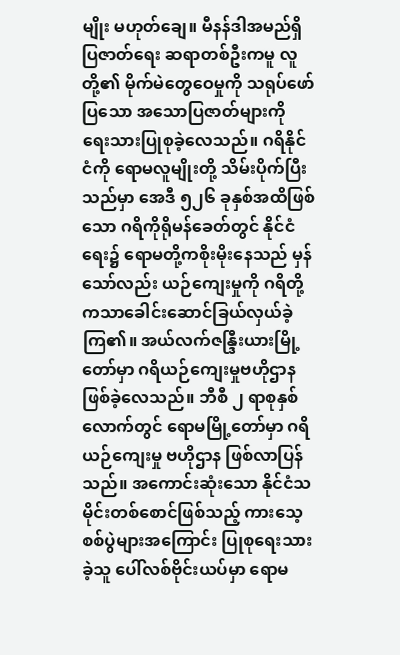မျိုး မဟုတ်ချေ။ မီနန်ဒါအမည်ရှိ ပြဇာတ်ရေး ဆရာတစ်ဦးကမူ လူတို့၏ မိုက်မဲတွေဝေမှုကို သရုပ်ဖော်ပြသော အသောပြဇာတ်များကို ရေးသားပြုစုခဲ့လေသည်။ ဂရိနိုင်ငံကို ရောမလူမျိုးတို့ သိမ်းပိုက်ပြီးသည်မှာ အေဒီ ၅၂၆ ခုနှစ်အထိဖြစ်သော ဂရိကိုရိုမန်ခေတ်တွင် နိုင်ငံရေး၌ ရောမတို့ကစိုးမိုးနေသည် မှန်သော်လည်း ယဉ်ကျေးမှုကို ဂရိတို့ကသာခေါင်းဆောင်ခြယ်လှယ်ခဲ့ကြ၏။ အယ်လက်ဇန္ဒြီးယားမြို့တော်မှာ ဂရိယဉ်ကျေးမှုဗဟိုဌာန ဖြစ်ခဲ့လေသည်။ ဘီစီ ၂ ရာစုနှစ် လောက်တွင် ရောမမြို့တော်မှာ ဂရိယဉ်ကျေးမှု ဗဟိုဌာန ဖြစ်လာပြန်သည်။ အကောင်းဆုံးသော နိုင်ငံသမိုင်းတစ်စောင်ဖြစ်သည့် ကားသေ့စစ်ပွဲများအကြောင်း ပြုစုရေးသားခဲ့သူ ပေါ်လစ်ဗိုင်းယပ်မှာ ရောမ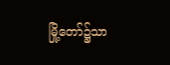မြို့တော်၌သာ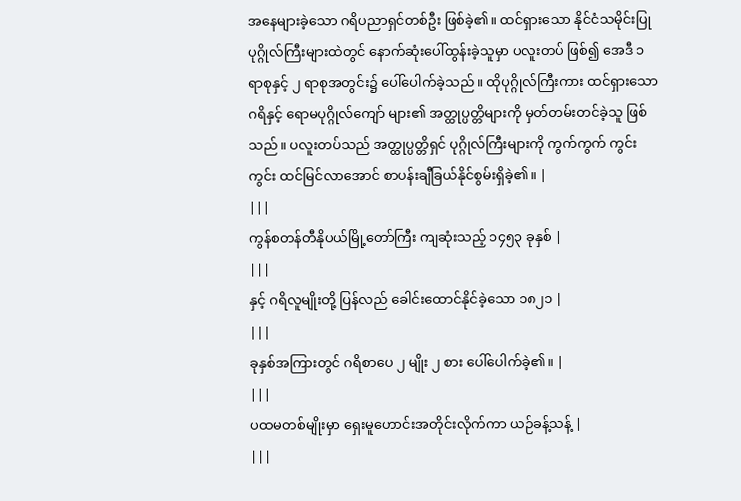အနေများခဲ့သော ဂရိပညာရှင်တစ်ဦး ဖြစ်ခဲ့၏။ ထင်ရှားသော နိုင်ငံသမိုင်းပြု ပုဂ္ဂိုလ်ကြီးများထဲတွင် နောက်ဆုံးပေါ်ထွန်းခဲ့သူမှာ ပလူးတပ် ဖြစ်၍ အေဒီ ၁ ရာစုနှင့် ၂ ရာစုအတွင်း၌ ပေါ်ပေါက်ခဲ့သည်။ ထိုပုဂ္ဂိုလ်ကြီးကား ထင်ရှားသော ဂရိနှင့် ရောမပုဂ္ဂိုလ်ကျော် များ၏ အတ္ထုပ္ပတ္တိများကို မှတ်တမ်းတင်ခဲ့သူ ဖြစ်သည်။ ပလူးတပ်သည် အတ္ထုပ္ပတ္တိရှင် ပုဂ္ဂိုလ်ကြီးများကို ကွက်ကွက် ကွင်းကွင်း ထင်မြင်လာအောင် စာပန်းချီခြယ်နိုင်စွမ်းရှိခဲ့၏။ |
|||
ကွန်စတန်တီနိုပယ်မြို့တော်ကြီး ကျဆုံးသည့် ၁၄၅၃ ခုနှစ် |
|||
နှင့် ဂရိလူမျိုးတို့ ပြန်လည် ခေါင်းထောင်နိုင်ခဲ့သော ၁၈၂၁ |
|||
ခုနှစ်အကြားတွင် ဂရိစာပေ ၂ မျိုး ၂ စား ပေါ်ပေါက်ခဲ့၏။ |
|||
ပထမတစ်မျိုးမှာ ရှေးမူဟောင်းအတိုင်းလိုက်ကာ ယဉ်ခန့်သန့် |
|||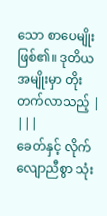သော စာပေမျိုးဖြစ်၏။ ဒုတိယအမျိုးမှာ တိုးတက်လာသည့် |
|||
ခေတ်နှင့် လိုက်လျောညီစွာ သုံး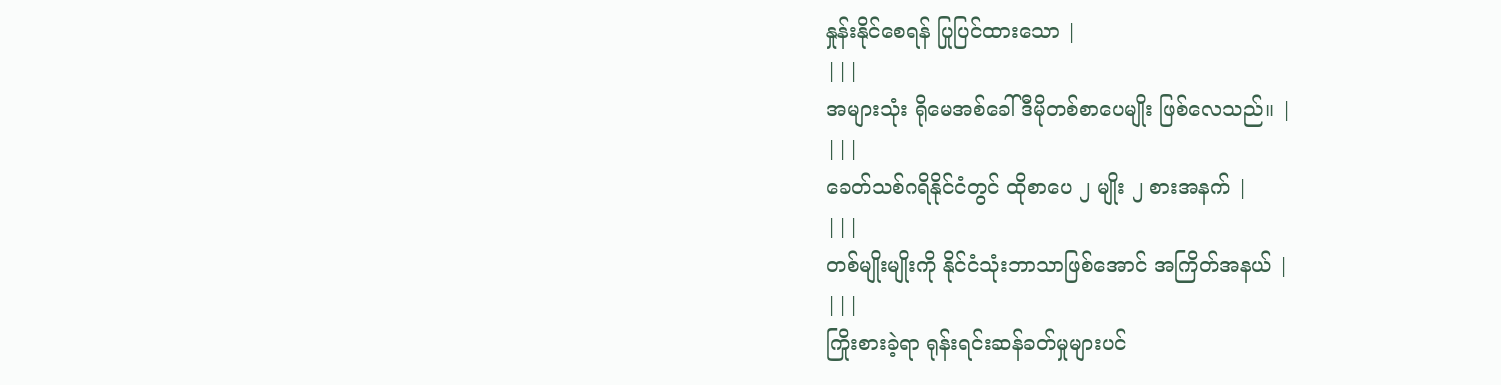နှုန်းနိုင်စေရန် ပြုပြင်ထားသော |
|||
အများသုံး ရိုမေအစ်ခေါ် ဒီမိုတစ်စာပေမျိုး ဖြစ်လေသည်။ |
|||
ခေတ်သစ်ဂရိနိုင်ငံတွင် ထိုစာပေ ၂ မျိုး ၂ စားအနက် |
|||
တစ်မျိုးမျိုးကို နိုင်ငံသုံးဘာသာဖြစ်အောင် အကြိတ်အနယ် |
|||
ကြိုးစားခဲ့ရာ ရုန်းရင်းဆန်ခတ်မှုများပင်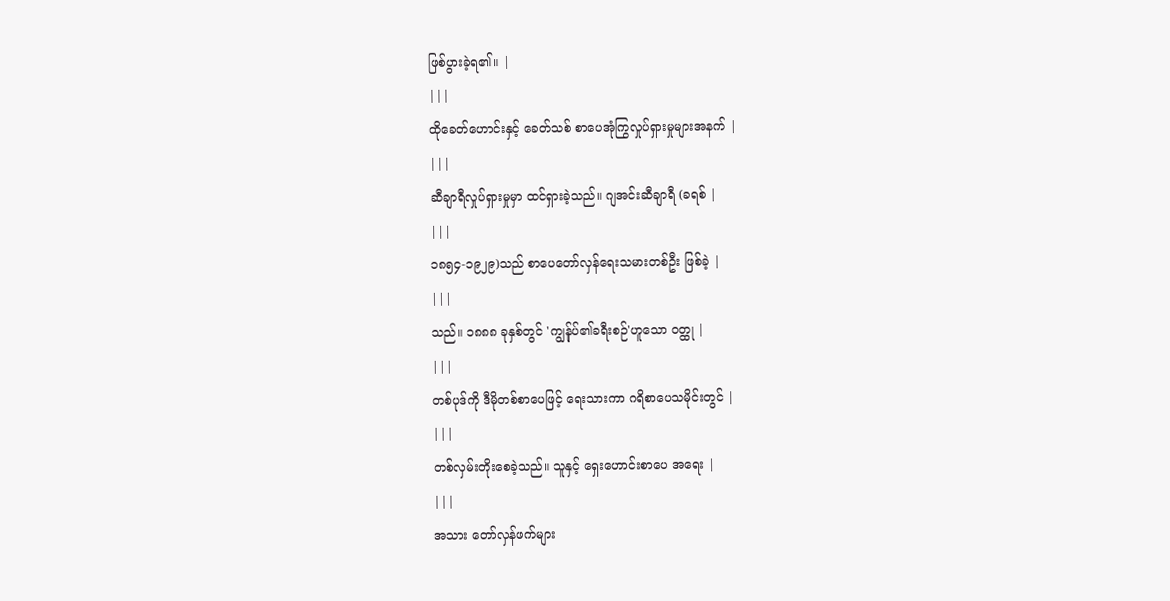ဖြစ်ပွားခဲ့ရ၏။ |
|||
ထိုခေတ်ဟောင်းနှင့် ခေတ်သစ် စာပေအုံကြွလှုပ်ရှားမှုများအနက် |
|||
ဆီချာရီလှုပ်ရှားမှုမှာ ထင်ရှားခဲ့သည်။ ဂျအင်းဆီချာရီ (ခရစ် |
|||
၁၈၅၄-၁၉၂၉)သည် စာပေတော်လှန်ရေးသမားတစ်ဦး ဖြစ်ခဲ့ |
|||
သည်။ ၁၈၈၈ ခုနှစ်တွင် 'ကျွန်ုပ်၏ခရီးစဉ်'ဟူသော ဝတ္ထု |
|||
တစ်ပုဒ်ကို ဒီမိုတစ်စာပေဖြင့် ရေးသားကာ ဂရိစာပေသမိုင်းတွင် |
|||
တစ်လှမ်းတိုးစေခဲ့သည်။ သူနှင့် ရှေးဟောင်းစာပေ အရေး |
|||
အသား တော်လှန်ဖက်များ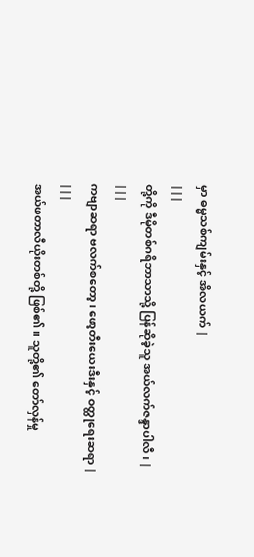မှာ ဓမ္မသစ်ကျမ်းနှင့် အိလယက် |
|||
တို့ကို ဒီမိုတစ်ဂရိဘာသာသို့ ပြန်ဆိုခဲ့သူ အယ်လက်ဇန္ဒာပါလီ၊ |
|||
ကဗျာဆရာ ဗလက်စတော့၊ ဖော့တီးယေးဒီးနှင့် ဝတ္ထုရေးဆရာ |
|||
အယ်ဖတာလီယိုးတစ်တို့ ဖြစ်၏။ သူတို့၏ တော်လှန်မှု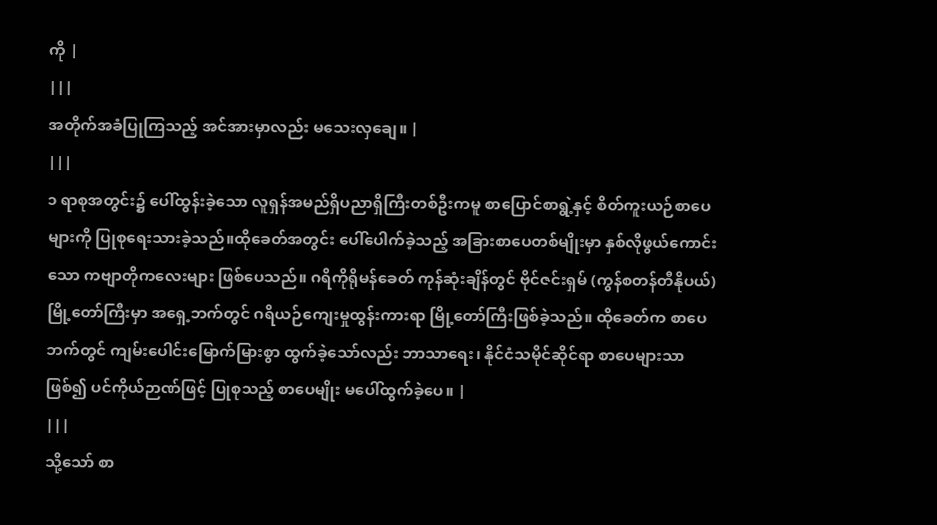ကို |
|||
အတိုက်အခံပြုကြသည့် အင်အားမှာလည်း မသေးလှချေ။ |
|||
၁ ရာစုအတွင်း၌ ပေါ်ထွန်းခဲ့သော လူရှန်အမည်ရှိပညာရှိကြီးတစ်ဦးကမူ စာပြောင်စာရွဲ့နှင့် စိတ်ကူးယဉ်စာပေများကို ပြုစုရေးသားခဲ့သည်။ထိုခေတ်အတွင်း ပေါ်ပေါက်ခဲ့သည့် အခြားစာပေတစ်မျိုးမှာ နှစ်လိုဖွယ်ကောင်းသော ကဗျာတိုကလေးများ ဖြစ်ပေသည်။ ဂရိကိုရိုမန်ခေတ် ကုန်ဆုံးချိန်တွင် ဗိုင်ဇင်းရှမ် (ကွန်စတန်တီနိုပယ်) မြို့တော်ကြီးမှာ အရှေ့ဘက်တွင် ဂရိယဉ်ကျေးမှုထွန်းကားရာ မြို့တော်ကြီးဖြစ်ခဲ့သည်။ ထိုခေတ်က စာပေဘက်တွင် ကျမ်းပေါင်းမြောက်မြားစွာ ထွက်ခဲ့သော်လည်း ဘာသာရေး၊ နိုင်ငံသမိုင်ဆိုင်ရာ စာပေများသာဖြစ်၍ ပင်ကိုယ်ဉာဏ်ဖြင့် ပြုစုသည့် စာပေမျိုး မပေါ်ထွက်ခဲ့ပေ။ |
|||
သို့သော် စာ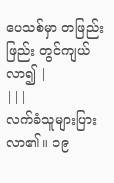ပေသစ်မှာ တဖြည်းဖြည်း တွင်ကျယ်လာ၍ |
|||
လက်ခံသူများပြားလာ၏။ ၁၉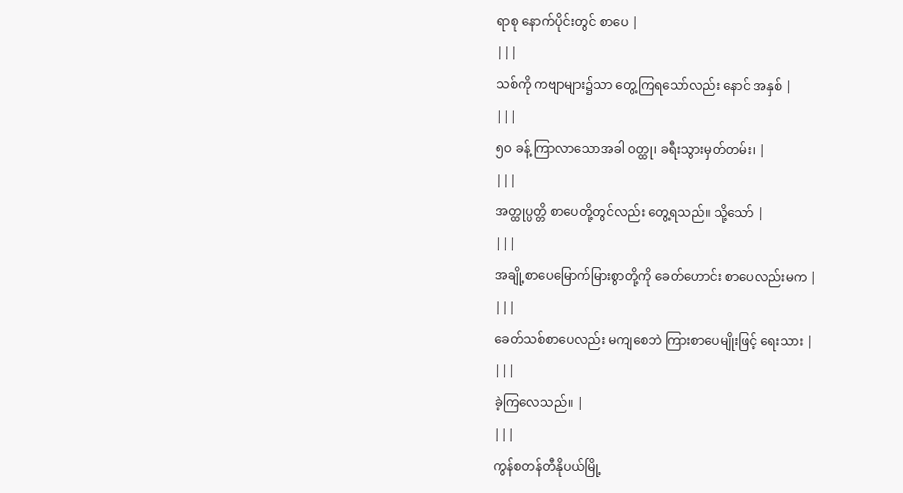ရာစု နောက်ပိုင်းတွင် စာပေ |
|||
သစ်ကို ကဗျာများ၌သာ တွေ့ကြရသော်လည်း နောင် အနှစ် |
|||
၅ဝ ခန့် ကြာလာသောအခါ ဝတ္ထု၊ ခရီးသွားမှတ်တမ်း၊ |
|||
အတ္ထုပ္ပတ္တိ စာပေတို့တွင်လည်း တွေ့ရသည်။ သို့သော် |
|||
အချို့စာပေမြောက်မြားစွာတို့ကို ခေတ်ဟောင်း စာပေလည်းမက |
|||
ခေတ်သစ်စာပေလည်း မကျစေဘဲ ကြားစာပေမျိုးဖြင့် ရေးသား |
|||
ခဲ့ကြလေသည်။ |
|||
ကွန်စတန်တီနိုပယ်မြို့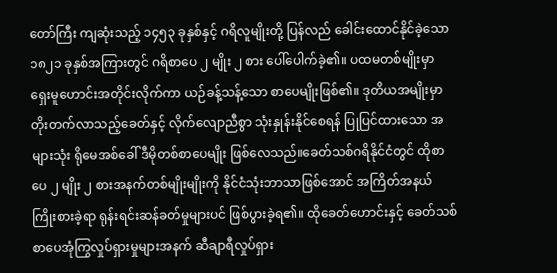တော်ကြီး ကျဆုံးသည့် ၁၄၅၃ ခုနှစ်နှင့် ဂရိလူမျိုးတို့ ပြန်လည် ခေါင်းထောင်နိုင်ခဲ့သော ၁၈၂၁ ခုနှစ်အကြားတွင် ဂရိစာပေ ၂ မျိုး ၂ စား ပေါ်ပေါက်ခဲ့၏။ ပထမတစ်မျိုးမှာ ရှေးမူဟောင်းအတိုင်းလိုက်ကာ ယဉ်ခန့်သန့်သော စာပေမျိုးဖြစ်၏။ ဒုတိယအမျိုးမှာ တိုးတက်လာသည့်ခေတ်နှင့် လိုက်လျောညီစွာ သုံးနှုန်းနိုင်စေရန် ပြုပြင်ထားသော အများသုံး ရိုမေအစ်ခေါ် ဒီမိုတစ်စာပေမျိုး ဖြစ်လေသည်။ခေတ်သစ်ဂရိနိုင်ငံတွင် ထိုစာပေ ၂ မျိုး ၂ စားအနက်တစ်မျိုးမျိုးကို နိုင်ငံသုံးဘာသာဖြစ်အောင် အကြိတ်အနယ် ကြိုးစားခဲ့ရာ ရုန်းရင်းဆန်ခတ်မှုများပင် ဖြစ်ပွားခဲ့ရ၏။ ထိုခေတ်ဟောင်းနှင့် ခေတ်သစ် စာပေအုံကြွလှုပ်ရှားမှုများအနက် ဆီချာရီလှုပ်ရှား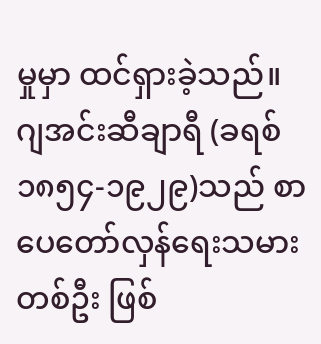မှုမှာ ထင်ရှားခဲ့သည်။ ဂျအင်းဆီချာရီ (ခရစ် ၁၈၅၄-၁၉၂၉)သည် စာပေတော်လှန်ရေးသမားတစ်ဦး ဖြစ်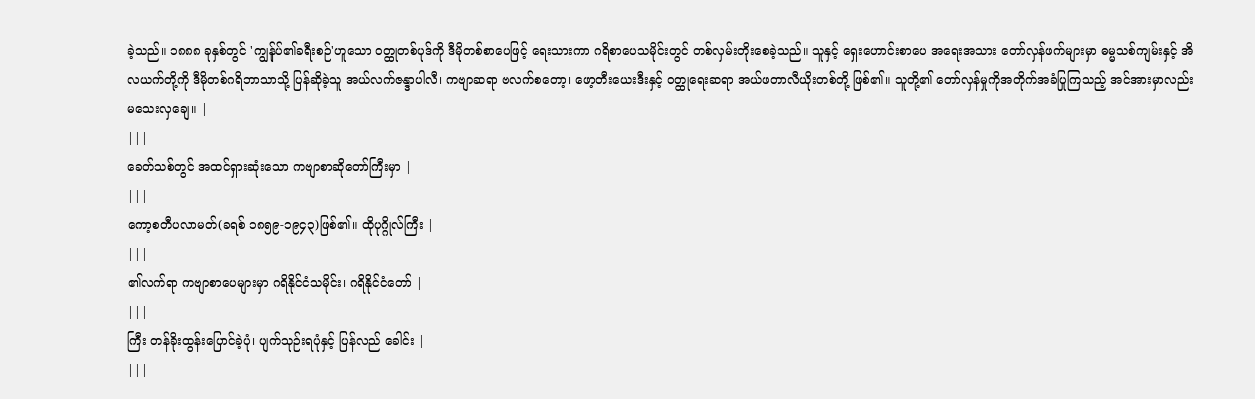ခဲ့သည်။ ၁၈၈၈ ခုနှစ်တွင် 'ကျွန်ုပ်၏ခရီးစဉ်'ဟူသော ဝတ္ထုတစ်ပုဒ်ကို ဒီမိုတစ်စာပေဖြင့် ရေးသားကာ ဂရိစာပေသမိုင်းတွင် တစ်လှမ်းတိုးစေခဲ့သည်။ သူနှင့် ရှေးဟောင်းစာပေ အရေးအသား တော်လှန်ဖက်များမှာ ဓမ္မသစ်ကျမ်းနှင့် အိလယက်တို့ကို ဒီမိုတစ်ဂရိဘာသာသို့ ပြန်ဆိုခဲ့သူ အယ်လက်ဇန္ဒာပါလီ၊ ကဗျာဆရာ ဗလက်စတော့၊ ဖော့တီးယေးဒီးနှင့် ဝတ္ထုရေးဆရာ အယ်ဖတာလီယိုးတစ်တို့ ဖြစ်၏။ သူတို့၏ တော်လှန်မှုကိုအတိုက်အခံပြုကြသည့် အင်အားမှာလည်း မသေးလှချေ။ |
|||
ခေတ်သစ်တွင် အထင်ရှားဆုံးသော ကဗျာစာဆိုတော်ကြီးမှာ |
|||
ကော့စတီပလာမတ်(ခရစ် ၁၈၅၉-၁၉၄၃)ဖြစ်၏။ ထိုပုဂ္ဂိုလ်ကြီး |
|||
၏လက်ရာ ကဗျာစာပေများမှာ ဂရိနိုင်ငံသမိုင်း၊ ဂရိနိုင်ငံတော် |
|||
ကြီး တန်ခိုးထွန်းပြောင်ခဲ့ပုံ၊ ပျက်သုဉ်းရပုံနှင့် ပြန်လည် ခေါင်း |
|||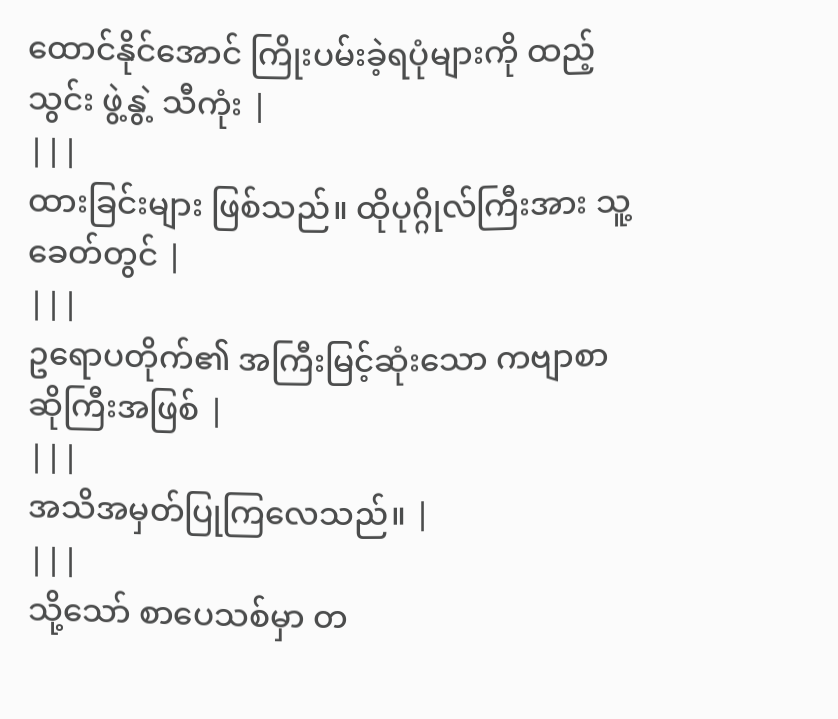ထောင်နိုင်အောင် ကြိုးပမ်းခဲ့ရပုံများကို ထည့်သွင်း ဖွဲ့နွဲ့ သီကုံး |
|||
ထားခြင်းများ ဖြစ်သည်။ ထိုပုဂ္ဂိုလ်ကြီးအား သူ့ခေတ်တွင် |
|||
ဥရောပတိုက်၏ အကြီးမြင့်ဆုံးသော ကဗျာစာဆိုကြီးအဖြစ် |
|||
အသိအမှတ်ပြုကြလေသည်။ |
|||
သို့သော် စာပေသစ်မှာ တ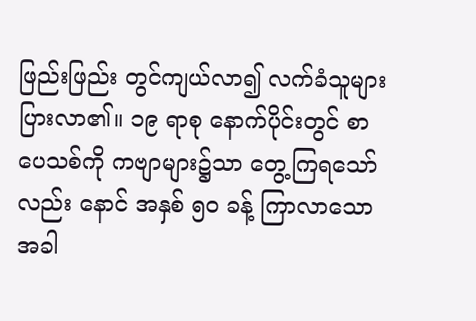ဖြည်းဖြည်း တွင်ကျယ်လာ၍ လက်ခံသူများပြားလာ၏။ ၁၉ ရာစု နောက်ပိုင်းတွင် စာပေသစ်ကို ကဗျာများ၌သာ တွေ့ကြရသော်လည်း နောင် အနှစ် ၅ဝ ခန့် ကြာလာသောအခါ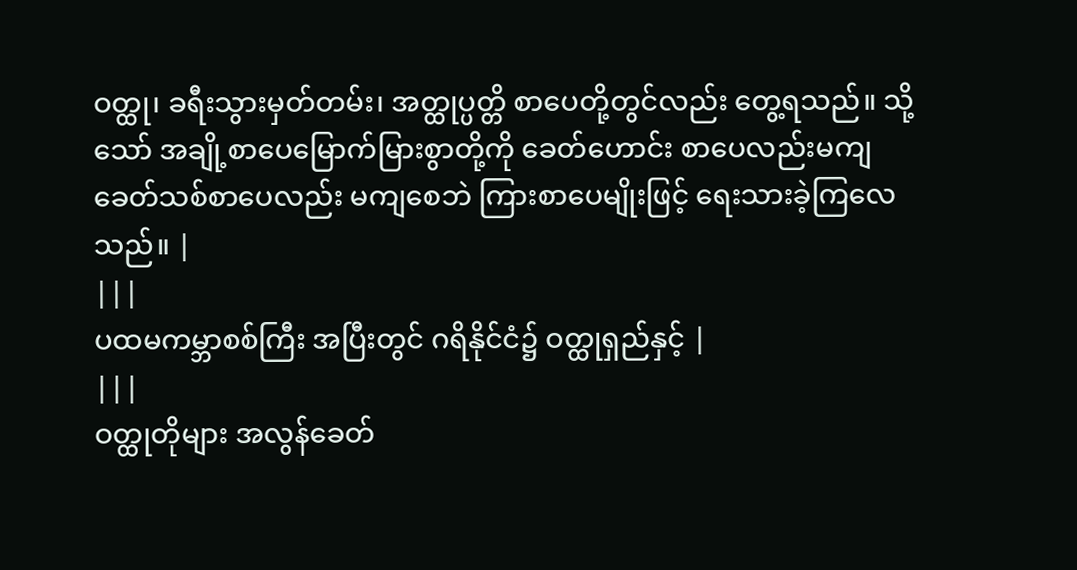ဝတ္ထု၊ ခရီးသွားမှတ်တမ်း၊ အတ္ထုပ္ပတ္တိ စာပေတို့တွင်လည်း တွေ့ရသည်။ သို့သော် အချို့စာပေမြောက်မြားစွာတို့ကို ခေတ်ဟောင်း စာပေလည်းမကျ ခေတ်သစ်စာပေလည်း မကျစေဘဲ ကြားစာပေမျိုးဖြင့် ရေးသားခဲ့ကြလေသည်။ |
|||
ပထမကမ္ဘာစစ်ကြီး အပြီးတွင် ဂရိနိုင်ငံ၌ ဝတ္ထုရှည်နှင့် |
|||
ဝတ္ထုတိုများ အလွန်ခေတ်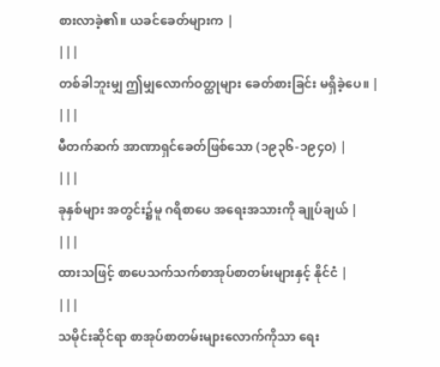စားလာခဲ့၏။ ယခင်ခေတ်များက |
|||
တစ်ခါဘူးမျှ ဤမျှလောက်ဝတ္ထုများ ခေတ်စားခြင်း မရှိခဲ့ပေ။ |
|||
မီတက်ဆက် အာဏာရှင်ခေတ်ဖြစ်သော (၁၉၃၆-၁၉၄ဝ) |
|||
ခုနှစ်များ အတွင်း၌မူ ဂရိစာပေ အရေးအသားကို ချုပ်ချယ် |
|||
ထားသဖြင့် စာပေသက်သက်စာအုပ်စာတမ်းများနှင့် နိုင်ငံ |
|||
သမိုင်းဆိုင်ရာ စာအုပ်စာတမ်းများလောက်ကိုသာ ရေး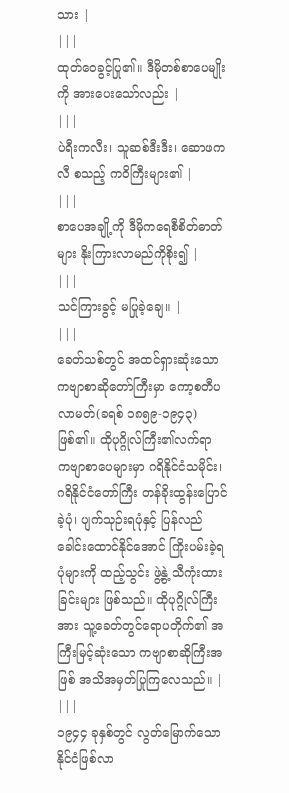သား |
|||
ထုတ်ဝေခွင့်ပြု၏။ ဒီမိုတစ်စာပေမျိုးကို အားပေးသော်လည်း |
|||
ပဲရီးကလီး၊ သူဆစ်ဒီးဒီး၊ ဆောဖကလီ စသည့် ကဝိကြီးများ၏ |
|||
စာပေအချို့ကို ဒီမိုကရေစီစိတ်ဓာတ်များ နိုးကြားလာမည်ကိုစိုး၍ |
|||
သင်ကြားခွင့် မပြုခဲ့ချေ။ |
|||
ခေတ်သစ်တွင် အထင်ရှားဆုံးသော ကဗျာစာဆိုတော်ကြီးမှာ ကော့စတီပလာမတ်(ခရစ် ၁၈၅၉-၁၉၄၃)ဖြစ်၏။ ထိုပုဂ္ဂိုလ်ကြီး၏လက်ရာ ကဗျာစာပေများမှာ ဂရိနိုင်ငံသမိုင်း၊ ဂရိနိုင်ငံတော်ကြီး တန်ခိုးထွန်းပြောင်ခဲ့ပုံ၊ ပျက်သုဉ်းရပုံနှင့် ပြန်လည် ခေါင်းထောင်နိုင်အောင် ကြိုးပမ်းခဲ့ရပုံများကို ထည့်သွင်း ဖွဲ့နွဲ့ သီကုံးထားခြင်းများ ဖြစ်သည်။ ထိုပုဂ္ဂိုလ်ကြီးအား သူ့ခေတ်တွင်ရောပတိုက်၏ အကြီးမြင့်ဆုံးသော ကဗျာစာဆိုကြီးအဖြစ် အသိအမှတ်ပြုကြလေသည်။ |
|||
၁၉၄၄ ခုနှစ်တွင် လွတ်မြောက်သော နိုင်ငံဖြစ်လာ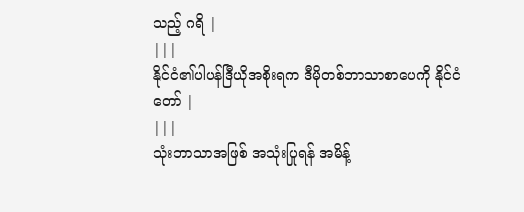သည့် ဂရိ |
|||
နိုင်ငံ၏ပါပန်ဒြီယိုအစိုးရက ဒီမိုတစ်ဘာသာစာပေကို နိုင်ငံတော် |
|||
သုံးဘာသာအဖြစ် အသုံးပြုရန် အမိန့်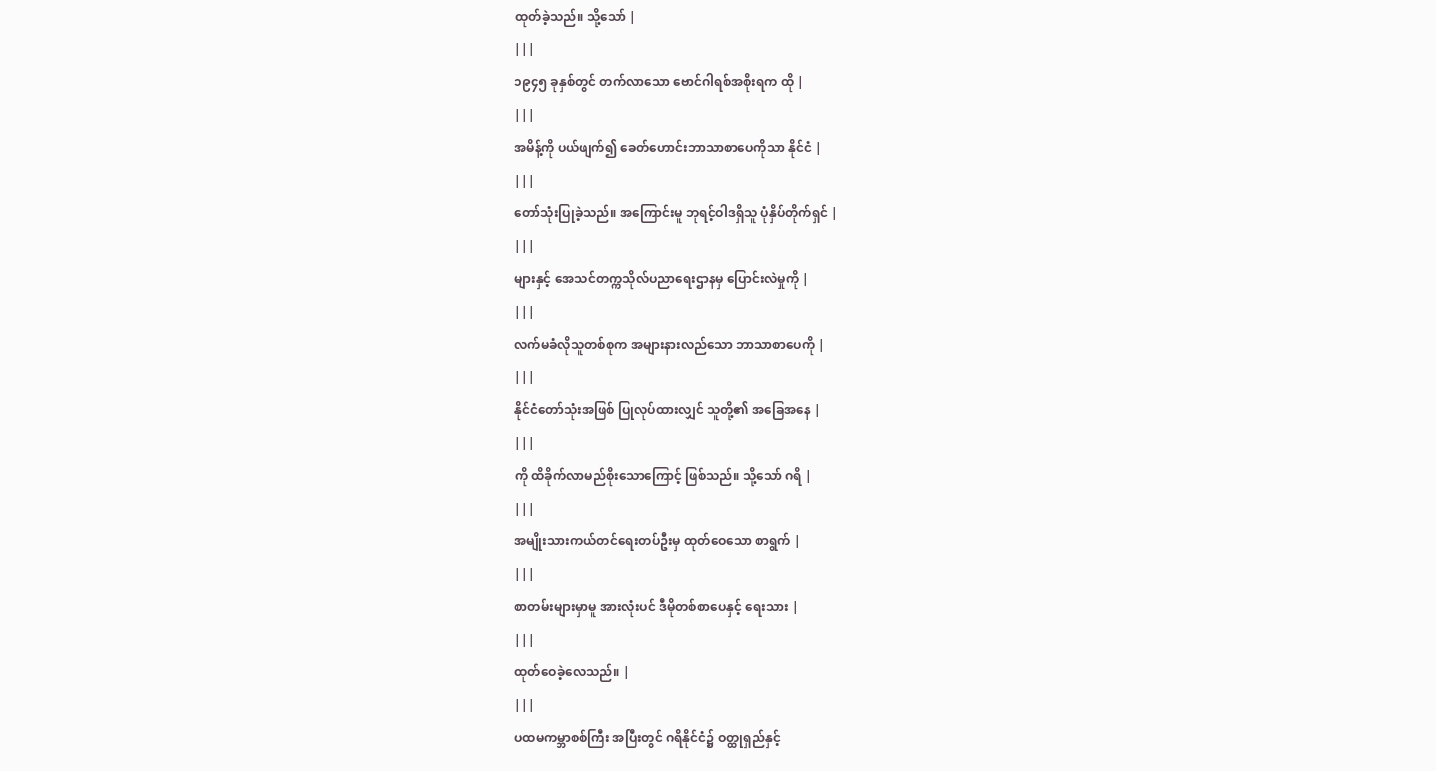ထုတ်ခဲ့သည်။ သို့သော် |
|||
၁၉၄၅ ခုနှစ်တွင် တက်လာသော ဗောင်ဂါရစ်အစိုးရက ထို |
|||
အမိန့်ကို ပယ်ဖျက်၍ ခေတ်ဟောင်းဘာသာစာပေကိုသာ နိုင်ငံ |
|||
တော်သုံးပြုခဲ့သည်။ အကြောင်းမူ ဘုရင့်ဝါဒရှိသူ ပုံနှိပ်တိုက်ရှင် |
|||
များနှင့် အေသင်တက္ကသိုလ်ပညာရေးဌာနမှ ပြောင်းလဲမှုကို |
|||
လက်မခံလိုသူတစ်စုက အများနားလည်သော ဘာသာစာပေကို |
|||
နိုင်ငံတော်သုံးအဖြစ် ပြုလုပ်ထားလျှင် သူတို့၏ အခြေအနေ |
|||
ကို ထိခိုက်လာမည်စိုးသောကြောင့် ဖြစ်သည်။ သို့သော် ဂရိ |
|||
အမျိုးသားကယ်တင်ရေးတပ်ဦးမှ ထုတ်ဝေသော စာရွက် |
|||
စာတမ်းများမှာမူ အားလုံးပင် ဒီမိုတစ်စာပေနှင့် ရေးသား |
|||
ထုတ်ဝေခဲ့လေသည်။ |
|||
ပထမကမ္ဘာစစ်ကြီး အပြီးတွင် ဂရိနိုင်ငံ၌ ဝတ္ထုရှည်နှင့်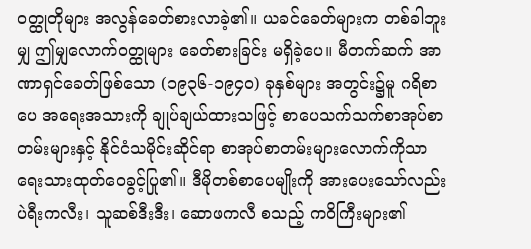ဝတ္ထုတိုများ အလွန်ခေတ်စားလာခဲ့၏။ ယခင်ခေတ်များက တစ်ခါဘူးမျှ ဤမျှလောက်ဝတ္ထုများ ခေတ်စားခြင်း မရှိခဲ့ပေ။ မီတက်ဆက် အာဏာရှင်ခေတ်ဖြစ်သော (၁၉၃၆-၁၉၄ဝ) ခုနှစ်များ အတွင်း၌မူ ဂရိစာပေ အရေးအသားကို ချုပ်ချယ်ထားသဖြင့် စာပေသက်သက်စာအုပ်စာတမ်းများနှင့် နိုင်ငံသမိုင်းဆိုင်ရာ စာအုပ်စာတမ်းများလောက်ကိုသာ ရေးသားထုတ်ဝေခွင့်ပြု၏။ ဒီမိုတစ်စာပေမျိုးကို အားပေးသော်လည်း ပဲရီးကလီး၊ သူဆစ်ဒီးဒီး၊ ဆောဖကလီ စသည့် ကဝိကြီးများ၏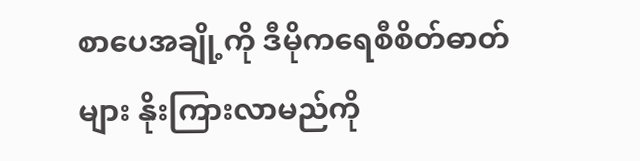စာပေအချို့ကို ဒီမိုကရေစီစိတ်ဓာတ်များ နိုးကြားလာမည်ကို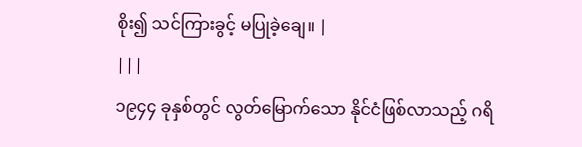စိုး၍ သင်ကြားခွင့် မပြုခဲ့ချေ။ |
|||
၁၉၄၄ ခုနှစ်တွင် လွတ်မြောက်သော နိုင်ငံဖြစ်လာသည့် ဂရိ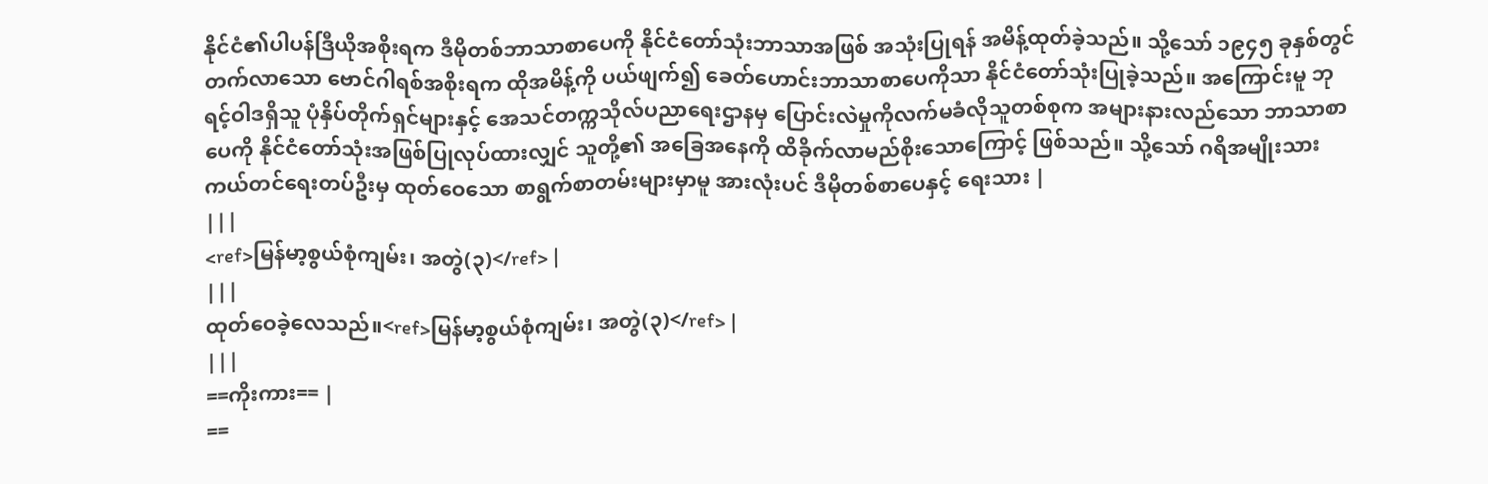နိုင်ငံ၏ပါပန်ဒြီယိုအစိုးရက ဒီမိုတစ်ဘာသာစာပေကို နိုင်ငံတော်သုံးဘာသာအဖြစ် အသုံးပြုရန် အမိန့်ထုတ်ခဲ့သည်။ သို့သော် ၁၉၄၅ ခုနှစ်တွင် တက်လာသော ဗောင်ဂါရစ်အစိုးရက ထိုအမိန့်ကို ပယ်ဖျက်၍ ခေတ်ဟောင်းဘာသာစာပေကိုသာ နိုင်ငံတော်သုံးပြုခဲ့သည်။ အကြောင်းမူ ဘုရင့်ဝါဒရှိသူ ပုံနှိပ်တိုက်ရှင်များနှင့် အေသင်တက္ကသိုလ်ပညာရေးဌာနမှ ပြောင်းလဲမှုကိုလက်မခံလိုသူတစ်စုက အများနားလည်သော ဘာသာစာပေကို နိုင်ငံတော်သုံးအဖြစ်ပြုလုပ်ထားလျှင် သူတို့၏ အခြေအနေကို ထိခိုက်လာမည်စိုးသောကြောင့် ဖြစ်သည်။ သို့သော် ဂရိအမျိုးသားကယ်တင်ရေးတပ်ဦးမှ ထုတ်ဝေသော စာရွက်စာတမ်းများမှာမူ အားလုံးပင် ဒီမိုတစ်စာပေနှင့် ရေးသား |
|||
<ref>မြန်မာ့စွယ်စုံကျမ်း၊ အတွဲ(၃)</ref> |
|||
ထုတ်ဝေခဲ့လေသည်။<ref>မြန်မာ့စွယ်စုံကျမ်း၊ အတွဲ(၃)</ref> |
|||
==ကိုးကား== |
==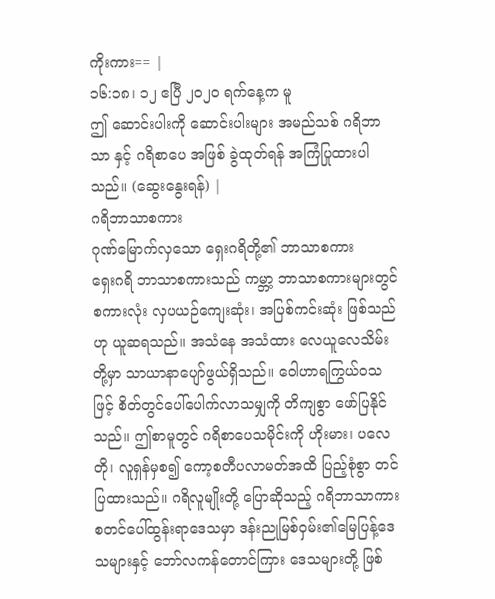ကိုးကား== |
၁၆:၁၈၊ ၁၂ ဧပြီ ၂၀၂၀ ရက်နေ့က မူ
ဤ ဆောင်းပါးကို ဆောင်းပါးများ အမည်သစ် ဂရိဘာသာ နှင့် ဂရိစာပေ အဖြစ် ခွဲထုတ်ရန် အကြံပြုထားပါသည်။ (ဆွေးနွေးရန်) |
ဂရိဘာသာစကား
ဂုဏ်မြောက်လှသော ရှေးဂရိတို့၏ ဘာသာစကား
ရှေးဂရိ ဘာသာစကားသည် ကမ္ဘာ့ ဘာသာစကားများတွင် စကားလုံး လှပယဉ်ကျေးဆုံး၊ အပြစ်ကင်းဆုံး ဖြစ်သည်ဟု ယူဆရသည်။ အသံနေ အသံထား လေယူလေသိမ်းတို့မှာ သာယာနာပျော်ဖွယ်ရှိသည်။ ဝေါဟာရကြွယ်ဝသဖြင့် စိတ်တွင်ပေါ်ပေါက်လာသမျှကို တိကျစွာ ဖော်ပြနိုင်သည်။ ဤစာမူတွင် ဂရိစာပေသမိုင်းကို ဟိုးမား၊ ပလေတို၊ လူရှန်မှစ၍ ကော့စတီပလာမတ်အထိ ပြည့်စုံစွာ တင်ပြထားသည်။ ဂရိလူမျိုးတို့ ပြောဆိုသည့် ဂရိဘာသာကား စတင်ပေါ်ထွန်းရာဒေသမှာ ဒန်းညုမြစ်ဝှမ်း၏မြေပြန့်ဒေသများနှင့် ဘော်လကန်တောင်ကြား ဒေသများတို့ ဖြစ်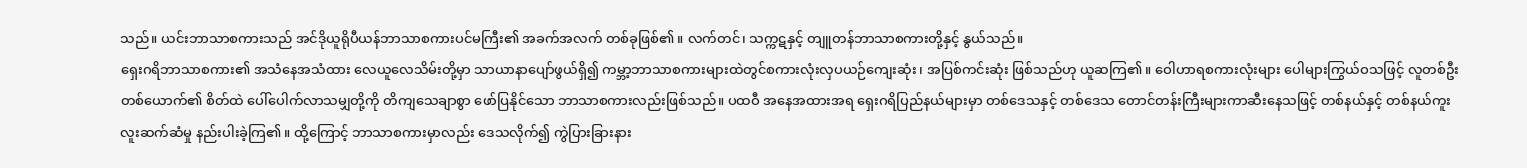သည်။ ယင်းဘာသာစကားသည် အင်ဒိုယူရိုပီယန်ဘာသာစကားပင်မကြီး၏ အခက်အလက် တစ်ခုဖြစ်၏။ လက်တင်၊ သက္ကဋနှင့် တျူတန်ဘာသာစကားတို့နှင့် နွယ်သည်။
ရှေးဂရိဘာသာစကား၏ အသံနေအသံထား လေယူလေသိမ်းတို့မှာ သာယာနာပျော်ဖွယ်ရှိ၍ ကမ္ဘာ့ဘာသာစကားများထဲတွင်စကားလုံးလှပယဉ်ကျေးဆုံး၊ အပြစ်ကင်းဆုံး ဖြစ်သည်ဟု ယူဆကြ၏။ ဝေါဟာရစကားလုံးများ ပေါများကြွယ်ဝသဖြင့် လူတစ်ဦးတစ်ယောက်၏ စိတ်ထဲ ပေါ်ပေါက်လာသမျှတို့ကို တိကျသေချာစွာ ဖော်ပြနိုင်သော ဘာသာစကားလည်းဖြစ်သည်။ ပထဝီ အနေအထားအရ ရှေးဂရိပြည်နယ်များမှာ တစ်ဒေသနှင့် တစ်ဒေသ တောင်တန်းကြီးများကာဆီးနေသဖြင့် တစ်နယ်နှင့် တစ်နယ်ကူးလူးဆက်ဆံမှု နည်းပါးခဲ့ကြ၏။ ထို့ကြောင့် ဘာသာစကားမှာလည်း ဒေသလိုက်၍ ကွဲပြားခြားနား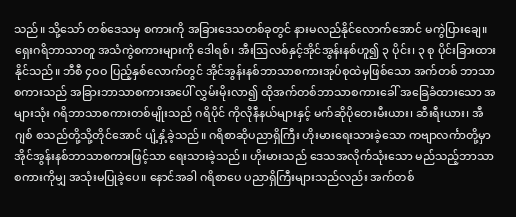သည်။ သို့သော် တစ်ဒေသမှ စကားကို အခြားဒေသတစ်ခုတွင် နားမလည်နိုင်လောက်အောင် မကွဲပြားချေ။
ရှေးဂရိဘာသာတူ အသံကွဲစကားများကို ဒေါရစ်၊ အီးဩလစ်နှင့်အိုင်အွန်းနစ်ဟူ၍ ၃ ပိုင်း၊ ၃ စု ပိုင်းခြားထားနိုင်သည်။ ဘီစီ ၄ဝဝ ပြည့်နှစ်လောက်တွင် အိုင်အွန်းနစ်ဘာသာစကားအုပ်စုထဲမှဖြစ်သော အက်တစ် ဘာသာစကားသည် အခြားဘာသာစကားအပေါ် လွှမ်းမိုးလာ၍ ထိုအက်တစ်ဘာသာစကားခေါ် အခြေခံထားသော အများသုံး ဂရိဘာသာစကားတစ်မျိုးသည် ဂရိပိုင် ကိုလိုနီနယ်များနှင့် မက်ဆိုပိုတေးမီးယား၊ ဆီးရီးယား၊ အီဂျစ် စသည်တို့သို့တိုင်အောင် ပျံ့နှံ့ခဲ့သည်။ ဂရိစာဆိုပညာရှိကြီး ဟိုးမားရေးသားခဲ့သော ကဗျာလင်္ကာတို့မှာ အိုင်အွန်းနစ်ဘာသာစကားဖြင့်သာ ရေးသားခဲ့သည်။ ဟိုးမားသည် ဒေသအလိုက်သုံးသော မည်သည့်ဘာသာ စကားကိုမျှ အသုံးမပြုခဲ့ပေ။ နောင်အခါ ဂရိစာပေ ပညာရှိကြီးများသည်လည်း အက်တစ်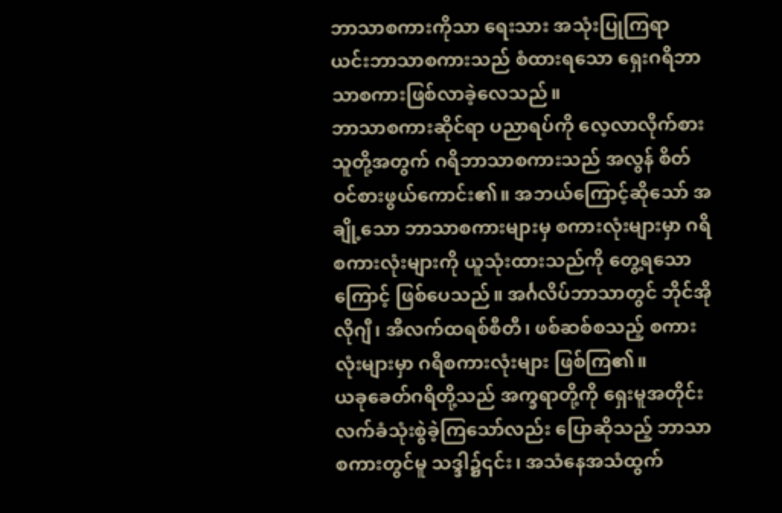ဘာသာစကားကိုသာ ရေးသား အသုံးပြုကြရာ ယင်းဘာသာစကားသည် စံထားရသော ရှေးဂရိဘာသာစကားဖြစ်လာခဲ့လေသည်။
ဘာသာစကားဆိုင်ရာ ပညာရပ်ကို လေ့လာလိုက်စားသူတို့အတွက် ဂရိဘာသာစကားသည် အလွန် စိတ်ဝင်စားဖွယ်ကောင်း၏။ အဘယ်ကြောင့်ဆိုသော် အချို့သော ဘာသာစကားများမှ စကားလုံးများမှာ ဂရိစကားလုံးများကို ယူသုံးထားသည်ကို တွေ့ရသောကြောင့် ဖြစ်ပေသည်။ အင်္ဂလိပ်ဘာသာတွင် ဘိုင်အိုလိုဂျီ၊ အီလက်ထရစ်စီတီ၊ ဖစ်ဆစ်စသည့် စကားလုံးများမှာ ဂရိစကားလုံးများ ဖြစ်ကြ၏။
ယခုခေတ်ဂရိတို့သည် အက္ခရာတို့ကို ရှေးမူအတိုင်း လက်ခံသုံးစွဲခဲ့ကြသော်လည်း ပြောဆိုသည့် ဘာသာစကားတွင်မူ သဒ္ဒါ၌၎င်း၊ အသံနေအသံထွက်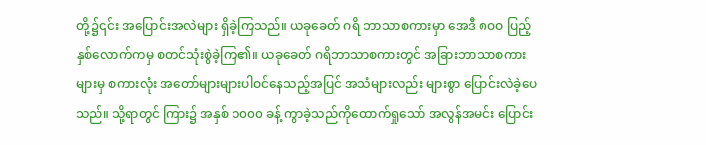တို့၌၎င်း အပြောင်းအလဲများ ရှိခဲ့ကြသည်။ ယခုခေတ် ဂရိ ဘာသာစကားမှာ အေဒီ ၈ဝဝ ပြည့်နှစ်လောက်ကမှ စတင်သုံးစွဲခဲ့ကြ၏။ ယခုခေတ် ဂရိဘာသာစကားတွင် အခြားဘာသာစကားများမှ စကားလုံး အတော်များများပါဝင်နေသည့်အပြင် အသံများလည်း များစွာ ပြောင်းလဲခဲ့ပေသည်။ သို့ရာတွင် ကြား၌ အနှစ် ၁၀၀၀ ခန့် ကွာခဲ့သည်ကိုထောက်ရှုသော် အလွန်အမင်း ပြောင်း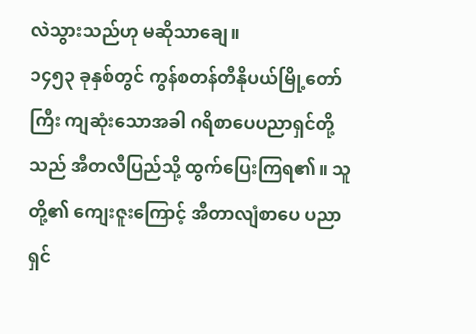လဲသွားသည်ဟု မဆိုသာချေ။
၁၄၅၃ ခုနှစ်တွင် ကွန်စတန်တီနိုပယ်မြို့တော်ကြီး ကျဆုံးသောအခါ ဂရိစာပေပညာရှင်တို့သည် အီတလီပြည်သို့ ထွက်ပြေးကြရ၏။ သူတို့၏ ကျေးဇူးကြောင့် အီတာလျံစာပေ ပညာရှင်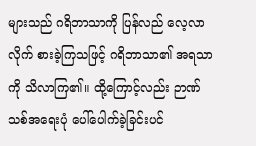များသည် ဂရိဘာသာကို ပြန်လည် လေ့လာလိုက် စားခဲ့ကြသဖြင့် ဂရိဘာသာ၏ အရသာကို သိလာကြ၏။ ထို့ကြောင့်လည်း ဉာဏ်သစ်အရေးပုံ ပေါ်ပေါက်ခဲ့ခြင်းပင်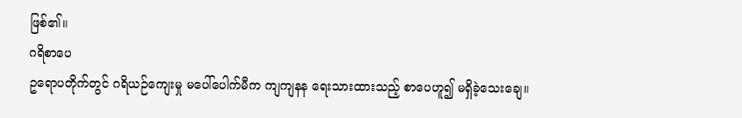ဖြစ်၏။
ဂရိစာပေ
ဥရောပတိုက်တွင် ဂရိယဉ်ကျေးမှု မပေါ်ပေါက်မီက ကျကျနန ရေးသားထားသည့် စာပေဟူ၍ မရှိခဲ့သေးချေ။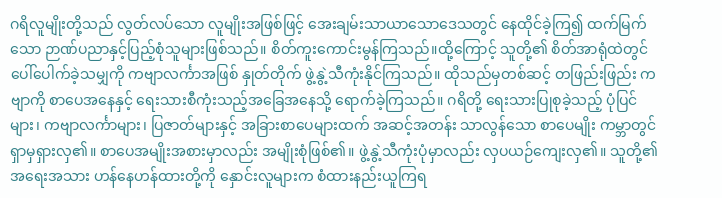ဂရိလူမျိုးတို့သည် လွတ်လပ်သော လူမျိုးအဖြစ်ဖြင့် အေးချမ်းသာယာသောဒေသတွင် နေထိုင်ခဲ့ကြ၍ ထက်မြက်သော ဉာဏ်ပညာနှင့်ပြည့်စုံသူများဖြစ်သည်။ စိတ်ကူးကောင်းမွန်ကြသည်။ထို့ကြောင့် သူတို့၏ စိတ်အာရုံထဲတွင် ပေါ်ပေါက်ခဲ့သမျှကို ကဗျာလင်္ကာအဖြစ် နှုတ်တိုက် ဖွဲ့နွဲ့သီကုံးနိုင်ကြသည်။ ထိုသည်မှတစ်ဆင့် တဖြည်းဖြည်း ကဗျာကို စာပေအနေနှင့် ရေးသားစီကုံးသည့်အခြေအနေသို့ ရောက်ခဲ့ကြသည်။ ဂရိတို့ ရေးသားပြုစုခဲ့သည့် ပုံပြင်များ၊ ကဗျာလင်္ကာများ၊ ပြဇာတ်များနှင့် အခြားစာပေများထက် အဆင့်အတန်း သာလွန်သော စာပေမျိုး ကမ္ဘာတွင် ရှာမှရှားလှ၏။ စာပေအမျိုးအစားမှာလည်း အမျိုးစုံဖြစ်၏။ ဖွဲ့နွဲ့သီကုံးပုံမှာလည်း လှပယဉ်ကျေးလှ၏။ သူတို့၏ အရေးအသား ဟန်နေဟန်ထားတို့ကို နှောင်းလူများက စံထားနည်းယူကြရ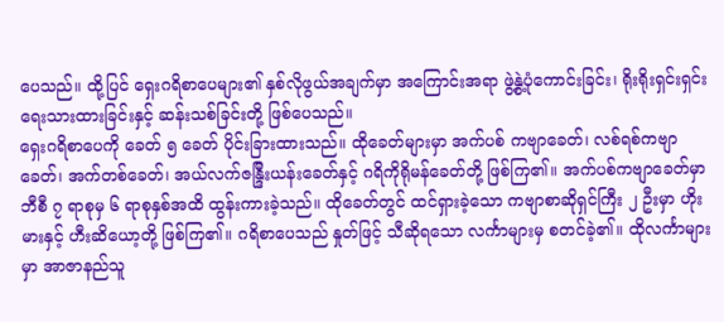ပေသည်။ ထို့ပြင် ရှေးဂရိစာပေများ၏ နှစ်လိုဖွယ်အချက်မှာ အကြောင်းအရာ ဖွဲ့နွဲ့ပုံကောင်းခြင်း၊ ရိုးရိုးရှင်းရှင်း ရေးသားထားခြင်းနှင့် ဆန်းသစ်ခြင်းတို့ ဖြစ်ပေသည်။
ရှေးဂရိစာပေကို ခေတ် ၅ ခေတ် ပိုင်းခြားထားသည်။ ထိုခေတ်များမှာ အက်ပစ် ကဗျာခေတ်၊ လစ်ရစ်ကဗျာခေတ်၊ အက်တစ်ခေတ်၊ အယ်လက်ဇန္ဒြီးယန်းခေတ်နှင့် ဂရိကိုရိုမန်ခေတ်တို့ ဖြစ်ကြ၏။ အက်ပစ်ကဗျာခေတ်မှာ ဘီစီ ၇ ရာစုမှ ၆ ရာစုနှစ်အထိ ထွန်းကားခဲ့သည်။ ထိုခေတ်တွင် ထင်ရှားခဲ့သော ကဗျာစာဆိုရှင်ကြီး ၂ ဦးမှာ ဟိုးမားနှင့် ဟီးဆိယော့တို့ ဖြစ်ကြ၏။ ဂရိစာပေသည် နှုတ်ဖြင့် သီဆိုရသော လင်္ကာများမှ စတင်ခဲ့၏။ ထိုလင်္ကာများမှာ အာဇာနည်သူ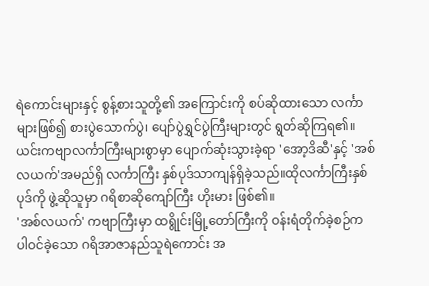ရဲကောင်းများနှင့် စွန့်စားသူတို့၏ အကြောင်းကို စပ်ဆိုထားသော လင်္ကာများဖြစ်၍ စားပွဲသောက်ပွဲ၊ ပျော်ပွဲရွှင်ပွဲကြီးများတွင် ရွတ်ဆိုကြရ၏။ ယင်းကဗျာလင်္ကာကြီးများစွာမှာ ပျောက်ဆုံးသွားခဲ့ရာ 'အော့ဒိဆီ'နှင့် 'အစ်လယက်'အမည်ရှိ လင်္ကာကြီး နှစ်ပုဒ်သာကျန်ရှိခဲ့သည်။ထိုလင်္ကာကြီးနှစ်ပုဒ်ကို ဖွဲ့ဆိုသူမှာ ဂရိစာဆိုကျော်ကြီး ဟိုးမား ဖြစ်၏။
'အစ်လယက်' ကဗျာကြီးမှာ ထရွိုင်းမြို့တော်ကြီးကို ဝန်းရံတိုက်ခဲ့စဉ်က ပါဝင်ခဲ့သော ဂရိအာဇာနည်သူရဲကောင်း အ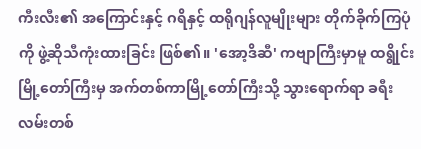ကီးလီး၏ အကြောင်းနှင့် ဂရိနှင့် ထရိုဂျန်လူမျိုးများ တိုက်ခိုက်ကြပုံကို ဖွဲ့ဆိုသီကုံးထားခြင်း ဖြစ်၏။ 'အော့ဒိဆီ' ကဗျာကြီးမှာမူ ထရွိုင်းမြို့တော်ကြီးမှ အက်တစ်ကာမြို့တော်ကြီးသို့ သွားရောက်ရာ ခရီးလမ်းတစ်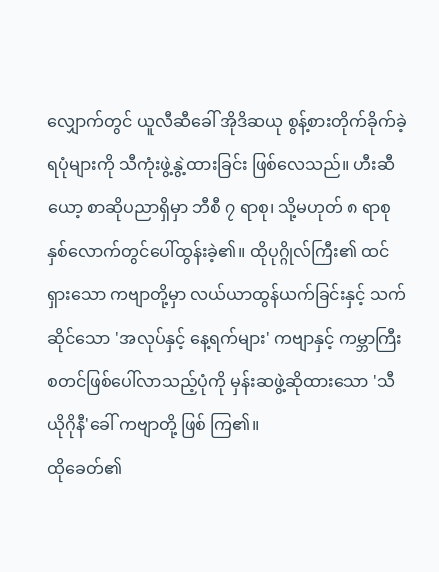လျှောက်တွင် ယူလီဆီခေါ် အိုဒိဆယု စွန့်စားတိုက်ခိုက်ခဲ့ရပုံများကို သီကုံးဖွဲ့နွဲ့ထားခြင်း ဖြစ်လေသည်။ ဟီးဆီယော့ စာဆိုပညာရှိမှာ ဘီစီ ၇ ရာစု၊ သို့မဟုတ် ၈ ရာစုနှစ်လောက်တွင်ပေါ်ထွန်းခဲ့၏။ ထိုပုဂ္ဂိုလ်ကြီး၏ ထင်ရှားသော ကဗျာတို့မှာ လယ်ယာထွန်ယက်ခြင်းနှင့် သက်ဆိုင်သော 'အလုပ်နှင့် နေ့ရက်များ' ကဗျာနှင့် ကမ္ဘာကြီးစတင်ဖြစ်ပေါ်လာသည့်ပုံကို မှန်းဆဖွဲ့ဆိုထားသော 'သီယိုဂိုနီ'ခေါ် ကဗျာတို့ ဖြစ် ကြ၏။
ထိုခေတ်၏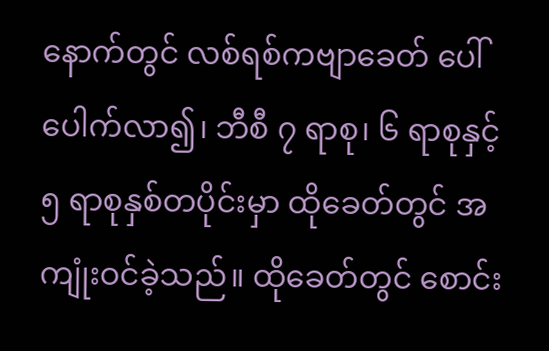နောက်တွင် လစ်ရစ်ကဗျာခေတ် ပေါ်ပေါက်လာ၍၊ ဘီစီ ၇ ရာစု၊ ၆ ရာစုနှင့် ၅ ရာစုနှစ်တပိုင်းမှာ ထိုခေတ်တွင် အကျုံးဝင်ခဲ့သည်။ ထိုခေတ်တွင် စောင်း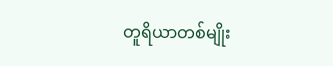တူရိယာတစ်မျိုး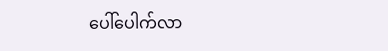ပေါ်ပေါက်လာ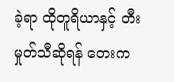ခဲ့ရာ ထိုတူရိယာနှင့် တီးမှုတ်သီဆိုရန် တေးက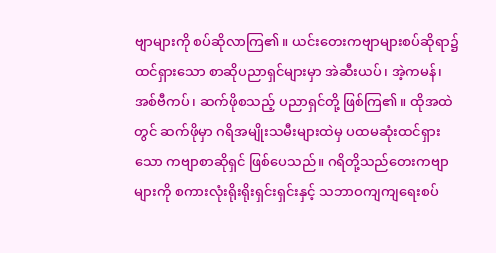ဗျာများကို စပ်ဆိုလာကြ၏။ ယင်းတေးကဗျာများစပ်ဆိုရာ၌ ထင်ရှားသော စာဆိုပညာရှင်များမှာ အဲဆီးယပ်၊ အဲ့ကမန်၊ အစ်ဗီကပ်၊ ဆက်ဖိုစသည့် ပညာရှင်တို့ ဖြစ်ကြ၏။ ထိုအထဲတွင် ဆက်ဖိုမှာ ဂရိအမျိုးသမီးများထဲမှ ပထမဆုံးထင်ရှားသော ကဗျာစာဆိုရှင် ဖြစ်ပေသည်။ ဂရိတို့သည်တေးကဗျာများကို စကားလုံးရိုးရိုးရှင်းရှင်းနှင့် သဘာဝကျကျရေးစပ်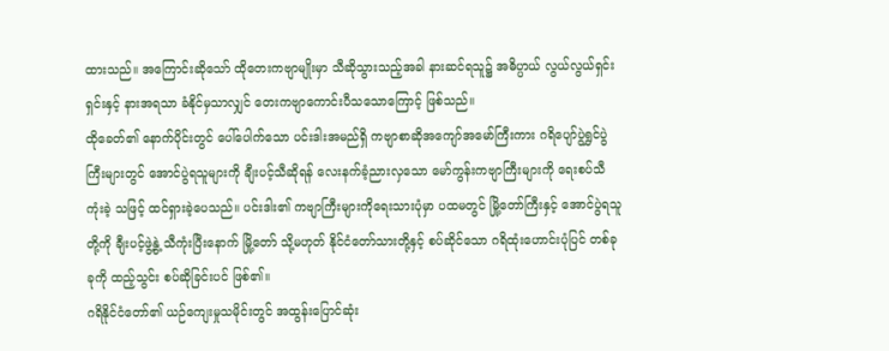ထားသည်။ အကြောင်းဆိုသော် ထိုတေးကဗျာမျိုးမှာ သီဆိုသွားသည့်အခါ နားဆင်ရသူ၌ အဓိပ္ပာယ် လွယ်လွယ်ရှင်းရှင်းနှင့် နားအရသာ ခံနိုင်မှသာလျှင် တေးကဗျာကောင်းပီသသောကြောင့် ဖြစ်သည်။
ထိုခေတ်၏ နောက်ပိုင်းတွင် ပေါ်ပေါက်သော ပင်းဒါးအမည်ရှိ ကဗျာစာဆိုအကျော်အမော်ကြီးကား ဂရိပျော်ပွဲရွှင်ပွဲကြီးများတွင် အောင်ပွဲရသူများကို ချီးပင့်သီဆိုရန် လေးနက်ခံ့ညားလှသော မော်ကွန်းကဗျာကြီးများကို ရေးစပ်သီကုံးခဲ့ သဖြင့် ထင်ရှားခဲ့ပေသည်။ ပင်းဒါး၏ ကဗျာကြီးများကိုရေးသားပုံမှာ ပထမတွင် မြို့တော်ကြီးနှင့် အောင်ပွဲရသူတို့ကို ချီးပင့်ဖွဲ့နွဲ့ သီကုံးပြီးနောက် မြို့တော် သို့မဟုတ် နိုင်ငံတော်သားတို့နှင့် စပ်ဆိုင်သော ဂရိထုံးဟောင်းပုံပြင် တစ်ခုခုကို ထည့်သွင်း စပ်ဆိုခြင်းပင် ဖြစ်၏။
ဂရိနိုင်ငံတော်၏ ယဉ်ကျေးမှုသမိုင်းတွင် အထွန်းပြောင်ဆုံး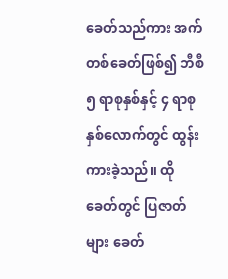ခေတ်သည်ကား အက်တစ်ခေတ်ဖြစ်၍ ဘီစီ ၅ ရာစုနှစ်နှင့် ၄ ရာစုနှစ်လောက်တွင် ထွန်းကားခဲ့သည်။ ထိုခေတ်တွင် ပြဇာတ်များ ခေတ်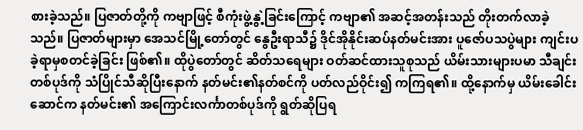စားခဲ့သည်။ ပြဇာတ်တို့ကို ကဗျာဖြင့် စီကုံးဖွဲ့နွဲ့ခြင်းကြောင့် ကဗျာ၏ အဆင့်အတန်းသည် တိုးတက်လာခဲ့သည်။ ပြဇာတ်များမှာ အေသင်မြို့တော်တွင် နွေဦးရာသီ၌ ဒိုင်အိုနိုင်းဆပ်နတ်မင်းအား ပူဇော်ပသပွဲများ ကျင်းပခဲ့ရာမှစတင်ခဲ့ခြင်း ဖြစ်၏။ ထိုပွဲတော်တွင် ဆိတ်သရေများ ဝတ်ဆင်ထားသူစုသည် ယိမ်းသားများပမာ သီချင်းတစ်ပုဒ်ကို သံပြိုင်သီဆိုပြီးနောက် နတ်မင်း၏နတ်စင်ကို ပတ်လည်ဝိုင်း၍ ကကြရ၏။ ထို့နောက်မှ ယိမ်းခေါင်းဆောင်က နတ်မင်း၏ အကြောင်းလင်္ကာတစ်ပုဒ်ကို ရွတ်ဆိုပြရ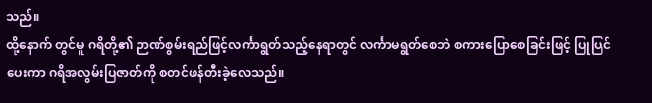သည်။
ထို့နောက် တွင်မူ ဂရိတို့၏ ဉာဏ်စွမ်းရည်ဖြင့်လင်္ကာရွတ်သည့်နေရာတွင် လင်္ကာမရွတ်စေဘဲ စကားပြောစေခြင်းဖြင့် ပြုပြင်ပေးကာ ဂရိအလွမ်းပြဇာတ်ကို စတင်ဖန်တီးခဲ့လေသည်။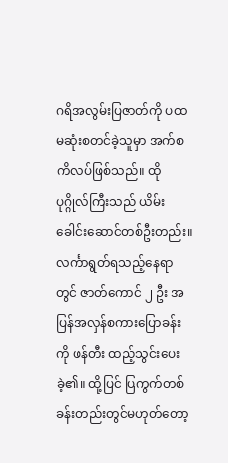ဂရိအလွမ်းပြဇာတ်ကို ပထမဆုံးစတင်ခဲ့သူမှာ အက်စကိလပ်ဖြစ်သည်။ ထိုပုဂ္ဂိုလ်ကြီးသည် ယိမ်းခေါင်းဆောင်တစ်ဦးတည်း။ လင်္ကာရွတ်ရသည့်နေရာတွင် ဇာတ်ကောင် ၂ ဦး အပြန်အလှန်စကားပြောခန်းကို ဖန်တီး ထည့်သွင်းပေးခဲ့၏။ ထို့ပြင် ပြကွက်တစ်ခန်းတည်းတွင်မဟုတ်တော့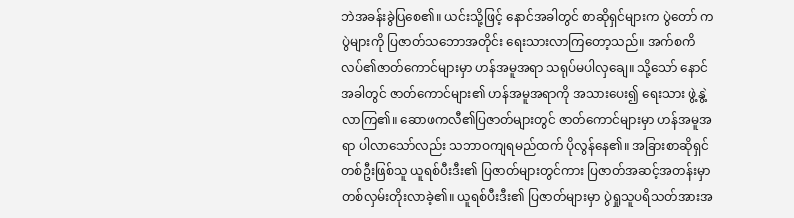ဘဲအခန်းခွဲပြစေ၏။ ယင်းသို့ဖြင့် နောင်အခါတွင် စာဆိုရှင်များက ပွဲတော် ကပွဲများကို ပြဇာတ်သဘောအတိုင်း ရေးသားလာကြတော့သည်။ အက်စကိလပ်၏ဇာတ်ကောင်များမှာ ဟန်အမူအရာ သရုပ်မပါလှချေ။ သို့သော် နောင်အခါတွင် ဇာတ်ကောင်များ၏ ဟန်အမူအရာကို အသားပေး၍ ရေးသား ဖွဲ့နွဲ့လာကြ၏။ ဆောဖကလီ၏ပြဇာတ်များတွင် ဇာတ်ကောင်များမှာ ဟန်အမူအရာ ပါလာသော်လည်း သဘာဝကျရမည်ထက် ပိုလွန်နေ၏။ အခြားစာဆိုရှင်တစ်ဦးဖြစ်သူ ယူရစ်ပီးဒီး၏ ပြဇာတ်များတွင်ကား ပြဇာတ်အဆင့်အတန်းမှာတစ်လှမ်းတိုးလာခဲ့၏။ ယူရစ်ပီးဒီး၏ ပြဇာတ်များမှာ ပွဲရှုသူပရိသတ်အားအ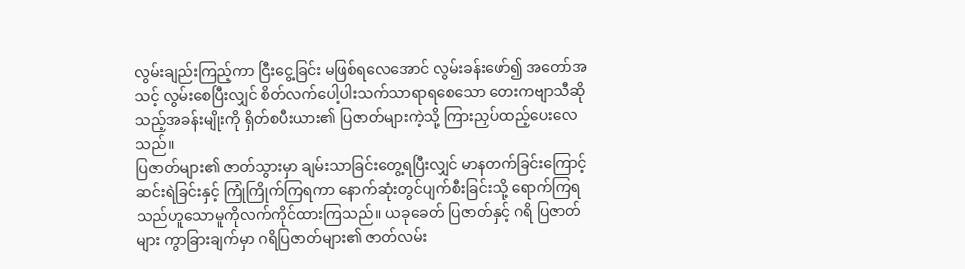လွမ်းချည်းကြည့်ကာ ငြီးငွေ့ခြင်း မဖြစ်ရလေအောင် လွမ်းခန်းဖော်၍ အတော်အသင့် လွမ်းစေပြီးလျှင် စိတ်လက်ပေါ့ပါးသက်သာရာရစေသော တေးကဗျာသီဆိုသည့်အခန်းမျိုးကို ရှိတ်စပီးယား၏ ပြဇာတ်များကဲ့သို့ ကြားညှပ်ထည့်ပေးလေသည်။
ပြဇာတ်များ၏ ဇာတ်သွားမှာ ချမ်းသာခြင်းတွေ့ရပြီးလျှင် မာနတက်ခြင်းကြောင့် ဆင်းရဲခြင်းနှင့် ကြုံကြိုက်ကြရကာ နောက်ဆုံးတွင်ပျက်စီးခြင်းသို့ ရောက်ကြရသည်ဟူသောမူကိုလက်ကိုင်ထားကြသည်။ ယခုခေတ် ပြဇာတ်နှင့် ဂရိ ပြဇာတ်များ ကွာခြားချက်မှာ ဂရိပြဇာတ်များ၏ ဇာတ်လမ်း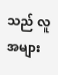သည် လူအများ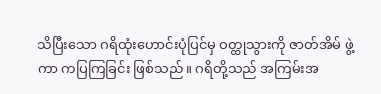သိပြီးသော ဂရိထုံးဟောင်းပုံပြင်မှ ဝတ္ထုသွားကို ဇာတ်အိမ် ဖွဲ့ကာ ကပြကြခြင်း ဖြစ်သည်။ ဂရိတို့သည် အကြမ်းအ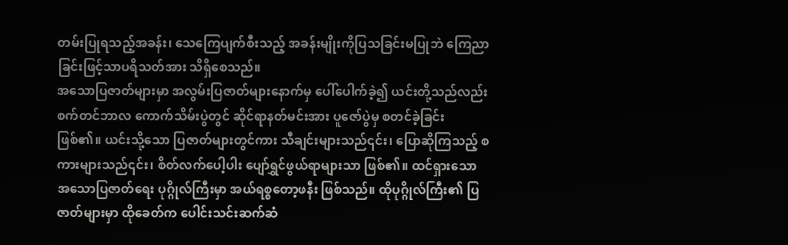တမ်းပြုရသည့်အခန်း၊ သေကြေပျက်စီးသည့် အခန်းမျိုးကိုပြသခြင်းမပြုဘဲ ကြေညာခြင်းဖြင့်သာပရိသတ်အား သိရှိစေသည်။
အသောပြဇာတ်များမှာ အလွမ်းပြဇာတ်များနောက်မှ ပေါ်ပေါက်ခဲ့၍ ယင်းတို့သည်လည်း စက်တင်ဘာလ ကောက်သိမ်းပွဲတွင် ဆိုင်ရာနတ်မင်းအား ပူဇော်ပွဲမှ စတင်ခဲ့ခြင်း ဖြစ်၏။ ယင်းသို့သော ပြဇာတ်များတွင်ကား သီချင်းများသည်၎င်း၊ ပြောဆိုကြသည့် စကားများသည်၎င်း၊ စိတ်လက်ပေါ့ပါး ပျော်ရွှင်ဖွယ်ရာများသာ ဖြစ်၏။ ထင်ရှားသော အသောပြဇာတ်ရေး ပုဂ္ဂိုလ်ကြီးမှာ အယ်ရစ္စတော့ဖနီး ဖြစ်သည်။ ထိုပုဂ္ဂိုလ်ကြီး၏ ပြဇာတ်များမှာ ထိုခေတ်က ပေါင်းသင်းဆက်ဆံ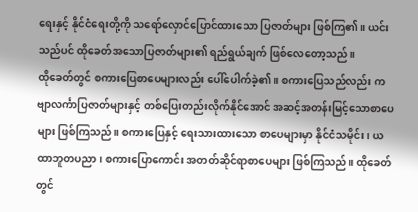ရေးနှင့် နိုင်ငံရေးတို့ကို သရော်လှောင်ပြောင်ထားသော ပြဇာတ်များ ဖြစ်ကြ၏။ ယင်းသည်ပင် ထိုခေတ်အသောပြဇာတ်များ၏ ရည်ရွယ်ချက် ဖြစ်လေတော့သည်။
ထိုခေတ်တွင် စကားပြေစာပေများလည်း ပေါ်ပေါက်ခဲ့၏။ စကားပြေသည်လည်း ကဗျာလင်္ကာပြဇာတ်များနှင့် တစ်ပြေးတည်းလိုက်နိုင်အောင် အဆင့်အတန်းမြင့်သောစာပေများ ဖြစ်ကြသည်။ စကားပြေနှင့် ရေးသားထားသော စာပေများမှာ နိုင်ငံသမိုင်း၊ ယထာဘူတပညာ၊ စကားပြောကောင်း အတတ်ဆိုင်ရာစာပေများ ဖြစ်ကြသည်။ ထိုခေတ်တွင်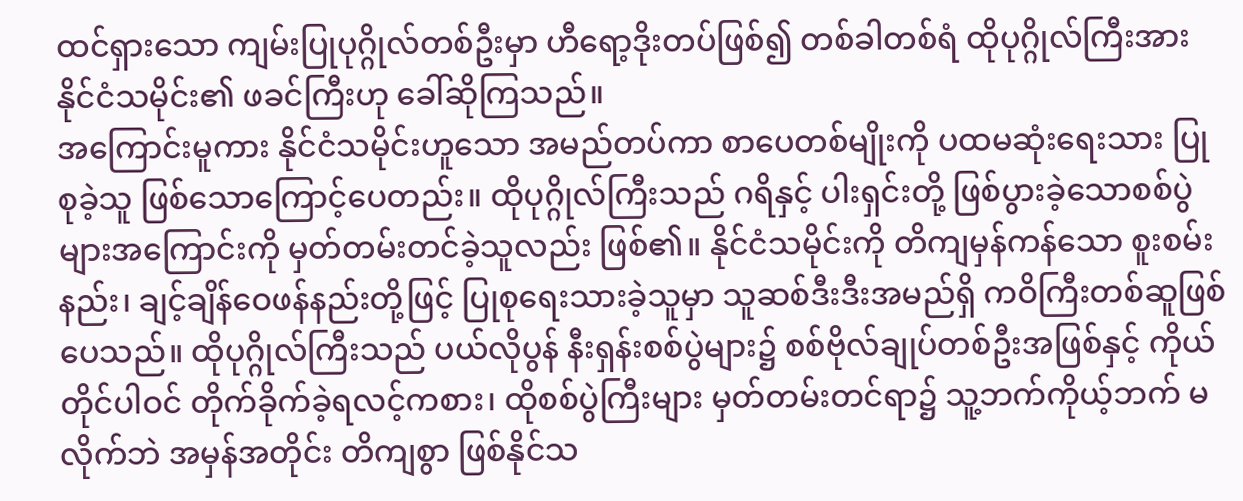ထင်ရှားသော ကျမ်းပြုပုဂ္ဂိုလ်တစ်ဦးမှာ ဟီရော့ဒိုးတပ်ဖြစ်၍ တစ်ခါတစ်ရံ ထိုပုဂ္ဂိုလ်ကြီးအား နိုင်ငံသမိုင်း၏ ဖခင်ကြီးဟု ခေါ်ဆိုကြသည်။
အကြောင်းမူကား နိုင်ငံသမိုင်းဟူသော အမည်တပ်ကာ စာပေတစ်မျိုးကို ပထမဆုံးရေးသား ပြုစုခဲ့သူ ဖြစ်သောကြောင့်ပေတည်း။ ထိုပုဂ္ဂိုလ်ကြီးသည် ဂရိနှင့် ပါးရှင်းတို့ ဖြစ်ပွားခဲ့သောစစ်ပွဲများအကြောင်းကို မှတ်တမ်းတင်ခဲ့သူလည်း ဖြစ်၏။ နိုင်ငံသမိုင်းကို တိကျမှန်ကန်သော စူးစမ်းနည်း၊ ချင့်ချိန်ဝေဖန်နည်းတို့ဖြင့် ပြုစုရေးသားခဲ့သူမှာ သူဆစ်ဒီးဒီးအမည်ရှိ ကဝိကြီးတစ်ဆူဖြစ်ပေသည်။ ထိုပုဂ္ဂိုလ်ကြီးသည် ပယ်လိုပွန် နီးရှန်းစစ်ပွဲများ၌ စစ်ဗိုလ်ချုပ်တစ်ဦးအဖြစ်နှင့် ကိုယ်တိုင်ပါဝင် တိုက်ခိုက်ခဲ့ရလင့်ကစား၊ ထိုစစ်ပွဲကြီးများ မှတ်တမ်းတင်ရာ၌ သူ့ဘက်ကိုယ့်ဘက် မလိုက်ဘဲ အမှန်အတိုင်း တိကျစွာ ဖြစ်နိုင်သ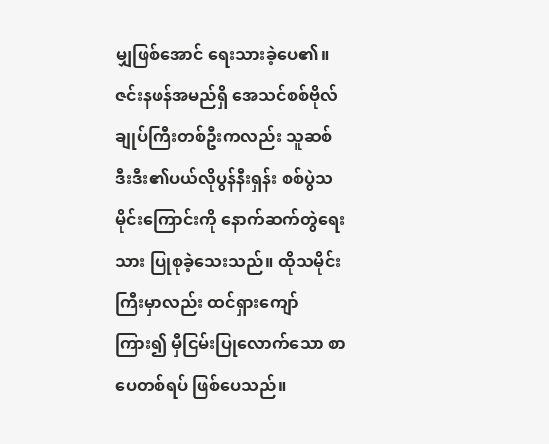မျှဖြစ်အောင် ရေးသားခဲ့ပေ၏။
ဇင်းနဖန်အမည်ရှိ အေသင်စစ်ဗိုလ်ချုပ်ကြီးတစ်ဦးကလည်း သူဆစ်ဒီးဒီး၏ပယ်လိုပွန်နီးရှန်း စစ်ပွဲသမိုင်းကြောင်းကို နောက်ဆက်တွဲရေးသား ပြုစုခဲ့သေးသည်။ ထိုသမိုင်းကြီးမှာလည်း ထင်ရှားကျော်ကြား၍ မှီငြမ်းပြုလောက်သော စာပေတစ်ရပ် ဖြစ်ပေသည်။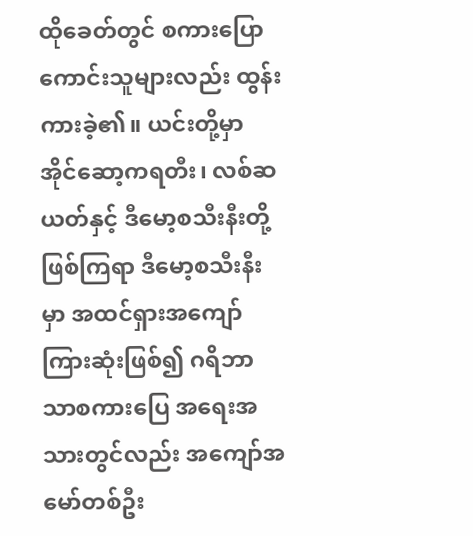ထိုခေတ်တွင် စကားပြောကောင်းသူများလည်း ထွန်းကားခဲ့၏။ ယင်းတို့မှာ အိုင်ဆော့ကရတီး၊ လစ်ဆယတ်နှင့် ဒီမော့စသီးနီးတို့ ဖြစ်ကြရာ ဒီမော့စသီးနီးမှာ အထင်ရှားအကျော်ကြားဆုံးဖြစ်၍ ဂရိဘာသာစကားပြေ အရေးအသားတွင်လည်း အကျော်အမော်တစ်ဦး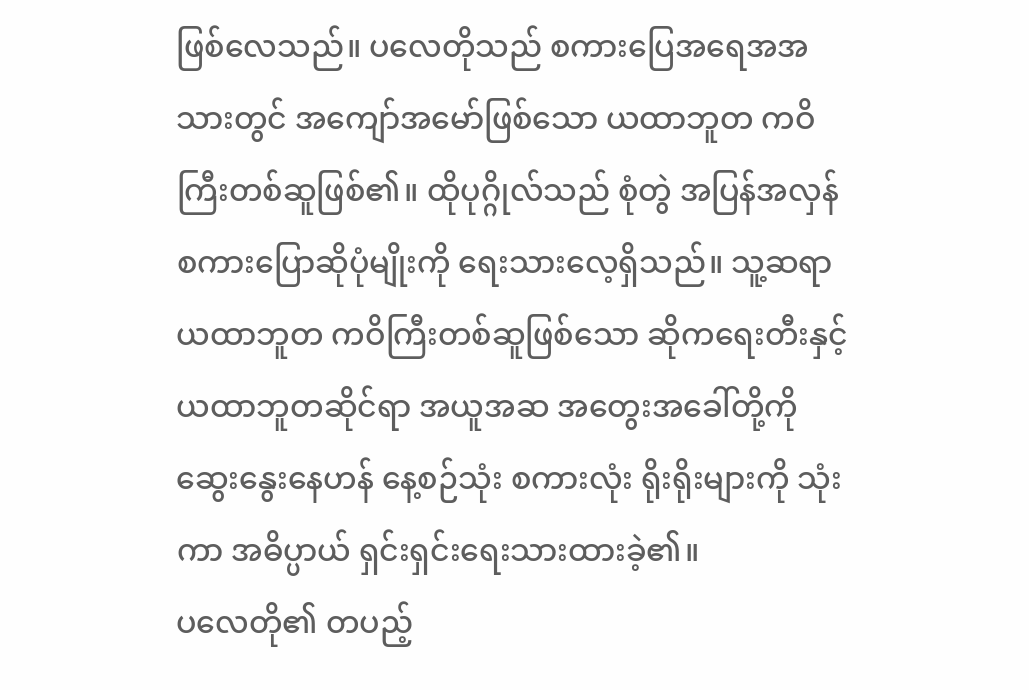ဖြစ်လေသည်။ ပလေတိုသည် စကားပြေအရေအအသားတွင် အကျော်အမော်ဖြစ်သော ယထာဘူတ ကဝိကြီးတစ်ဆူဖြစ်၏။ ထိုပုဂ္ဂိုလ်သည် စုံတွဲ အပြန်အလှန် စကားပြောဆိုပုံမျိုးကို ရေးသားလေ့ရှိသည်။ သူ့ဆရာ ယထာဘူတ ကဝိကြီးတစ်ဆူဖြစ်သော ဆိုကရေးတီးနှင့် ယထာဘူတဆိုင်ရာ အယူအဆ အတွေးအခေါ်တို့ကိုဆွေးနွေးနေဟန် နေ့စဉ်သုံး စကားလုံး ရိုးရိုးများကို သုံးကာ အဓိပ္ပာယ် ရှင်းရှင်းရေးသားထားခဲ့၏။
ပလေတို၏ တပည့်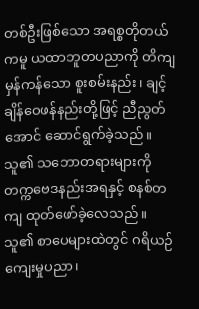တစ်ဦးဖြစ်သော အရစ္စတိုတယ်ကမူ ယထာဘူတပညာကို တိကျမှန်ကန်သော စူးစမ်းနည်း၊ ချင့်ချိန်ဝေဖန်နည်းတို့ဖြင့် ညီညွတ်အောင် ဆောင်ရွက်ခဲ့သည်။ သူ၏ သဘောတရားများကို တက္ကဗေဒနည်းအရနှင့် စနစ်တကျ ထုတ်ဖော်ခဲ့လေသည်။ သူ၏ စာပေများထဲတွင် ဂရိယဉ်ကျေးမှုပညာ၊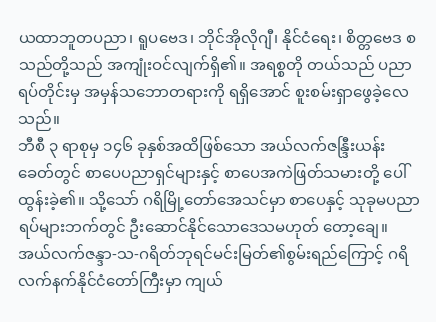ယထာဘူတပညာ၊ ရူပဗေဒ၊ ဘိုင်အိုလိုဂျီ၊ နိုင်ငံရေး၊ စိတ္တဗေဒ စသည်တို့သည် အကျုံးဝင်လျက်ရှိ၏။ အရစ္စတို တယ်သည် ပညာရပ်တိုင်းမှ အမှန်သဘောတရားကို ရရှိအောင် စူးစမ်းရှာဖွေခဲ့လေသည်။
ဘီစီ ၃ ရာစုမှ ၁၄၆ ခုနှစ်အထိဖြစ်သော အယ်လက်ဇန္ဒြီးယန်း ခေတ်တွင် စာပေပညာရှင်များနှင့် စာပေအကဲဖြတ်သမားတို့ ပေါ်ထွန်းခဲ့၏။ သို့သော် ဂရိမြို့တော်အေသင်မှာ စာပေနှင့် သုခုမပညာရပ်များဘက်တွင် ဦးဆောင်နိုင်သောဒေသမဟုတ် တော့ချေ။ အယ်လက်ဇန္ဒာ-သ-ဂရိတ်ဘုရင်မင်းမြတ်၏စွမ်းရည်ကြောင့် ဂရိလက်နက်နိုင်ငံတော်ကြီးမှာ ကျယ်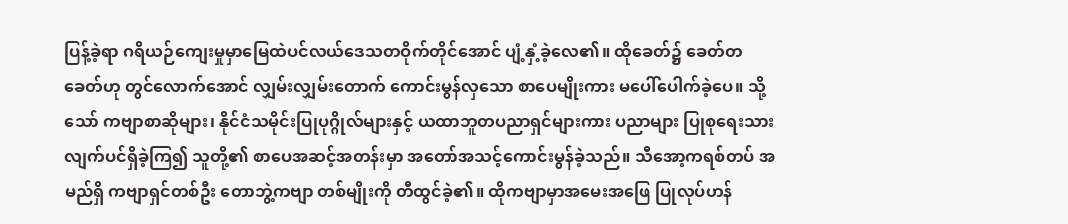ပြန့်ခဲ့ရာ ဂရိယဉ်ကျေးမှုမှာမြေထဲပင်လယ်ဒေသတဝိုက်တိုင်အောင် ပျံ့နှံ့ခဲ့လေ၏။ ထိုခေတ်၌ ခေတ်တခေတ်ဟု တွင်လောက်အောင် လျှမ်းလျှမ်းတောက် ကောင်းမွန်လှသော စာပေမျိုးကား မပေါ်ပေါက်ခဲ့ပေ။ သို့သော် ကဗျာစာဆိုများ၊ နိုင်ငံသမိုင်းပြုပုဂ္ဂိုလ်များနှင့် ယထာဘူတပညာရှင်များကား ပညာများ ပြုစုရေးသားလျက်ပင်ရှိခဲ့ကြ၍ သူတို့၏ စာပေအဆင့်အတန်းမှာ အတော်အသင့်ကောင်းမွန်ခဲ့သည်။ သီအော့ကရစ်တပ် အမည်ရှိ ကဗျာရှင်တစ်ဦး တောဘွဲ့ကဗျာ တစ်မျိုးကို တီထွင်ခဲ့၏။ ထိုကဗျာမှာအမေးအဖြေ ပြုလုပ်ဟန်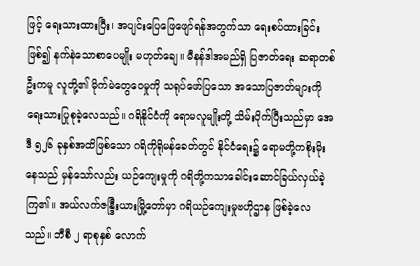ဖြင့် ရေးသားထားပြီး၊ အပျင်းပြေဖြေဖျော်ရန်အတွက်သာ ရေးစပ်ထားခြင်းဖြစ်၍ နက်နဲသောစာပေမျိုး မဟုတ်ချေ။ မီနန်ဒါအမည်ရှိ ပြဇာတ်ရေး ဆရာတစ်ဦးကမူ လူတို့၏ မိုက်မဲတွေဝေမှုကို သရုပ်ဖော်ပြသော အသောပြဇာတ်များကို ရေးသားပြုစုခဲ့လေသည်။ ဂရိနိုင်ငံကို ရောမလူမျိုးတို့ သိမ်းပိုက်ပြီးသည်မှာ အေဒီ ၅၂၆ ခုနှစ်အထိဖြစ်သော ဂရိကိုရိုမန်ခေတ်တွင် နိုင်ငံရေး၌ ရောမတို့ကစိုးမိုးနေသည် မှန်သော်လည်း ယဉ်ကျေးမှုကို ဂရိတို့ကသာခေါင်းဆောင်ခြယ်လှယ်ခဲ့ကြ၏။ အယ်လက်ဇန္ဒြီးယားမြို့တော်မှာ ဂရိယဉ်ကျေးမှုဗဟိုဌာန ဖြစ်ခဲ့လေသည်။ ဘီစီ ၂ ရာစုနှစ် လောက်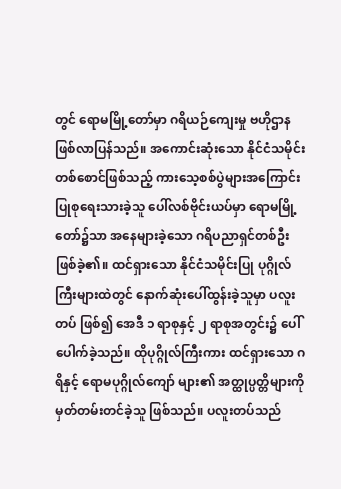တွင် ရောမမြို့တော်မှာ ဂရိယဉ်ကျေးမှု ဗဟိုဌာန ဖြစ်လာပြန်သည်။ အကောင်းဆုံးသော နိုင်ငံသမိုင်းတစ်စောင်ဖြစ်သည့် ကားသေ့စစ်ပွဲများအကြောင်း ပြုစုရေးသားခဲ့သူ ပေါ်လစ်ဗိုင်းယပ်မှာ ရောမမြို့တော်၌သာ အနေများခဲ့သော ဂရိပညာရှင်တစ်ဦး ဖြစ်ခဲ့၏။ ထင်ရှားသော နိုင်ငံသမိုင်းပြု ပုဂ္ဂိုလ်ကြီးများထဲတွင် နောက်ဆုံးပေါ်ထွန်းခဲ့သူမှာ ပလူးတပ် ဖြစ်၍ အေဒီ ၁ ရာစုနှင့် ၂ ရာစုအတွင်း၌ ပေါ်ပေါက်ခဲ့သည်။ ထိုပုဂ္ဂိုလ်ကြီးကား ထင်ရှားသော ဂရိနှင့် ရောမပုဂ္ဂိုလ်ကျော် များ၏ အတ္ထုပ္ပတ္တိများကို မှတ်တမ်းတင်ခဲ့သူ ဖြစ်သည်။ ပလူးတပ်သည်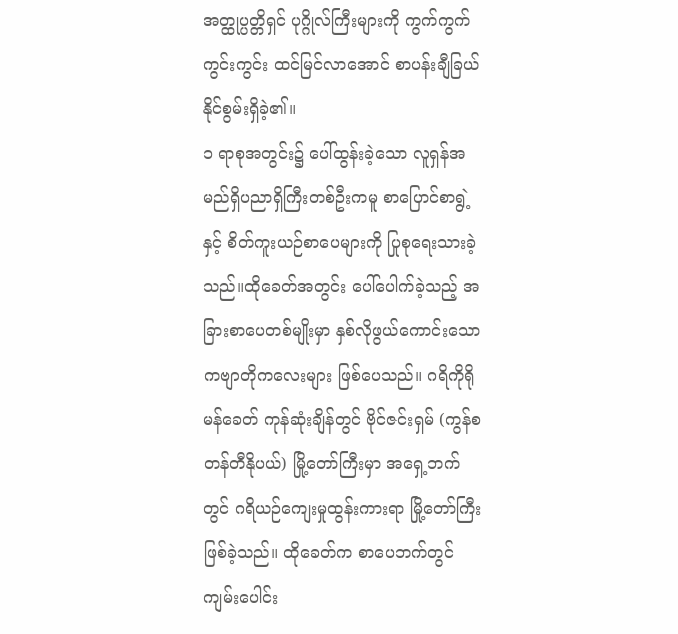အတ္ထုပ္ပတ္တိရှင် ပုဂ္ဂိုလ်ကြီးများကို ကွက်ကွက် ကွင်းကွင်း ထင်မြင်လာအောင် စာပန်းချီခြယ်နိုင်စွမ်းရှိခဲ့၏။
၁ ရာစုအတွင်း၌ ပေါ်ထွန်းခဲ့သော လူရှန်အမည်ရှိပညာရှိကြီးတစ်ဦးကမူ စာပြောင်စာရွဲ့နှင့် စိတ်ကူးယဉ်စာပေများကို ပြုစုရေးသားခဲ့သည်။ထိုခေတ်အတွင်း ပေါ်ပေါက်ခဲ့သည့် အခြားစာပေတစ်မျိုးမှာ နှစ်လိုဖွယ်ကောင်းသော ကဗျာတိုကလေးများ ဖြစ်ပေသည်။ ဂရိကိုရိုမန်ခေတ် ကုန်ဆုံးချိန်တွင် ဗိုင်ဇင်းရှမ် (ကွန်စတန်တီနိုပယ်) မြို့တော်ကြီးမှာ အရှေ့ဘက်တွင် ဂရိယဉ်ကျေးမှုထွန်းကားရာ မြို့တော်ကြီးဖြစ်ခဲ့သည်။ ထိုခေတ်က စာပေဘက်တွင် ကျမ်းပေါင်း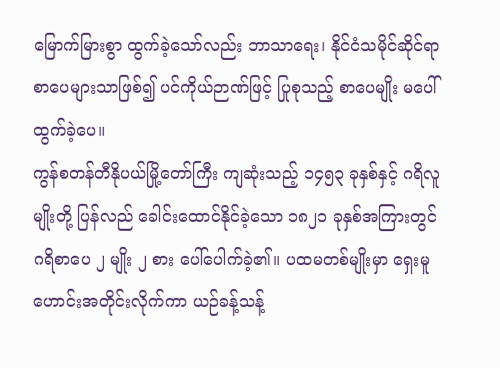မြောက်မြားစွာ ထွက်ခဲ့သော်လည်း ဘာသာရေး၊ နိုင်ငံသမိုင်ဆိုင်ရာ စာပေများသာဖြစ်၍ ပင်ကိုယ်ဉာဏ်ဖြင့် ပြုစုသည့် စာပေမျိုး မပေါ်ထွက်ခဲ့ပေ။
ကွန်စတန်တီနိုပယ်မြို့တော်ကြီး ကျဆုံးသည့် ၁၄၅၃ ခုနှစ်နှင့် ဂရိလူမျိုးတို့ ပြန်လည် ခေါင်းထောင်နိုင်ခဲ့သော ၁၈၂၁ ခုနှစ်အကြားတွင် ဂရိစာပေ ၂ မျိုး ၂ စား ပေါ်ပေါက်ခဲ့၏။ ပထမတစ်မျိုးမှာ ရှေးမူဟောင်းအတိုင်းလိုက်ကာ ယဉ်ခန့်သန့်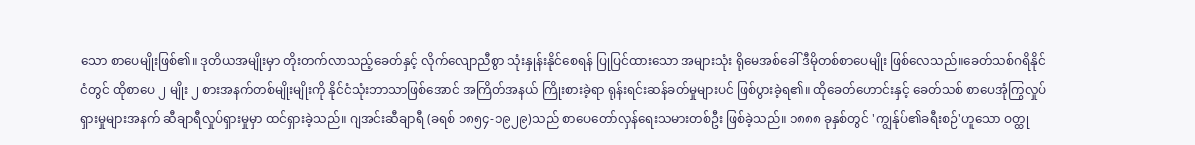သော စာပေမျိုးဖြစ်၏။ ဒုတိယအမျိုးမှာ တိုးတက်လာသည့်ခေတ်နှင့် လိုက်လျောညီစွာ သုံးနှုန်းနိုင်စေရန် ပြုပြင်ထားသော အများသုံး ရိုမေအစ်ခေါ် ဒီမိုတစ်စာပေမျိုး ဖြစ်လေသည်။ခေတ်သစ်ဂရိနိုင်ငံတွင် ထိုစာပေ ၂ မျိုး ၂ စားအနက်တစ်မျိုးမျိုးကို နိုင်ငံသုံးဘာသာဖြစ်အောင် အကြိတ်အနယ် ကြိုးစားခဲ့ရာ ရုန်းရင်းဆန်ခတ်မှုများပင် ဖြစ်ပွားခဲ့ရ၏။ ထိုခေတ်ဟောင်းနှင့် ခေတ်သစ် စာပေအုံကြွလှုပ်ရှားမှုများအနက် ဆီချာရီလှုပ်ရှားမှုမှာ ထင်ရှားခဲ့သည်။ ဂျအင်းဆီချာရီ (ခရစ် ၁၈၅၄-၁၉၂၉)သည် စာပေတော်လှန်ရေးသမားတစ်ဦး ဖြစ်ခဲ့သည်။ ၁၈၈၈ ခုနှစ်တွင် 'ကျွန်ုပ်၏ခရီးစဉ်'ဟူသော ဝတ္ထု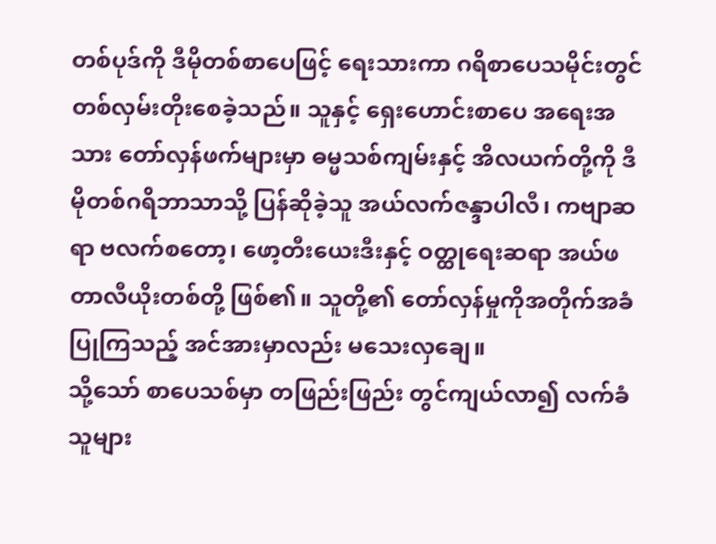တစ်ပုဒ်ကို ဒီမိုတစ်စာပေဖြင့် ရေးသားကာ ဂရိစာပေသမိုင်းတွင် တစ်လှမ်းတိုးစေခဲ့သည်။ သူနှင့် ရှေးဟောင်းစာပေ အရေးအသား တော်လှန်ဖက်များမှာ ဓမ္မသစ်ကျမ်းနှင့် အိလယက်တို့ကို ဒီမိုတစ်ဂရိဘာသာသို့ ပြန်ဆိုခဲ့သူ အယ်လက်ဇန္ဒာပါလီ၊ ကဗျာဆရာ ဗလက်စတော့၊ ဖော့တီးယေးဒီးနှင့် ဝတ္ထုရေးဆရာ အယ်ဖတာလီယိုးတစ်တို့ ဖြစ်၏။ သူတို့၏ တော်လှန်မှုကိုအတိုက်အခံပြုကြသည့် အင်အားမှာလည်း မသေးလှချေ။
သို့သော် စာပေသစ်မှာ တဖြည်းဖြည်း တွင်ကျယ်လာ၍ လက်ခံသူများ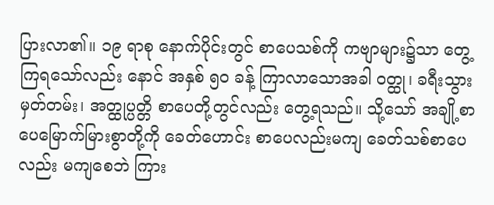ပြားလာ၏။ ၁၉ ရာစု နောက်ပိုင်းတွင် စာပေသစ်ကို ကဗျာများ၌သာ တွေ့ကြရသော်လည်း နောင် အနှစ် ၅ဝ ခန့် ကြာလာသောအခါ ဝတ္ထု၊ ခရီးသွားမှတ်တမ်း၊ အတ္ထုပ္ပတ္တိ စာပေတို့တွင်လည်း တွေ့ရသည်။ သို့သော် အချို့စာပေမြောက်မြားစွာတို့ကို ခေတ်ဟောင်း စာပေလည်းမကျ ခေတ်သစ်စာပေလည်း မကျစေဘဲ ကြား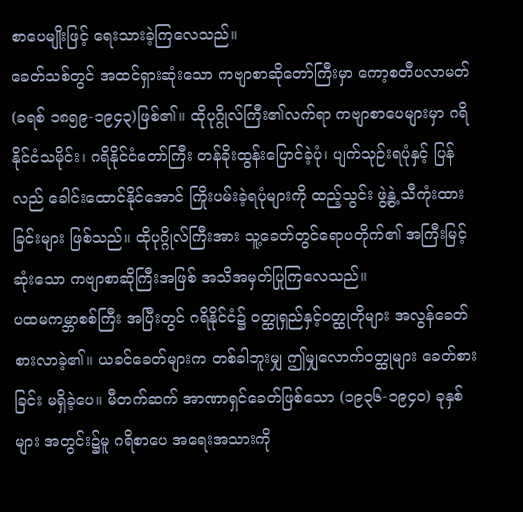စာပေမျိုးဖြင့် ရေးသားခဲ့ကြလေသည်။
ခေတ်သစ်တွင် အထင်ရှားဆုံးသော ကဗျာစာဆိုတော်ကြီးမှာ ကော့စတီပလာမတ်(ခရစ် ၁၈၅၉-၁၉၄၃)ဖြစ်၏။ ထိုပုဂ္ဂိုလ်ကြီး၏လက်ရာ ကဗျာစာပေများမှာ ဂရိနိုင်ငံသမိုင်း၊ ဂရိနိုင်ငံတော်ကြီး တန်ခိုးထွန်းပြောင်ခဲ့ပုံ၊ ပျက်သုဉ်းရပုံနှင့် ပြန်လည် ခေါင်းထောင်နိုင်အောင် ကြိုးပမ်းခဲ့ရပုံများကို ထည့်သွင်း ဖွဲ့နွဲ့ သီကုံးထားခြင်းများ ဖြစ်သည်။ ထိုပုဂ္ဂိုလ်ကြီးအား သူ့ခေတ်တွင်ရောပတိုက်၏ အကြီးမြင့်ဆုံးသော ကဗျာစာဆိုကြီးအဖြစ် အသိအမှတ်ပြုကြလေသည်။
ပထမကမ္ဘာစစ်ကြီး အပြီးတွင် ဂရိနိုင်ငံ၌ ဝတ္ထုရှည်နှင့်ဝတ္ထုတိုများ အလွန်ခေတ်စားလာခဲ့၏။ ယခင်ခေတ်များက တစ်ခါဘူးမျှ ဤမျှလောက်ဝတ္ထုများ ခေတ်စားခြင်း မရှိခဲ့ပေ။ မီတက်ဆက် အာဏာရှင်ခေတ်ဖြစ်သော (၁၉၃၆-၁၉၄ဝ) ခုနှစ်များ အတွင်း၌မူ ဂရိစာပေ အရေးအသားကို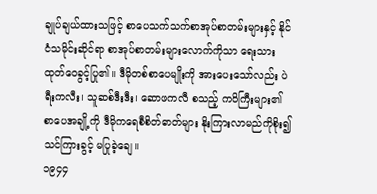ချုပ်ချယ်ထားသဖြင့် စာပေသက်သက်စာအုပ်စာတမ်းများနှင့် နိုင်ငံသမိုင်းဆိုင်ရာ စာအုပ်စာတမ်းများလောက်ကိုသာ ရေးသားထုတ်ဝေခွင့်ပြု၏။ ဒီမိုတစ်စာပေမျိုးကို အားပေးသော်လည်း ပဲရီးကလီး၊ သူဆစ်ဒီးဒီး၊ ဆောဖကလီ စသည့် ကဝိကြီးများ၏ စာပေအချို့ကို ဒီမိုကရေစီစိတ်ဓာတ်များ နိုးကြားလာမည်ကိုစိုး၍ သင်ကြားခွင့် မပြုခဲ့ချေ။
၁၉၄၄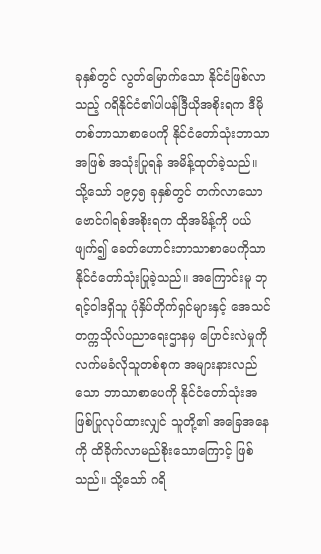ခုနှစ်တွင် လွတ်မြောက်သော နိုင်ငံဖြစ်လာသည့် ဂရိနိုင်ငံ၏ပါပန်ဒြီယိုအစိုးရက ဒီမိုတစ်ဘာသာစာပေကို နိုင်ငံတော်သုံးဘာသာအဖြစ် အသုံးပြုရန် အမိန့်ထုတ်ခဲ့သည်။ သို့သော် ၁၉၄၅ ခုနှစ်တွင် တက်လာသော ဗောင်ဂါရစ်အစိုးရက ထိုအမိန့်ကို ပယ်ဖျက်၍ ခေတ်ဟောင်းဘာသာစာပေကိုသာ နိုင်ငံတော်သုံးပြုခဲ့သည်။ အကြောင်းမူ ဘုရင့်ဝါဒရှိသူ ပုံနှိပ်တိုက်ရှင်များနှင့် အေသင်တက္ကသိုလ်ပညာရေးဌာနမှ ပြောင်းလဲမှုကိုလက်မခံလိုသူတစ်စုက အများနားလည်သော ဘာသာစာပေကို နိုင်ငံတော်သုံးအဖြစ်ပြုလုပ်ထားလျှင် သူတို့၏ အခြေအနေကို ထိခိုက်လာမည်စိုးသောကြောင့် ဖြစ်သည်။ သို့သော် ဂရိ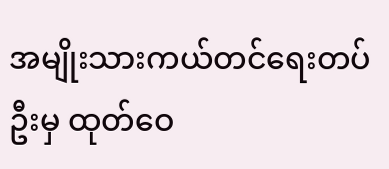အမျိုးသားကယ်တင်ရေးတပ်ဦးမှ ထုတ်ဝေ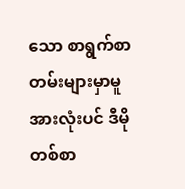သော စာရွက်စာတမ်းများမှာမူ အားလုံးပင် ဒီမိုတစ်စာ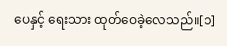ပေနှင့် ရေးသား ထုတ်ဝေခဲ့လေသည်။[၁]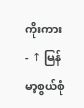ကိုးကား
- ↑ မြန်မာ့စွယ်စုံ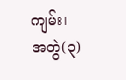ကျမ်း၊ အတွဲ(၃)